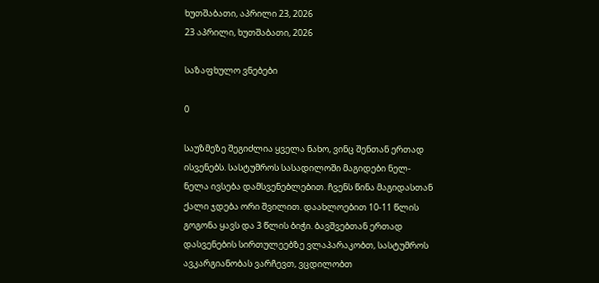ხუთშაბათი, აპრილი 23, 2026
23 აპრილი, ხუთშაბათი, 2026

საზაფხულო ვნებები

0

საუზმეზე შეგიძლია ყველა ნახო, ვინც შენთან ერთად ისვენებს. სასტუმროს სასადილოში მაგიდები ნელ-ნელა ივსება დამსვენებლებით. ჩვენს წინა მაგიდასთან ქალი ჯდება ორი შვილით. დაახლოებით 10-11 წლის გოგონა ყავს და 3 წლის ბიჭი. ბავშვებთან ერთად დასვენების სირთულეებზე ვლაპარაკობთ, სასტუმროს ავკარგიანობას ვარჩევთ, ვცდილობთ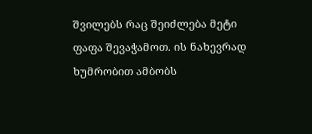შვილებს რაც შეიძლება მეტი ფაფა შევაჭამოთ. ის ნახევრად ხუმრობით ამბობს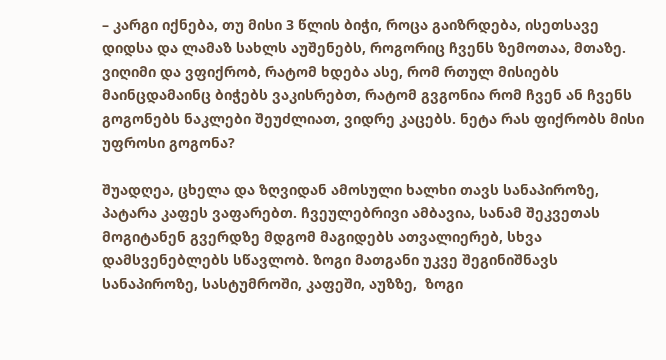– კარგი იქნება, თუ მისი 3 წლის ბიჭი, როცა გაიზრდება, ისეთსავე დიდსა და ლამაზ სახლს აუშენებს, როგორიც ჩვენს ზემოთაა, მთაზე. ვიღიმი და ვფიქრობ, რატომ ხდება ასე, რომ რთულ მისიებს მაინცდამაინც ბიჭებს ვაკისრებთ, რატომ გვგონია რომ ჩვენ ან ჩვენს გოგონებს ნაკლები შეუძლიათ, ვიდრე კაცებს. ნეტა რას ფიქრობს მისი უფროსი გოგონა?

შუადღეა, ცხელა და ზღვიდან ამოსული ხალხი თავს სანაპიროზე, პატარა კაფეს ვაფარებთ. ჩვეულებრივი ამბავია, სანამ შეკვეთას მოგიტანენ გვერდზე მდგომ მაგიდებს ათვალიერებ, სხვა დამსვენებლებს სწავლობ. ზოგი მათგანი უკვე შეგინიშნავს სანაპიროზე, სასტუმროში, კაფეში, აუზზე,  ზოგი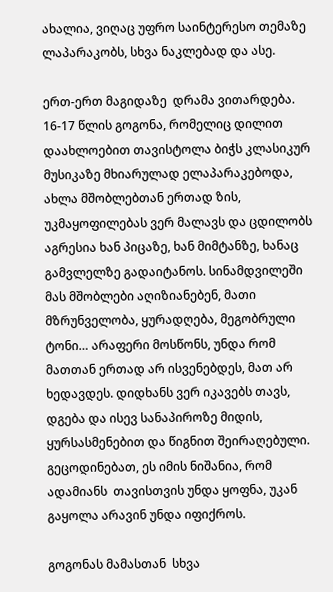ახალია, ვიღაც უფრო საინტერესო თემაზე ლაპარაკობს, სხვა ნაკლებად და ასე.

ერთ-ერთ მაგიდაზე  დრამა ვითარდება. 16-17 წლის გოგონა, რომელიც დილით დაახლოებით თავისტოლა ბიჭს კლასიკურ მუსიკაზე მხიარულად ელაპარაკებოდა, ახლა მშობლებთან ერთად ზის, უკმაყოფილებას ვერ მალავს და ცდილობს აგრესია ხან პიცაზე, ხან მიმტანზე, ხანაც გამვლელზე გადაიტანოს. სინამდვილეში მას მშობლები აღიზიანებენ, მათი მზრუნველობა, ყურადღება, მეგობრული ტონი… არაფერი მოსწონს, უნდა რომ მათთან ერთად არ ისვენებდეს, მათ არ ხედავდეს. დიდხანს ვერ იკავებს თავს, დგება და ისევ სანაპიროზე მიდის, ყურსასმენებით და წიგნით შეირაღებული. გეცოდინებათ, ეს იმის ნიშანია, რომ  ადამიანს  თავისთვის უნდა ყოფნა, უკან გაყოლა არავინ უნდა იფიქროს.

გოგონას მამასთან  სხვა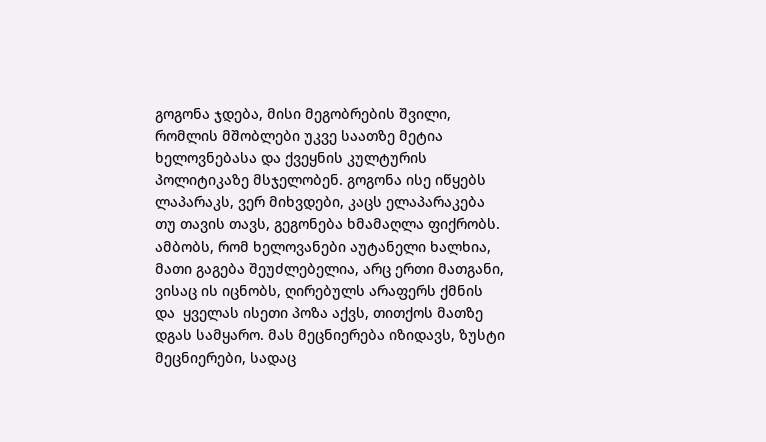გოგონა ჯდება, მისი მეგობრების შვილი, რომლის მშობლები უკვე საათზე მეტია ხელოვნებასა და ქვეყნის კულტურის პოლიტიკაზე მსჯელობენ. გოგონა ისე იწყებს ლაპარაკს, ვერ მიხვდები, კაცს ელაპარაკება თუ თავის თავს, გეგონება ხმამაღლა ფიქრობს. ამბობს, რომ ხელოვანები აუტანელი ხალხია, მათი გაგება შეუძლებელია, არც ერთი მათგანი, ვისაც ის იცნობს, ღირებულს არაფერს ქმნის და  ყველას ისეთი პოზა აქვს, თითქოს მათზე დგას სამყარო. მას მეცნიერება იზიდავს, ზუსტი მეცნიერები, სადაც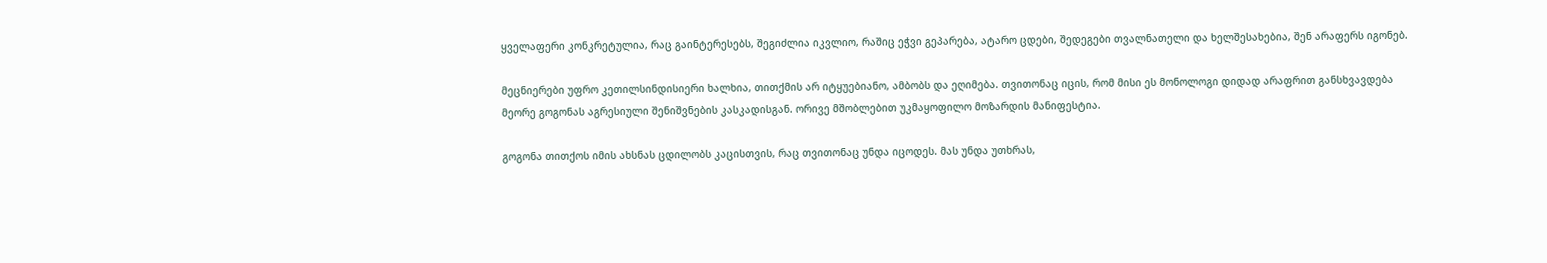ყველაფერი კონკრეტულია, რაც გაინტერესებს, შეგიძლია იკვლიო, რაშიც ეჭვი გეპარება, ატარო ცდები, შედეგები თვალნათელი და ხელშესახებია, შენ არაფერს იგონებ.

მეცნიერები უფრო კეთილსინდისიერი ხალხია, თითქმის არ იტყუებიანო, ამბობს და ეღიმება. თვითონაც იცის, რომ მისი ეს მონოლოგი დიდად არაფრით განსხვავდება მეორე გოგონას აგრესიული შენიშვნების კასკადისგან. ორივე მშობლებით უკმაყოფილო მოზარდის მანიფესტია.

გოგონა თითქოს იმის ახსნას ცდილობს კაცისთვის, რაც თვითონაც უნდა იცოდეს. მას უნდა უთხრას,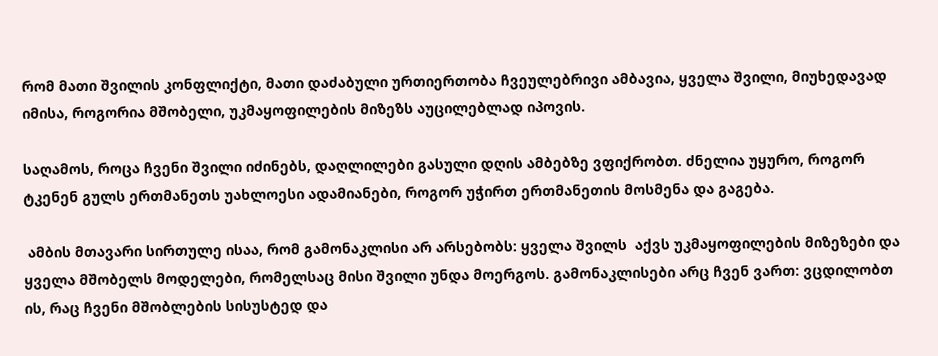რომ მათი შვილის კონფლიქტი, მათი დაძაბული ურთიერთობა ჩვეულებრივი ამბავია, ყველა შვილი, მიუხედავად იმისა, როგორია მშობელი, უკმაყოფილების მიზეზს აუცილებლად იპოვის.

საღამოს, როცა ჩვენი შვილი იძინებს, დაღლილები გასული დღის ამბებზე ვფიქრობთ. ძნელია უყურო, როგორ ტკენენ გულს ერთმანეთს უახლოესი ადამიანები, როგორ უჭირთ ერთმანეთის მოსმენა და გაგება.

 ამბის მთავარი სირთულე ისაა, რომ გამონაკლისი არ არსებობს: ყველა შვილს  აქვს უკმაყოფილების მიზეზები და ყველა მშობელს მოდელები, რომელსაც მისი შვილი უნდა მოერგოს. გამონაკლისები არც ჩვენ ვართ: ვცდილობთ ის, რაც ჩვენი მშობლების სისუსტედ და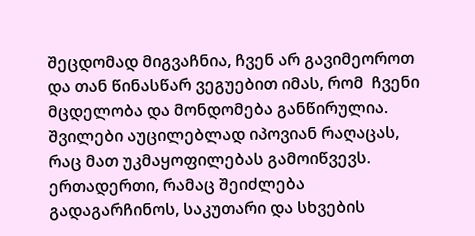შეცდომად მიგვაჩნია, ჩვენ არ გავიმეოროთ და თან წინასწარ ვეგუებით იმას, რომ  ჩვენი მცდელობა და მონდომება განწირულია. შვილები აუცილებლად იპოვიან რაღაცას, რაც მათ უკმაყოფილებას გამოიწვევს.
ერთადერთი, რამაც შეიძლება გადაგარჩინოს, საკუთარი და სხვების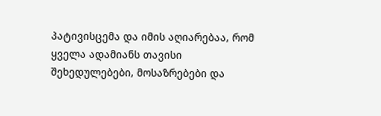პატივისცემა და იმის აღიარებაა, რომ ყველა ადამიანს თავისი შეხედულებები, მოსაზრებები და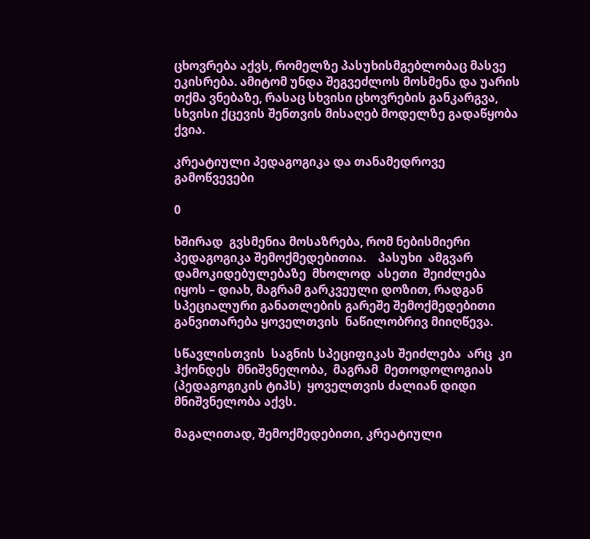ცხოვრება აქვს, რომელზე პასუხისმგებლობაც მასვე ეკისრება. ამიტომ უნდა შეგვეძლოს მოსმენა და უარის თქმა ვნებაზე, რასაც სხვისი ცხოვრების განკარგვა, სხვისი ქცევის შენთვის მისაღებ მოდელზე გადაწყობა ქვია.

კრეატიული პედაგოგიკა და თანამედროვე გამოწვევები

0

ხშირად  გვსმენია მოსაზრება, რომ ნებისმიერი პედაგოგიკა შემოქმედებითია.    პასუხი  ამგვარ დამოკიდებულებაზე  მხოლოდ  ასეთი  შეიძლება  იყოს – დიახ, მაგრამ გარკვეული დოზით, რადგან სპეციალური განათლების გარეშე შემოქმედებითი განვითარება ყოველთვის  ნაწილობრივ მიიღწევა.

სწავლისთვის  საგნის სპეციფიკას შეიძლება  არც  კი  ჰქონდეს  მნიშვნელობა,  მაგრამ  მეთოდოლოგიას (პედაგოგიკის ტიპს)  ყოველთვის ძალიან დიდი მნიშვნელობა აქვს.

მაგალითად, შემოქმედებითი, კრეატიული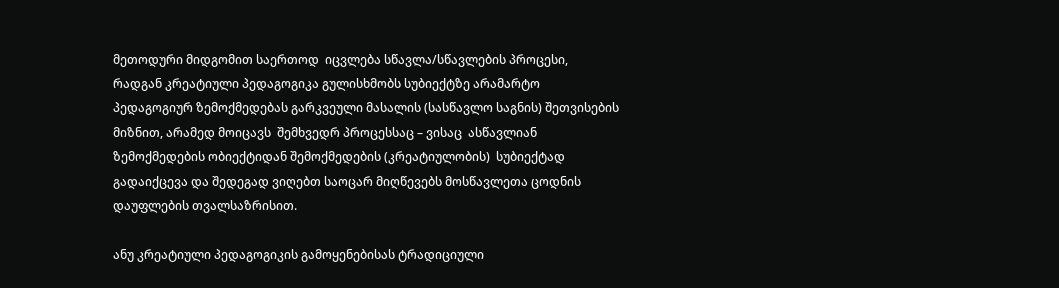მეთოდური მიდგომით საერთოდ  იცვლება სწავლა/სწავლების პროცესი, რადგან კრეატიული პედაგოგიკა გულისხმობს სუბიექტზე არამარტო პედაგოგიურ ზემოქმედებას გარკვეული მასალის (სასწავლო საგნის) შეთვისების მიზნით, არამედ მოიცავს  შემხვედრ პროცესსაც – ვისაც  ასწავლიან  ზემოქმედების ობიექტიდან შემოქმედების (კრეატიულობის)  სუბიექტად გადაიქცევა და შედეგად ვიღებთ საოცარ მიღწევებს მოსწავლეთა ცოდნის დაუფლების თვალსაზრისით.

ანუ კრეატიული პედაგოგიკის გამოყენებისას ტრადიციული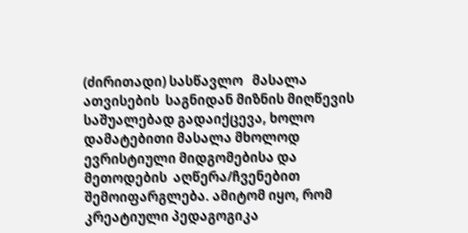(ძირითადი) სასწავლო   მასალა  ათვისების  საგნიდან მიზნის მიღწევის საშუალებად გადაიქცევა, ხოლო  დამატებითი მასალა მხოლოდ ევრისტიული მიდგომებისა და მეთოდების  აღწერა/ჩვენებით შემოიფარგლება. ამიტომ იყო, რომ კრეატიული პედაგოგიკა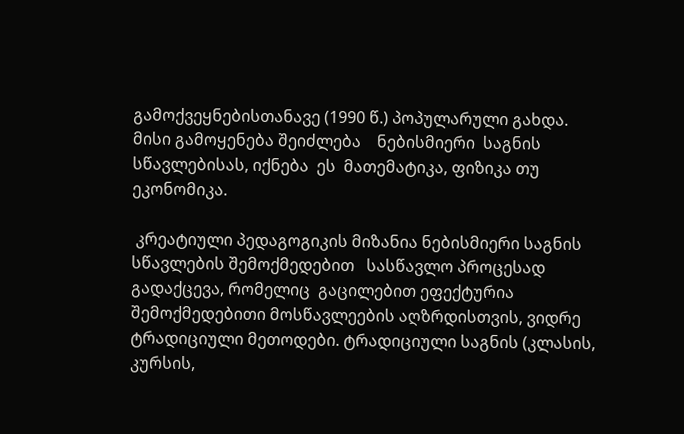გამოქვეყნებისთანავე (1990 წ.) პოპულარული გახდა. მისი გამოყენება შეიძლება    ნებისმიერი  საგნის  სწავლებისას, იქნება  ეს  მათემატიკა, ფიზიკა თუ ეკონომიკა.

 კრეატიული პედაგოგიკის მიზანია ნებისმიერი საგნის სწავლების შემოქმედებით   სასწავლო პროცესად გადაქცევა, რომელიც  გაცილებით ეფექტურია შემოქმედებითი მოსწავლეების აღზრდისთვის, ვიდრე ტრადიციული მეთოდები. ტრადიციული საგნის (კლასის,  კურსის,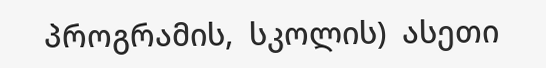პროგრამის,  სკოლის)  ასეთი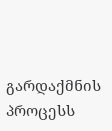გარდაქმნის   პროცესს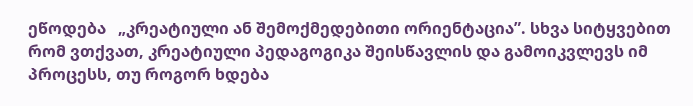ეწოდება   „კრეატიული ან შემოქმედებითი ორიენტაცია”. სხვა სიტყვებით რომ ვთქვათ, კრეატიული პედაგოგიკა შეისწავლის და გამოიკვლევს იმ პროცესს, თუ როგორ ხდება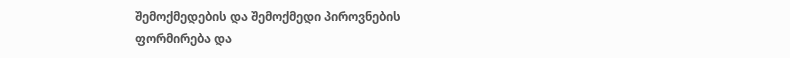შემოქმედების და შემოქმედი პიროვნების ფორმირება და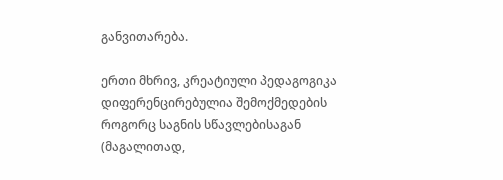განვითარება.

ერთი მხრივ, კრეატიული პედაგოგიკა დიფერენცირებულია შემოქმედების როგორც საგნის სწავლებისაგან  (მაგალითად,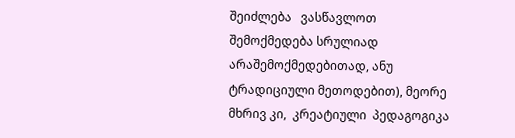შეიძლება   ვასწავლოთ  შემოქმედება სრულიად არაშემოქმედებითად, ანუ ტრადიციული მეთოდებით), მეორე მხრივ კი,  კრეატიული  პედაგოგიკა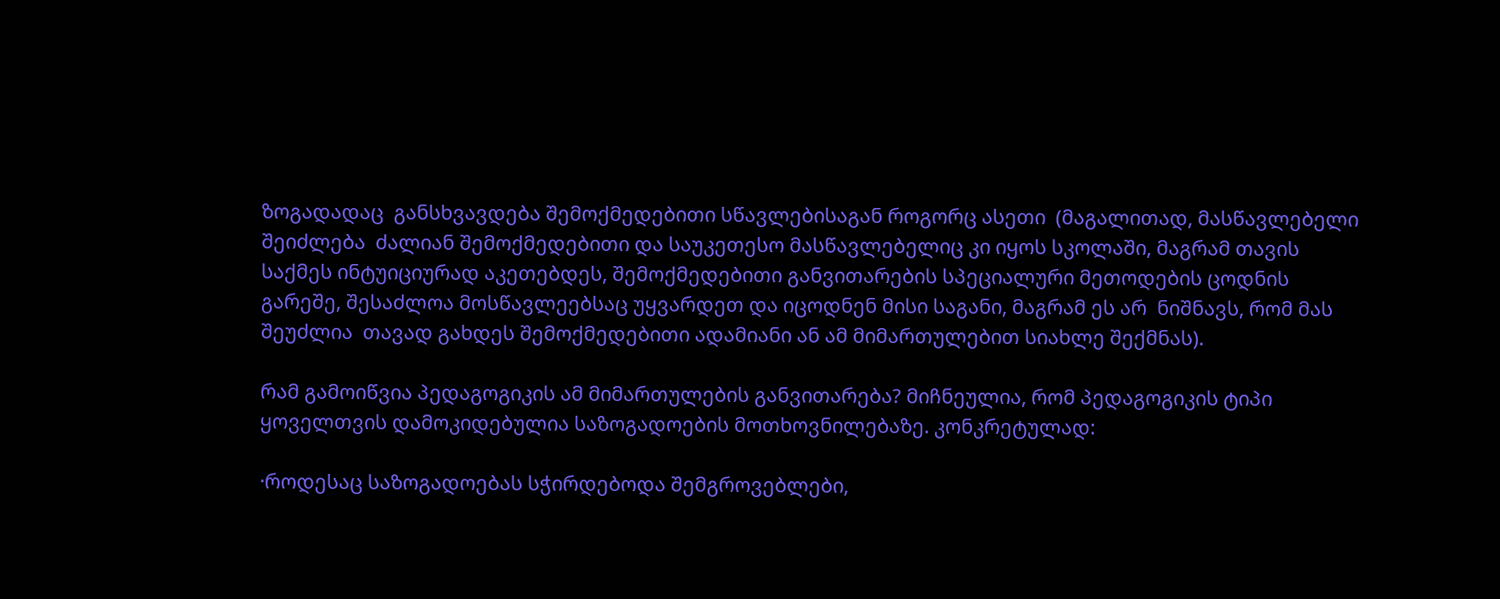ზოგადადაც  განსხვავდება შემოქმედებითი სწავლებისაგან როგორც ასეთი  (მაგალითად, მასწავლებელი შეიძლება  ძალიან შემოქმედებითი და საუკეთესო მასწავლებელიც კი იყოს სკოლაში, მაგრამ თავის საქმეს ინტუიციურად აკეთებდეს, შემოქმედებითი განვითარების სპეციალური მეთოდების ცოდნის გარეშე, შესაძლოა მოსწავლეებსაც უყვარდეთ და იცოდნენ მისი საგანი, მაგრამ ეს არ  ნიშნავს, რომ მას შეუძლია  თავად გახდეს შემოქმედებითი ადამიანი ან ამ მიმართულებით სიახლე შექმნას).

რამ გამოიწვია პედაგოგიკის ამ მიმართულების განვითარება? მიჩნეულია, რომ პედაგოგიკის ტიპი ყოველთვის დამოკიდებულია საზოგადოების მოთხოვნილებაზე. კონკრეტულად:

·როდესაც საზოგადოებას სჭირდებოდა შემგროვებლები,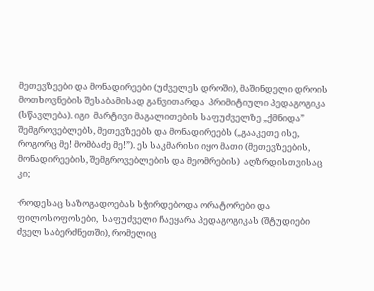მეთევზეები და მონადირეები (უძველეს დროში), მაშინდელი დროის მოთხოვნების შესაბამისად განვითარდა  პრიმიტიული პედაგოგიკა  (სწავლება). იგი  მარტივი მაგალითების საფუძველზე „ქმნიდა” შემგროვებლებს, მეთევზეებს და მონადირეებს („გააკეთე ისე, როგორც მე! მომბაძე მე!”). ეს საკმარისი იყო მათი (მეთევზეების, მონადირეების, შემგროვებლების და მეომრების)  აღზრდისთვისაც კი;

·როდესაც საზოგადოებას სჭირდებოდა ორატორები და  ფილოსოფოსები,  საფუძველი ჩაეყარა პედაგოგიკას (შტუდიები ძველ საბერძნეთში), რომელიც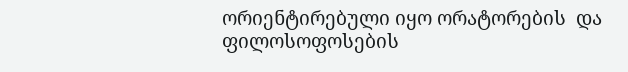ორიენტირებული იყო ორატორების  და ფილოსოფოსების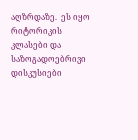აღზრდაზე.  ეს იყო რიტორიკის კლასები და საზოგადოებრივი დისკუსიები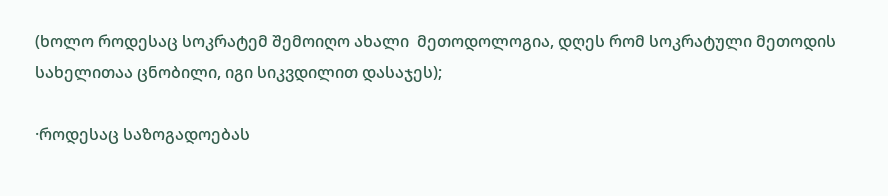(ხოლო როდესაც სოკრატემ შემოიღო ახალი  მეთოდოლოგია, დღეს რომ სოკრატული მეთოდის სახელითაა ცნობილი, იგი სიკვდილით დასაჯეს);

·როდესაც საზოგადოებას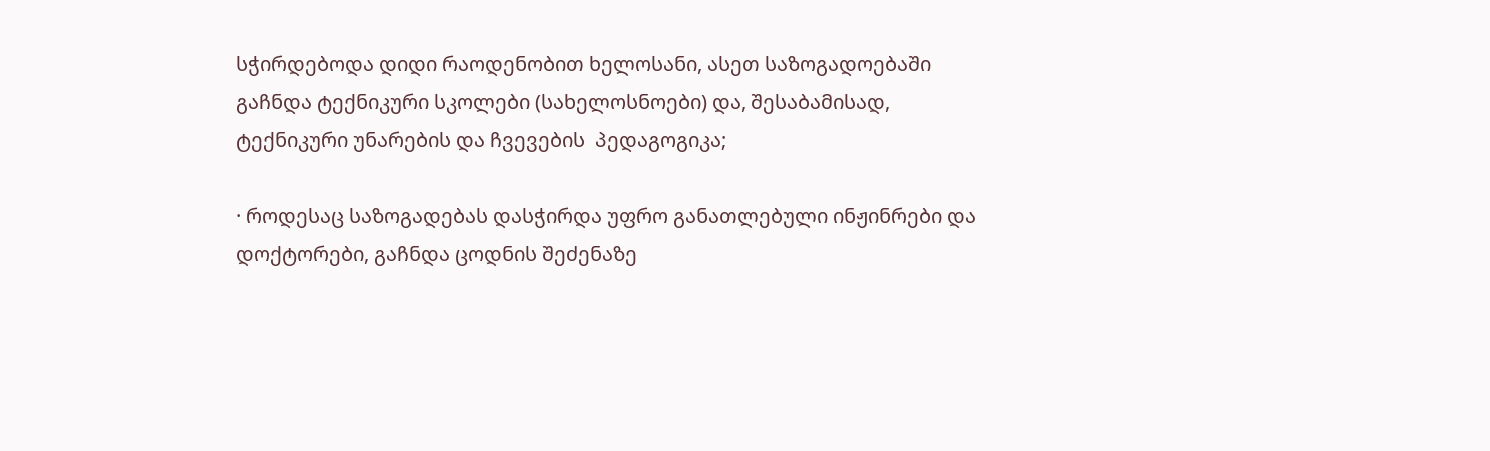სჭირდებოდა დიდი რაოდენობით ხელოსანი, ასეთ საზოგადოებაში გაჩნდა ტექნიკური სკოლები (სახელოსნოები) და, შესაბამისად, ტექნიკური უნარების და ჩვევების  პედაგოგიკა;

· როდესაც საზოგადებას დასჭირდა უფრო განათლებული ინჟინრები და დოქტორები, გაჩნდა ცოდნის შეძენაზე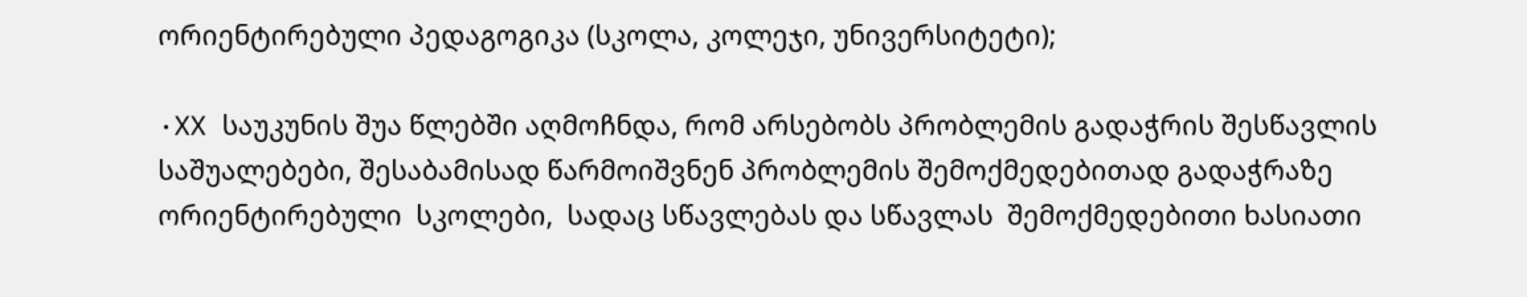ორიენტირებული პედაგოგიკა (სკოლა, კოლეჯი, უნივერსიტეტი);

·XX საუკუნის შუა წლებში აღმოჩნდა, რომ არსებობს პრობლემის გადაჭრის შესწავლის საშუალებები, შესაბამისად წარმოიშვნენ პრობლემის შემოქმედებითად გადაჭრაზე ორიენტირებული  სკოლები,  სადაც სწავლებას და სწავლას  შემოქმედებითი ხასიათი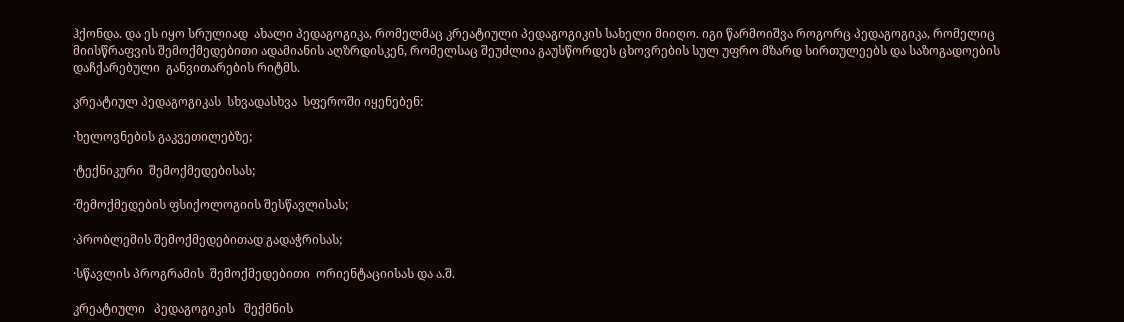ჰქონდა. და ეს იყო სრულიად  ახალი პედაგოგიკა, რომელმაც კრეატიული პედაგოგიკის სახელი მიიღო. იგი წარმოიშვა როგორც პედაგოგიკა, რომელიც მიისწრაფვის შემოქმედებითი ადამიანის აღზრდისკენ, რომელსაც შეუძლია გაუსწორდეს ცხოვრების სულ უფრო მზარდ სირთულეებს და საზოგადოების დაჩქარებული  განვითარების რიტმს.

კრეატიულ პედაგოგიკას  სხვადასხვა  სფეროში იყენებენ:

·ხელოვნების გაკვეთილებზე;

·ტექნიკური  შემოქმედებისას;

·შემოქმედების ფსიქოლოგიის შესწავლისას;

·პრობლემის შემოქმედებითად გადაჭრისას;

·სწავლის პროგრამის  შემოქმედებითი  ორიენტაციისას და ა.შ.

კრეატიული   პედაგოგიკის   შექმნის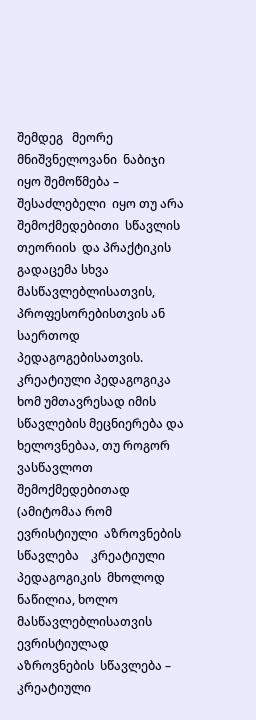შემდეგ   მეორე  მნიშვნელოვანი  ნაბიჯი იყო შემოწმება –  შესაძლებელი  იყო თუ არა შემოქმედებითი  სწავლის   თეორიის  და პრაქტიკის  გადაცემა სხვა მასწავლებლისათვის,  პროფესორებისთვის ან საერთოდ პედაგოგებისათვის. კრეატიული პედაგოგიკა ხომ უმთავრესად იმის სწავლების მეცნიერება და ხელოვნებაა, თუ როგორ ვასწავლოთ შემოქმედებითად (ამიტომაა რომ ევრისტიული  აზროვნების  სწავლება    კრეატიული პედაგოგიკის  მხოლოდ ნაწილია, ხოლო მასწავლებლისათვის  ევრისტიულად  აზროვნების  სწავლება – კრეატიული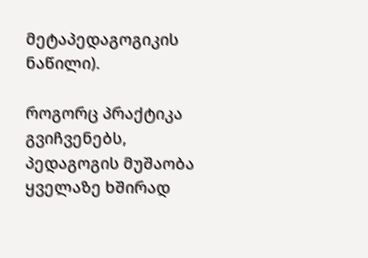მეტაპედაგოგიკის  ნაწილი).

როგორც პრაქტიკა გვიჩვენებს, პედაგოგის მუშაობა ყველაზე ხშირად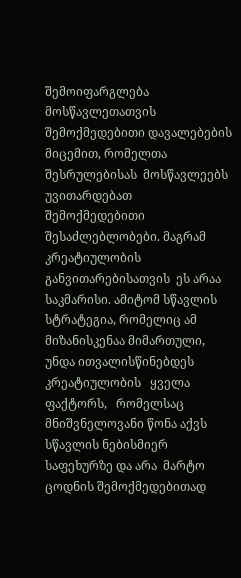შემოიფარგლება მოსწავლეთათვის შემოქმედებითი დავალებების მიცემით, რომელთა შესრულებისას  მოსწავლეებს  უვითარდებათ შემოქმედებითი შესაძლებლობები. მაგრამ კრეატიულობის  განვითარებისათვის  ეს არაა საკმარისი. ამიტომ სწავლის სტრატეგია, რომელიც ამ მიზანისკენაა მიმართული, უნდა ითვალისწინებდეს  კრეატიულობის   ყველა ფაქტორს,   რომელსაც   მნიშვნელოვანი წონა აქვს სწავლის ნებისმიერ საფეხურზე და არა  მარტო ცოდნის შემოქმედებითად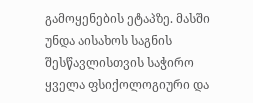გამოყენების ეტაპზე. მასში  უნდა აისახოს საგნის შესწავლისთვის საჭირო ყველა ფსიქოლოგიური და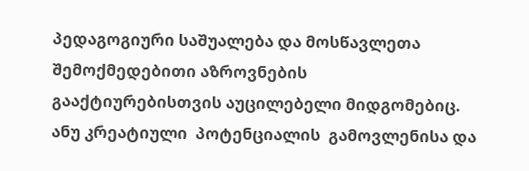პედაგოგიური საშუალება და მოსწავლეთა შემოქმედებითი აზროვნების   გააქტიურებისთვის აუცილებელი მიდგომებიც. ანუ კრეატიული  პოტენციალის  გამოვლენისა და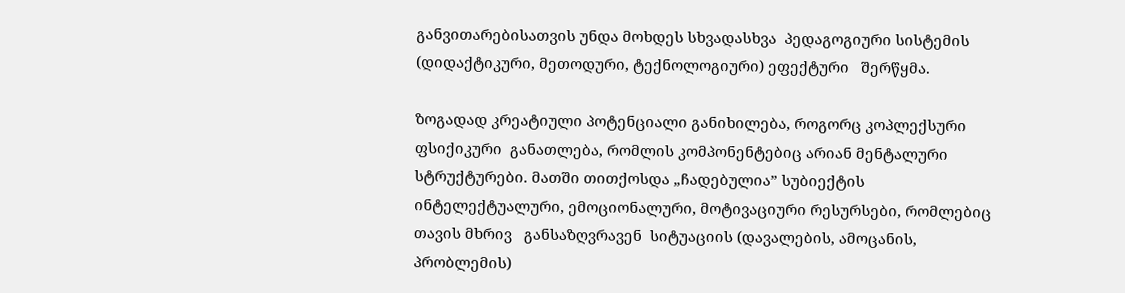განვითარებისათვის უნდა მოხდეს სხვადასხვა  პედაგოგიური სისტემის (დიდაქტიკური, მეთოდური, ტექნოლოგიური) ეფექტური   შერწყმა.

ზოგადად კრეატიული პოტენციალი განიხილება, როგორც კოპლექსური  ფსიქიკური  განათლება, რომლის კომპონენტებიც არიან მენტალური სტრუქტურები. მათში თითქოსდა „ჩადებულია” სუბიექტის ინტელექტუალური, ემოციონალური, მოტივაციური რესურსები, რომლებიც თავის მხრივ   განსაზღვრავენ  სიტუაციის (დავალების, ამოცანის, პრობლემის)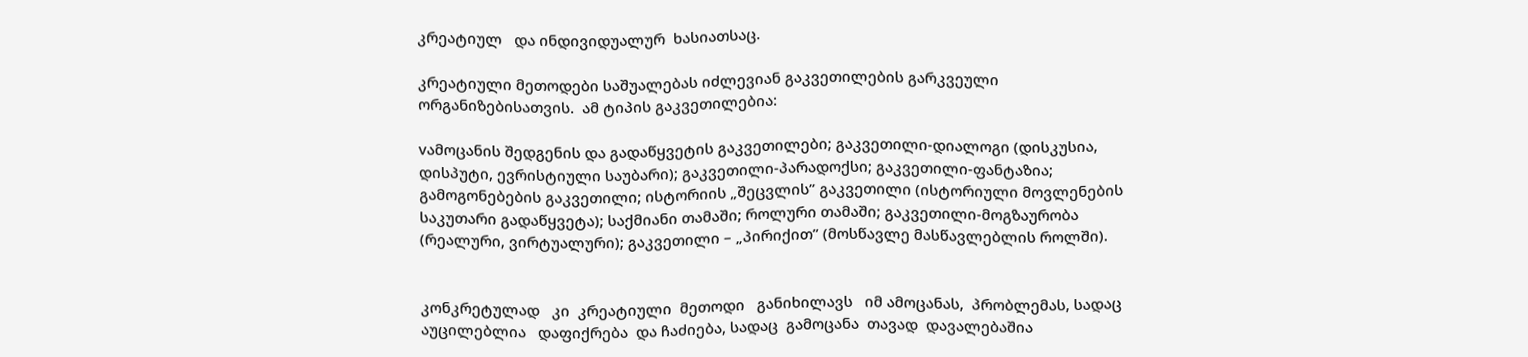კრეატიულ   და ინდივიდუალურ  ხასიათსაც.

კრეატიული მეთოდები საშუალებას იძლევიან გაკვეთილების გარკვეული ორგანიზებისათვის.  ამ ტიპის გაკვეთილებია:

vამოცანის შედგენის და გადაწყვეტის გაკვეთილები; გაკვეთილი-დიალოგი (დისკუსია, დისპუტი, ევრისტიული საუბარი); გაკვეთილი-პარადოქსი; გაკვეთილი-ფანტაზია; გამოგონებების გაკვეთილი; ისტორიის „შეცვლის” გაკვეთილი (ისტორიული მოვლენების საკუთარი გადაწყვეტა); საქმიანი თამაში; როლური თამაში; გაკვეთილი-მოგზაურობა (რეალური, ვირტუალური); გაკვეთილი – „პირიქით” (მოსწავლე მასწავლებლის როლში).


კონკრეტულად   კი  კრეატიული  მეთოდი   განიხილავს   იმ ამოცანას,  პრობლემას, სადაც   აუცილებლია   დაფიქრება  და ჩაძიება, სადაც  გამოცანა  თავად  დავალებაშია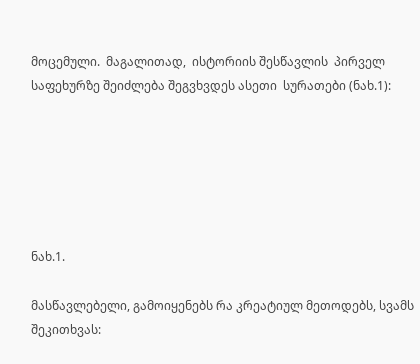მოცემული.  მაგალითად,  ისტორიის შესწავლის  პირველ საფეხურზე შეიძლება შეგვხვდეს ასეთი  სურათები (ნახ.1):






ნახ.1.

მასწავლებელი, გამოიყენებს რა კრეატიულ მეთოდებს, სვამს შეკითხვას: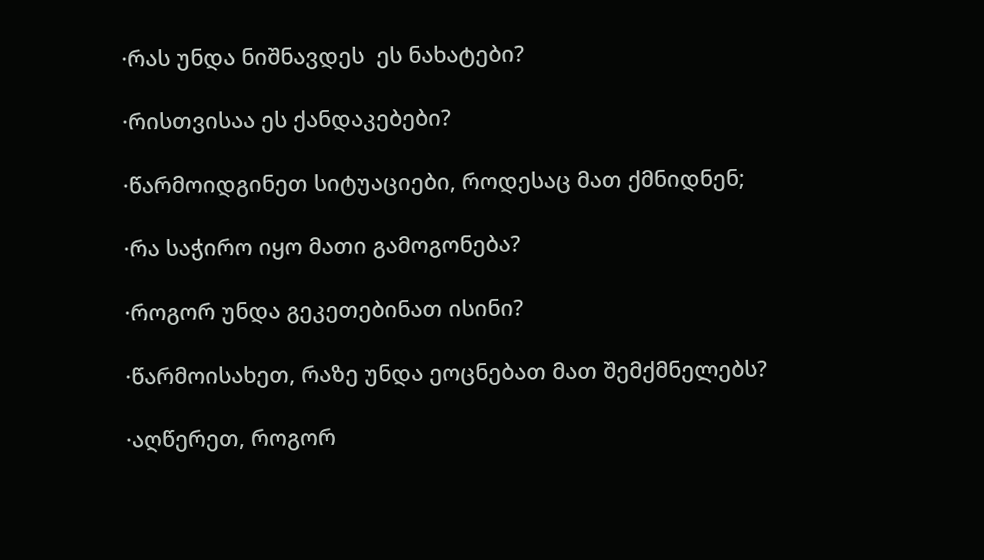·რას უნდა ნიშნავდეს  ეს ნახატები?

·რისთვისაა ეს ქანდაკებები?

·წარმოიდგინეთ სიტუაციები, როდესაც მათ ქმნიდნენ;

·რა საჭირო იყო მათი გამოგონება?

·როგორ უნდა გეკეთებინათ ისინი?

·წარმოისახეთ, რაზე უნდა ეოცნებათ მათ შემქმნელებს?

·აღწერეთ, როგორ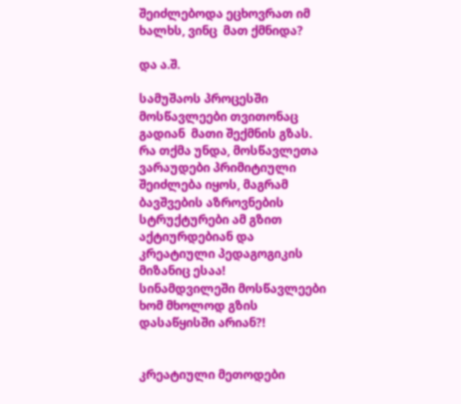შეიძლებოდა ეცხოვრათ იმ  ხალხს, ვინც  მათ ქმნიდა?

და ა.შ.

სამუშაოს პროცესში მოსწავლეები თვითონაც გადიან  მათი შექმნის გზას. რა თქმა უნდა, მოსწავლეთა ვარაუდები პრიმიტიული შეიძლება იყოს, მაგრამ ბავშვების აზროვნების სტრუქტურები ამ გზით აქტიურდებიან და კრეატიული პედაგოგიკის მიზანიც ესაა!  სინამდვილეში მოსწავლეები ხომ მხოლოდ გზის დასაწყისში არიან?!


კრეატიული მეთოდები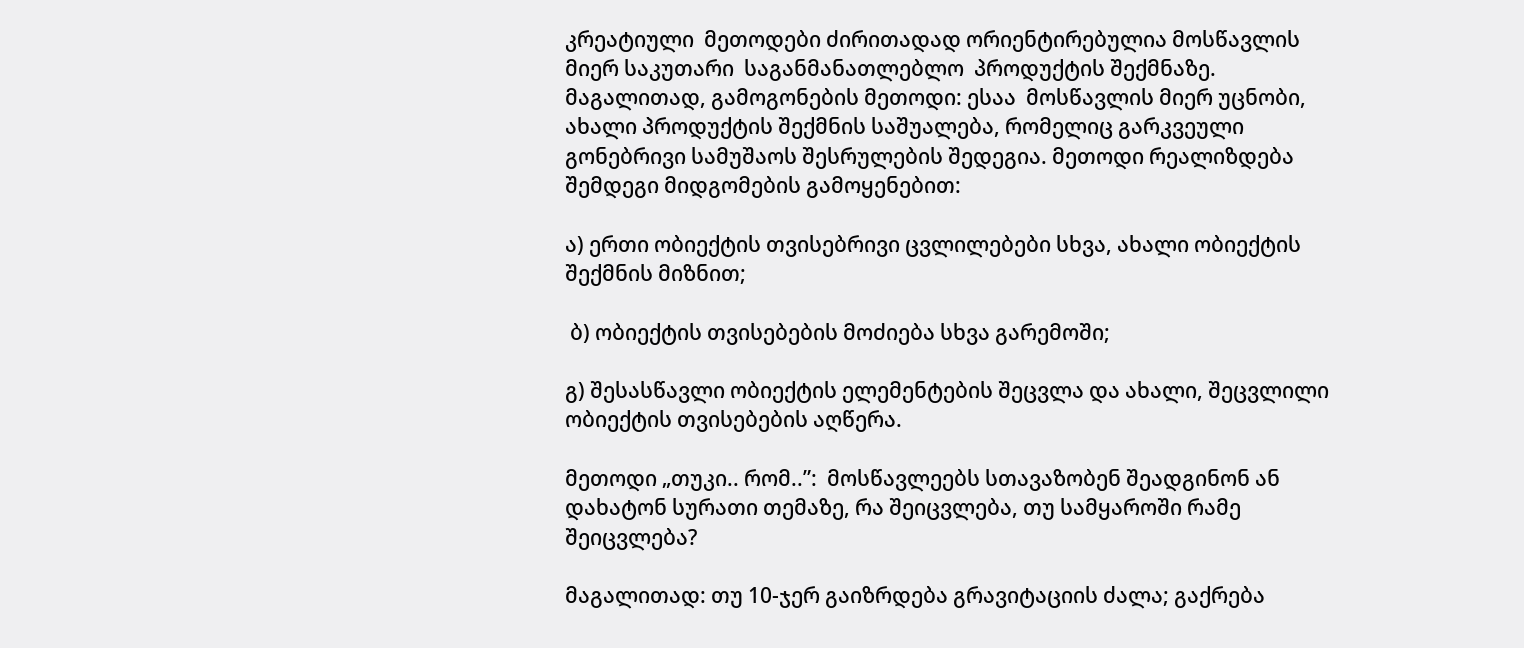კრეატიული  მეთოდები ძირითადად ორიენტირებულია მოსწავლის მიერ საკუთარი  საგანმანათლებლო  პროდუქტის შექმნაზე. მაგალითად, გამოგონების მეთოდი: ესაა  მოსწავლის მიერ უცნობი, ახალი პროდუქტის შექმნის საშუალება, რომელიც გარკვეული გონებრივი სამუშაოს შესრულების შედეგია. მეთოდი რეალიზდება შემდეგი მიდგომების გამოყენებით:

ა) ერთი ობიექტის თვისებრივი ცვლილებები სხვა, ახალი ობიექტის შექმნის მიზნით;

 ბ) ობიექტის თვისებების მოძიება სხვა გარემოში;

გ) შესასწავლი ობიექტის ელემენტების შეცვლა და ახალი, შეცვლილი ობიექტის თვისებების აღწერა.

მეთოდი „თუკი.. რომ..”:  მოსწავლეებს სთავაზობენ შეადგინონ ან დახატონ სურათი თემაზე, რა შეიცვლება, თუ სამყაროში რამე შეიცვლება?

მაგალითად: თუ 10-ჯერ გაიზრდება გრავიტაციის ძალა; გაქრება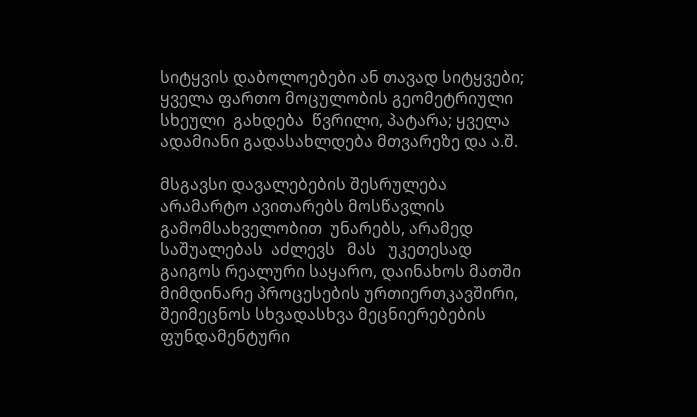სიტყვის დაბოლოებები ან თავად სიტყვები; ყველა ფართო მოცულობის გეომეტრიული სხეული  გახდება  წვრილი, პატარა; ყველა ადამიანი გადასახლდება მთვარეზე და ა.შ.

მსგავსი დავალებების შესრულება არამარტო ავითარებს მოსწავლის  გამომსახველობით  უნარებს, არამედ  საშუალებას  აძლევს   მას   უკეთესად  გაიგოს რეალური საყარო, დაინახოს მათში მიმდინარე პროცესების ურთიერთკავშირი,  შეიმეცნოს სხვადასხვა მეცნიერებების ფუნდამენტური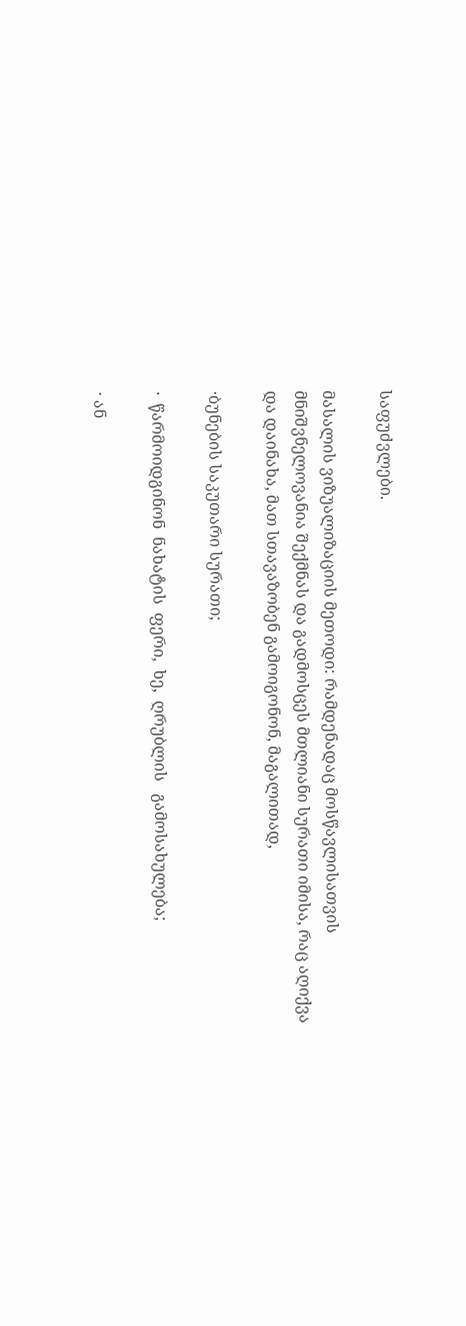საფუძვლები.

მასალის ვიზუალიზაციის მეთოდი: რამდენადაც მოსწავლისათვის მნიშვნელოვანია შექმნას და გადმოსცეს მთლიანი სურათი იმისა, რაც აღიქვა და დაინახა, მათ სთავაზობენ გამოიგონონ, მაგალითად,

·ბუნების საკუთარი სურათი;

·  წარმოიდგინონ  ნახატის  ფერი,  ხე,  ღრუბლის   გამოსახულება;

· ან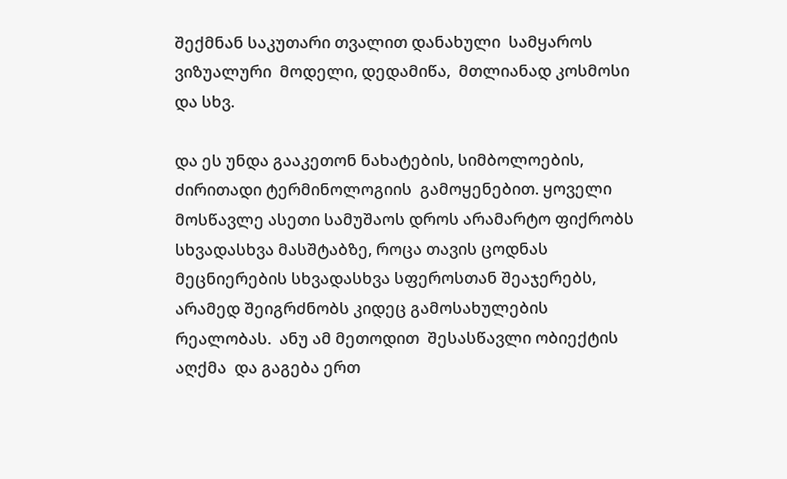შექმნან საკუთარი თვალით დანახული  სამყაროს  ვიზუალური  მოდელი, დედამიწა,  მთლიანად კოსმოსი  და სხვ.

და ეს უნდა გააკეთონ ნახატების, სიმბოლოების, ძირითადი ტერმინოლოგიის  გამოყენებით. ყოველი მოსწავლე ასეთი სამუშაოს დროს არამარტო ფიქრობს სხვადასხვა მასშტაბზე, როცა თავის ცოდნას მეცნიერების სხვადასხვა სფეროსთან შეაჯერებს, არამედ შეიგრძნობს კიდეც გამოსახულების რეალობას.  ანუ ამ მეთოდით  შესასწავლი ობიექტის  აღქმა  და გაგება ერთ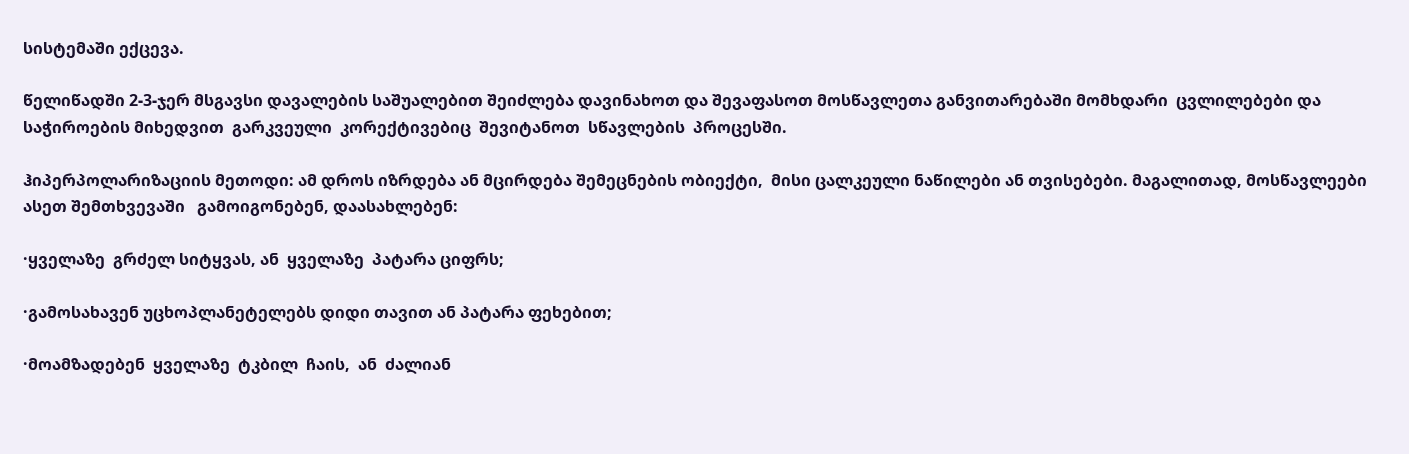სისტემაში ექცევა.

წელიწადში 2-3-ჯერ მსგავსი დავალების საშუალებით შეიძლება დავინახოთ და შევაფასოთ მოსწავლეთა განვითარებაში მომხდარი  ცვლილებები და საჭიროების მიხედვით  გარკვეული  კორექტივებიც  შევიტანოთ  სწავლების  პროცესში.

ჰიპერპოლარიზაციის მეთოდი: ამ დროს იზრდება ან მცირდება შემეცნების ობიექტი,  მისი ცალკეული ნაწილები ან თვისებები. მაგალითად, მოსწავლეები ასეთ შემთხვევაში   გამოიგონებენ, დაასახლებენ:

·ყველაზე  გრძელ სიტყვას, ან  ყველაზე  პატარა ციფრს;

·გამოსახავენ უცხოპლანეტელებს დიდი თავით ან პატარა ფეხებით;

·მოამზადებენ  ყველაზე  ტკბილ  ჩაის,  ან  ძალიან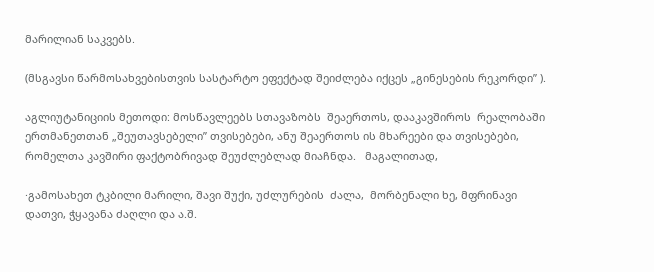მარილიან საკვებს.

(მსგავსი წარმოსახვებისთვის სასტარტო ეფექტად შეიძლება იქცეს „გინესების რეკორდი” ).

აგლიუტანიციის მეთოდი: მოსწავლეებს სთავაზობს  შეაერთოს, დააკავშიროს  რეალობაში ერთმანეთთან „შეუთავსებელი” თვისებები, ანუ შეაერთოს ის მხარეები და თვისებები, რომელთა კავშირი ფაქტობრივად შეუძლებლად მიაჩნდა.   მაგალითად,

·გამოსახეთ ტკბილი მარილი, შავი შუქი, უძლურების  ძალა,  მორბენალი ხე, მფრინავი დათვი, ჭყავანა ძაღლი და ა.შ.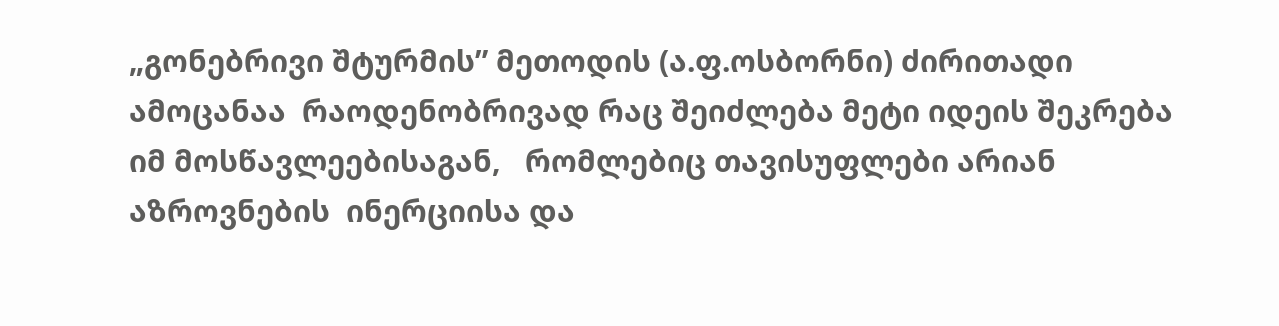„გონებრივი შტურმის” მეთოდის (ა.ფ.ოსბორნი) ძირითადი ამოცანაა  რაოდენობრივად რაც შეიძლება მეტი იდეის შეკრება იმ მოსწავლეებისაგან,   რომლებიც თავისუფლები არიან  აზროვნების  ინერციისა და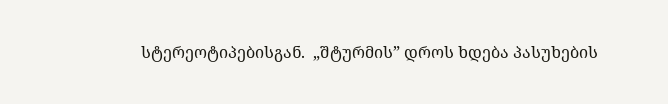სტერეოტიპებისგან.  „შტურმის” დროს ხდება პასუხების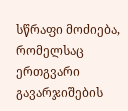სწრაფი მოძიება, რომელსაც ერთგვარი გავარჯიშების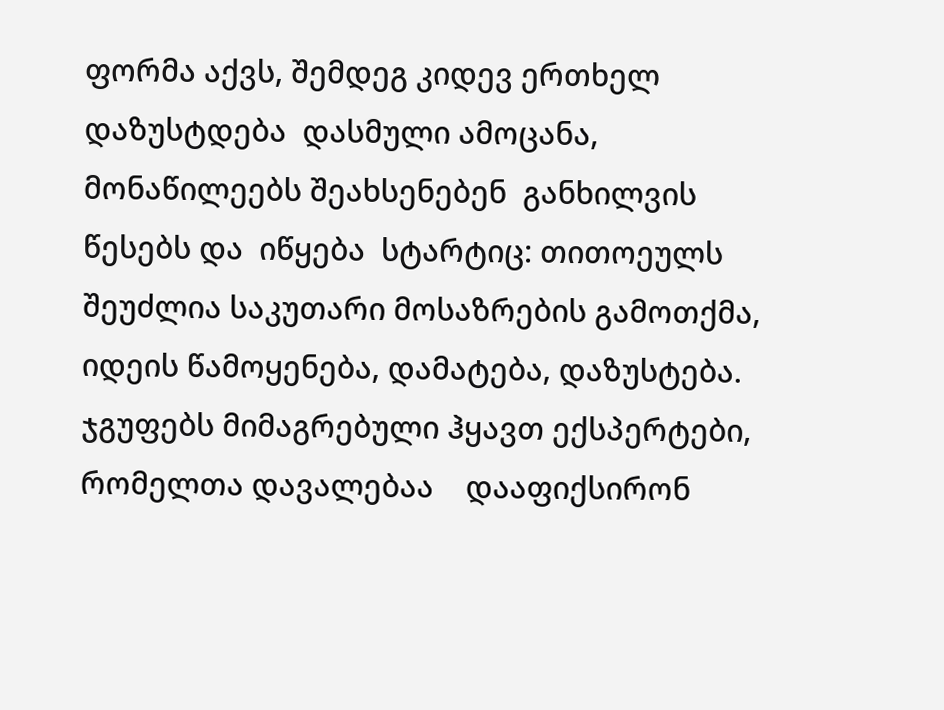ფორმა აქვს, შემდეგ კიდევ ერთხელ დაზუსტდება  დასმული ამოცანა,  მონაწილეებს შეახსენებენ  განხილვის წესებს და  იწყება  სტარტიც: თითოეულს  შეუძლია საკუთარი მოსაზრების გამოთქმა, იდეის წამოყენება, დამატება, დაზუსტება. ჯგუფებს მიმაგრებული ჰყავთ ექსპერტები, რომელთა დავალებაა    დააფიქსირონ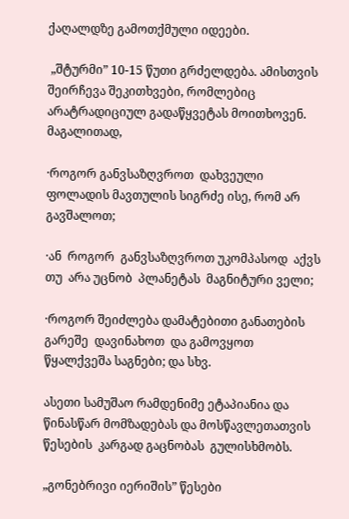ქაღალდზე გამოთქმული იდეები.

 „შტურმი” 10-15 წუთი გრძელდება. ამისთვის შეირჩევა შეკითხვები, რომლებიც არატრადიციულ გადაწყვეტას მოითხოვენ.  მაგალითად,

·როგორ განვსაზღვროთ  დახვეული ფოლადის მავთულის სიგრძე ისე, რომ არ გავშალოთ;

·ან  როგორ  განვსაზღვროთ უკომპასოდ  აქვს  თუ  არა უცნობ  პლანეტას  მაგნიტური ველი;

·როგორ შეიძლება დამატებითი განათების გარეშე  დავინახოთ  და გამოვყოთ წყალქვეშა საგნები; და სხვ.

ასეთი სამუშაო რამდენიმე ეტაპიანია და  წინასწარ მომზადებას და მოსწავლეთათვის  წესების  კარგად გაცნობას  გულისხმობს.

„გონებრივი იერიშის” წესები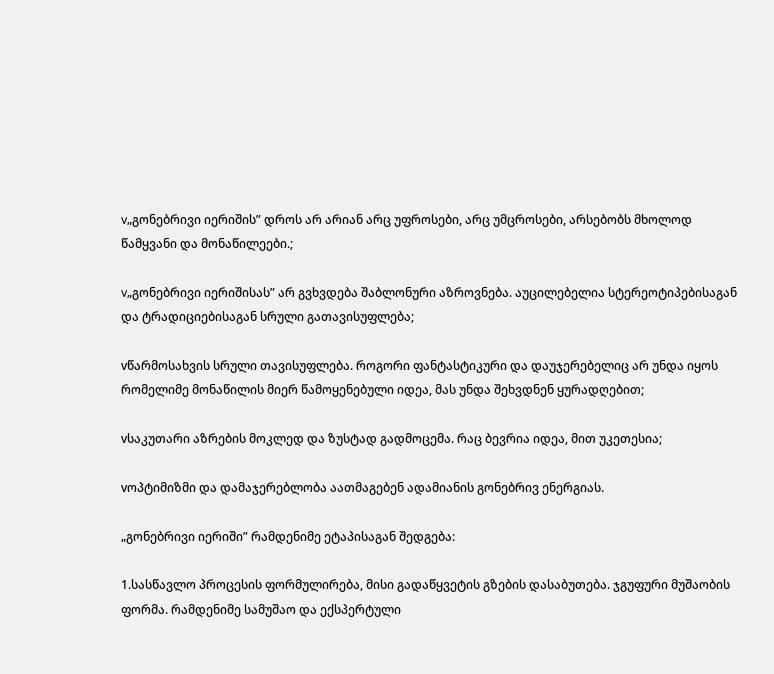v„გონებრივი იერიშის” დროს არ არიან არც უფროსები, არც უმცროსები, არსებობს მხოლოდ წამყვანი და მონაწილეები.;

v„გონებრივი იერიშისას” არ გვხვდება შაბლონური აზროვნება. აუცილებელია სტერეოტიპებისაგან და ტრადიციებისაგან სრული გათავისუფლება;

vწარმოსახვის სრული თავისუფლება. როგორი ფანტასტიკური და დაუჯერებელიც არ უნდა იყოს რომელიმე მონაწილის მიერ წამოყენებული იდეა, მას უნდა შეხვდნენ ყურადღებით;

vსაკუთარი აზრების მოკლედ და ზუსტად გადმოცემა. რაც ბევრია იდეა, მით უკეთესია;

vოპტიმიზმი და დამაჯერებლობა აათმაგებენ ადამიანის გონებრივ ენერგიას.

„გონებრივი იერიში” რამდენიმე ეტაპისაგან შედგება:

1.სასწავლო პროცესის ფორმულირება, მისი გადაწყვეტის გზების დასაბუთება. ჯგუფური მუშაობის ფორმა. რამდენიმე სამუშაო და ექსპერტული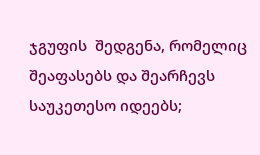ჯგუფის  შედგენა, რომელიც შეაფასებს და შეარჩევს საუკეთესო იდეებს;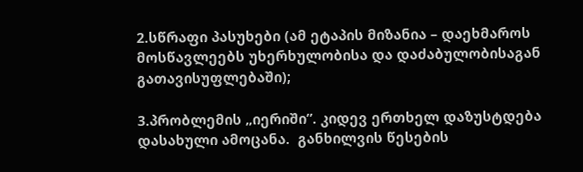2.სწრაფი პასუხები (ამ ეტაპის მიზანია – დაეხმაროს მოსწავლეებს უხერხულობისა და დაძაბულობისაგან გათავისუფლებაში);

3.პრობლემის „იერიში”. კიდევ ერთხელ დაზუსტდება დასახული ამოცანა.  განხილვის წესების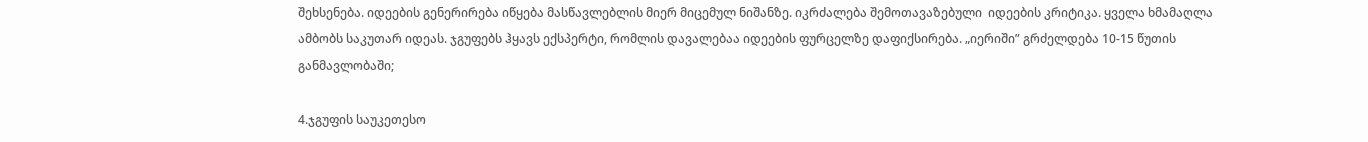შეხსენება. იდეების გენერირება იწყება მასწავლებლის მიერ მიცემულ ნიშანზე. იკრძალება შემოთავაზებული  იდეების კრიტიკა. ყველა ხმამაღლა ამბობს საკუთარ იდეას. ჯგუფებს ჰყავს ექსპერტი, რომლის დავალებაა იდეების ფურცელზე დაფიქსირება. „იერიში” გრძელდება 10-15 წუთის განმავლობაში;

4.ჯგუფის საუკეთესო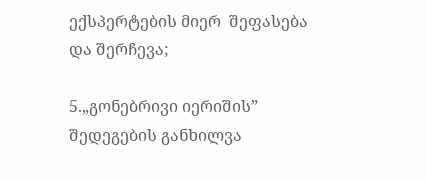ექსპერტების მიერ  შეფასება და შერჩევა;

5.„გონებრივი იერიშის” შედეგების განხილვა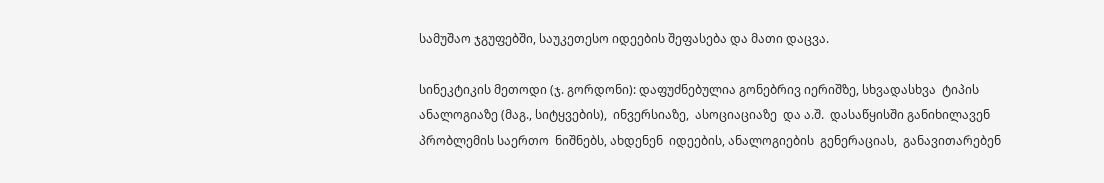სამუშაო ჯგუფებში, საუკეთესო იდეების შეფასება და მათი დაცვა.

სინეკტიკის მეთოდი (ჯ. გორდონი): დაფუძნებულია გონებრივ იერიშზე, სხვადასხვა  ტიპის ანალოგიაზე (მაგ., სიტყვების),  ინვერსიაზე,  ასოციაციაზე  და ა.შ.  დასაწყისში განიხილავენ პრობლემის საერთო  ნიშნებს, ახდენენ  იდეების, ანალოგიების  გენერაციას,  განავითარებენ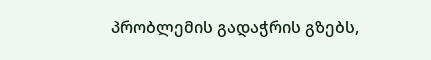პრობლემის გადაჭრის გზებს,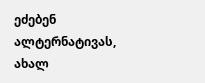ეძებენ ალტერნატივას, ახალ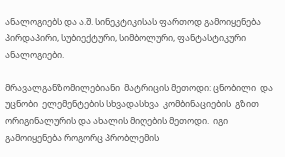ანალოგიებს და ა.შ. სინეკტიკისას ფართოდ გამოიყენება პირდაპირი, სუბიექტური, სიმბოლური, ფანტასტიკური ანალოგიები.

მრავალგანზომილებიანი  მატრიცის მეთოდი: ცნობილი  და  უცნობი  ელემენტების სხვადასხვა  კომბინაციების  გზით  ორიგინალურის და ახალის მიღების მეთოდი.  იგი გამოიყენება როგორც პრობლემის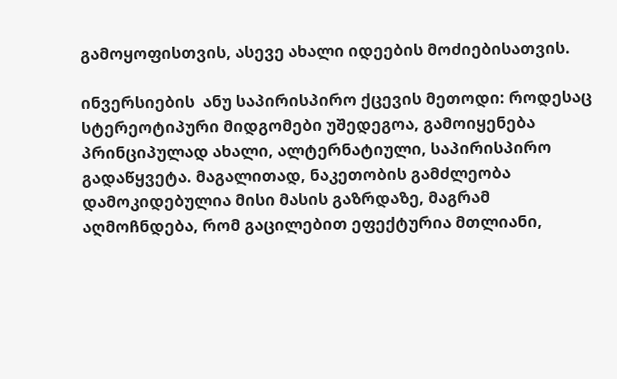გამოყოფისთვის, ასევე ახალი იდეების მოძიებისათვის.

ინვერსიების  ანუ საპირისპირო ქცევის მეთოდი: როდესაც სტერეოტიპური მიდგომები უშედეგოა, გამოიყენება პრინციპულად ახალი, ალტერნატიული, საპირისპირო გადაწყვეტა. მაგალითად, ნაკეთობის გამძლეობა დამოკიდებულია მისი მასის გაზრდაზე, მაგრამ აღმოჩნდება, რომ გაცილებით ეფექტურია მთლიანი,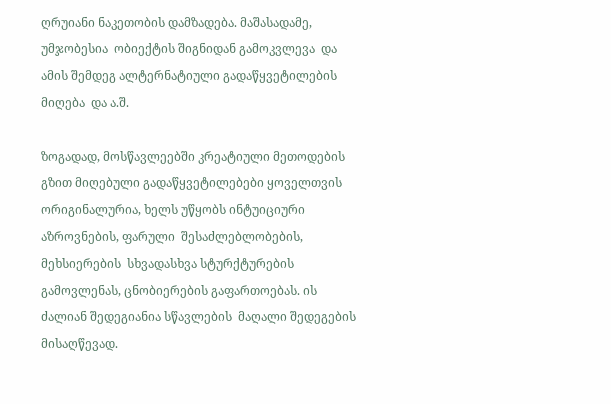ღრუიანი ნაკეთობის დამზადება. მაშასადამე, უმჯობესია  ობიექტის შიგნიდან გამოკვლევა  და ამის შემდეგ ალტერნატიული გადაწყვეტილების მიღება  და ა.შ.

ზოგადად, მოსწავლეებში კრეატიული მეთოდების გზით მიღებული გადაწყვეტილებები ყოველთვის ორიგინალურია, ხელს უწყობს ინტუიციური აზროვნების, ფარული  შესაძლებლობების, მეხსიერების  სხვადასხვა სტურქტურების  გამოვლენას, ცნობიერების გაფართოებას. ის ძალიან შედეგიანია სწავლების  მაღალი შედეგების მისაღწევად.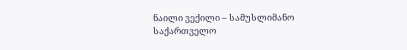ნაილი ვექილი – სამუსლიმანო საქართველო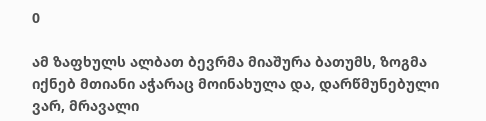0

ამ ზაფხულს ალბათ ბევრმა მიაშურა ბათუმს, ზოგმა იქნებ მთიანი აჭარაც მოინახულა და, დარწმუნებული ვარ, მრავალი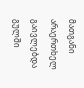მათგანი არაერთხელ გაივლებდა გულში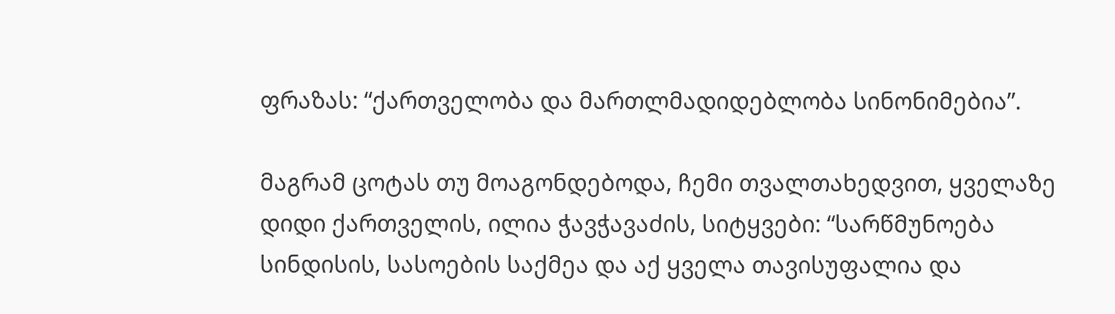ფრაზას: “ქართველობა და მართლმადიდებლობა სინონიმებია”.

მაგრამ ცოტას თუ მოაგონდებოდა, ჩემი თვალთახედვით, ყველაზე დიდი ქართველის, ილია ჭავჭავაძის, სიტყვები: “სარწმუნოება სინდისის, სასოების საქმეა და აქ ყველა თავისუფალია და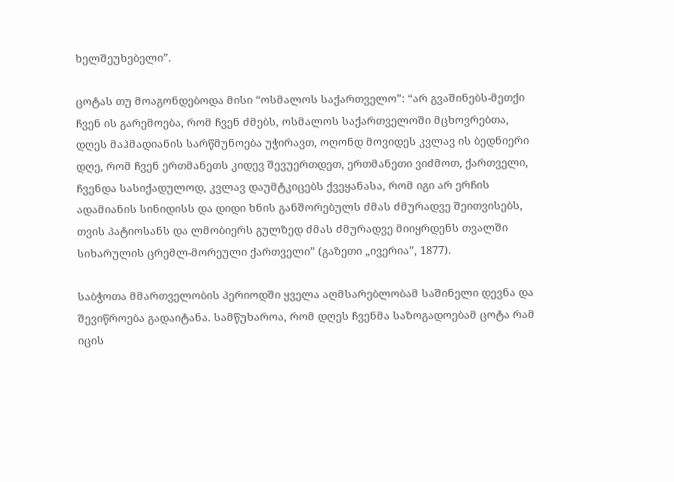ხელშეუხებელი”.

ცოტას თუ მოაგონდებოდა მისი “ოსმალოს საქართველო”: “არ გვაშინებს-მეთქი ჩვენ ის გარემოება, რომ ჩვენ ძმებს, ოსმალოს საქართველოში მცხოვრებთა, დღეს მაჰმადიანის სარწმუნოება უჭირავთ, ოღონდ მოვიდეს კვლავ ის ბედნიერი დღე, რომ ჩვენ ერთმანეთს კიდევ შევუერთდეთ, ერთმანეთი ვიძმოთ, ქართველი, ჩვენდა სასიქადულოდ, კვლავ დაუმტკიცებს ქვეყანასა, რომ იგი არ ერჩის ადამიანის სინიდისს და დიდი ხნის განშორებულს ძმას ძმურადვე შეითვისებს, თვის პატიოსანს და ლმობიერს გულზედ ძმას ძმურადვე მიიყრდენს თვალში სიხარულის ცრემლ-მორეული ქართველი” (გაზეთი „ივერია”, 1877).

საბჭოთა მმართველობის პერიოდში ყველა აღმსარებლობამ საშინელი დევნა და შევიწროება გადაიტანა. სამწუხაროა, რომ დღეს ჩვენმა საზოგადოებამ ცოტა რამ იცის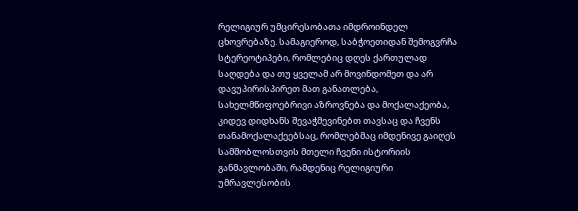რელიგიურ უმცირესობათა იმდროინდელ ცხოვრებაზე. სამაგიეროდ, საბჭოეთიდან შემოგვრჩა სტერეოტიპები, რომლებიც დღეს ქართულად საღდება და თუ ყველამ არ მოვინდომეთ და არ დავუპირისპირეთ მათ განათლება, სახელმწიფოებრივი აზროვნება და მოქალაქეობა, კიდევ დიდხანს შევაჭმევინებთ თავსაც და ჩვენს თანამოქალაქეებსაც, რომლებმაც იმდენივე გაიღეს სამშობლოსთვის მთელი ჩვენი ისტორიის განმავლობაში, რამდენიც რელიგიური უმრავლესობის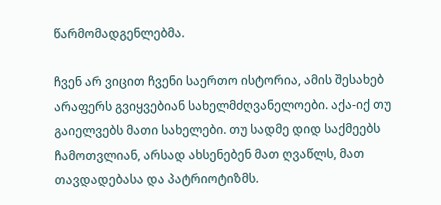წარმომადგენლებმა.

ჩვენ არ ვიცით ჩვენი საერთო ისტორია, ამის შესახებ არაფერს გვიყვებიან სახელმძღვანელოები. აქა-იქ თუ გაიელვებს მათი სახელები. თუ სადმე დიდ საქმეებს ჩამოთვლიან, არსად ახსენებენ მათ ღვაწლს, მათ თავდადებასა და პატრიოტიზმს.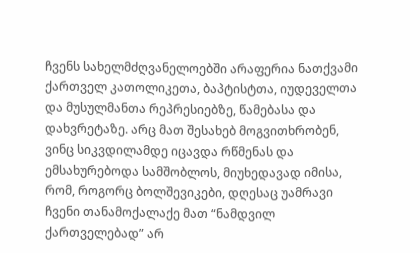ჩვენს სახელმძღვანელოებში არაფერია ნათქვამი ქართველ კათოლიკეთა, ბაპტისტთა, იუდეველთა და მუსულმანთა რეპრესიებზე, წამებასა და დახვრეტაზე. არც მათ შესახებ მოგვითხრობენ, ვინც სიკვდილამდე იცავდა რწმენას და ემსახურებოდა სამშობლოს, მიუხედავად იმისა, რომ, როგორც ბოლშევიკები, დღესაც უამრავი ჩვენი თანამოქალაქე მათ “ნამდვილ ქართველებად” არ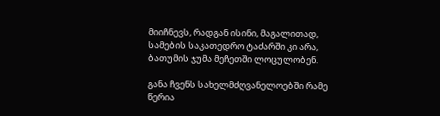მიიჩნევს, რადგან ისინი, მაგალითად, სამების საკათედრო ტაძარში კი არა, ბათუმის ჯუმა მეჩეთში ლოცულობენ.

განა ჩვენს სახელმძღვანელოებში რამე წერია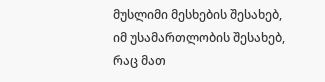მუსლიმი მესხების შესახებ, იმ უსამართლობის შესახებ, რაც მათ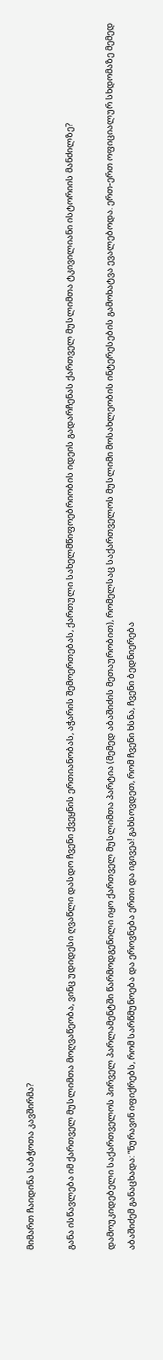მიმართ ჩაიდინა საბჭოთა კავშირმა?

განა ისწავლება იმ ქართველ მუსლიმთა მოღვაწეობა, ვინც უდიდესი ღვაწლი დასდო ჩვენი ქვეყნის ერთიანობას, აჭარის შემოერთებას, ქართული სახელმწიფოებრიობის იდეის გადარჩენას ქართველ მუსლიმთა ტკივილიანი ისტორიის მანძილზე?

დამოუკიდებელი საქართველოს პირველ პარლამენტში წარმოდგენილი იყო ქართველ მუსლიმთა პარტია (მემედ აბაშიძის მეთაურობით), რომელსაც საქართველოს მუსლიმი მოსახლეობის ინტერესების გამოხატვა ევალებოდა. ერთ-ერთ ოფიციალურ სხდომაზე მემედ აბაშიძემ განაცხადა: “ნურავინ იფიქრებს, რომ სარწმუნოება და ეროვნება ერთი და იგივეა! გახსოვდეთ, რომ ჩვენი ხსნა, ჩვენი ბედნიერება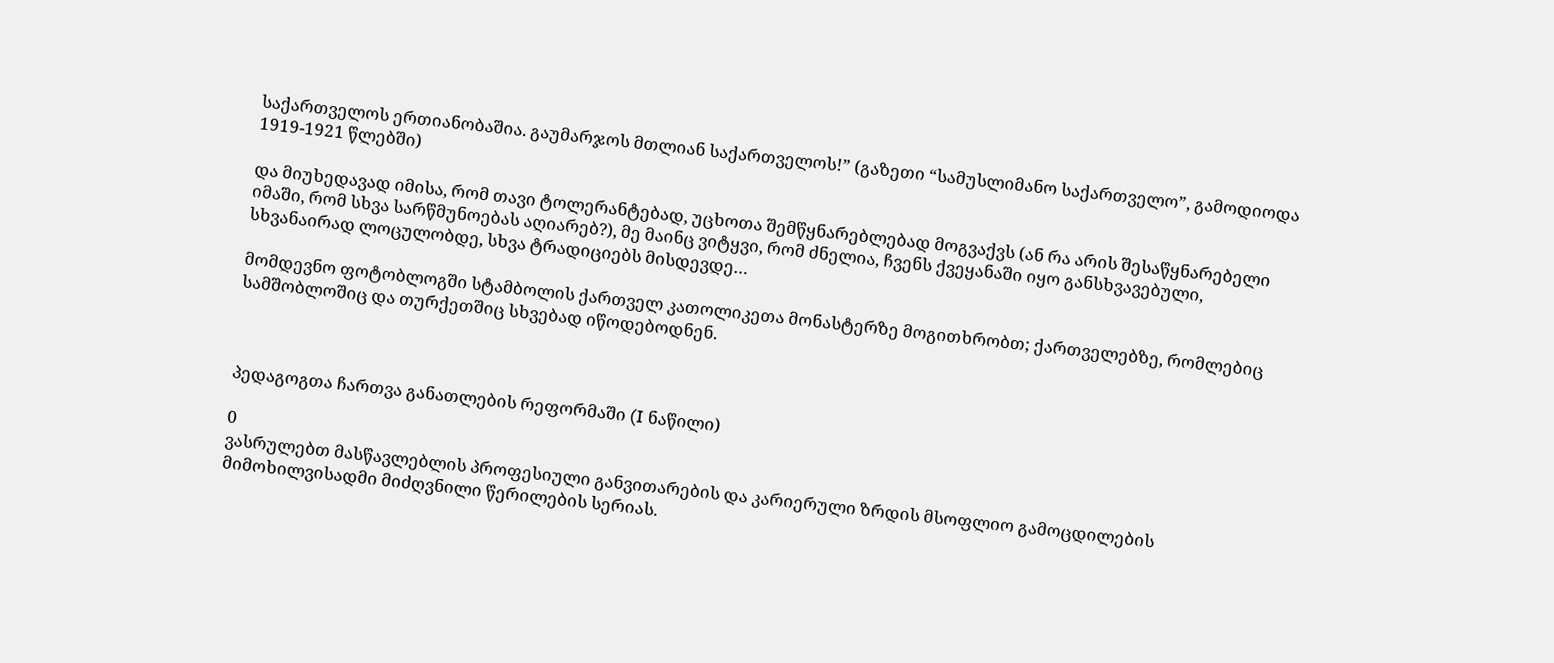საქართველოს ერთიანობაშია. გაუმარჯოს მთლიან საქართველოს!” (გაზეთი “სამუსლიმანო საქართველო”, გამოდიოდა 1919-1921 წლებში)

და მიუხედავად იმისა, რომ თავი ტოლერანტებად, უცხოთა შემწყნარებლებად მოგვაქვს (ან რა არის შესაწყნარებელი იმაში, რომ სხვა სარწმუნოებას აღიარებ?), მე მაინც ვიტყვი, რომ ძნელია, ჩვენს ქვეყანაში იყო განსხვავებული, სხვანაირად ლოცულობდე, სხვა ტრადიციებს მისდევდე…

მომდევნო ფოტობლოგში სტამბოლის ქართველ კათოლიკეთა მონასტერზე მოგითხრობთ; ქართველებზე, რომლებიც სამშობლოშიც და თურქეთშიც სხვებად იწოდებოდნენ.



პედაგოგთა ჩართვა განათლების რეფორმაში (I ნაწილი)

0
ვასრულებთ მასწავლებლის პროფესიული განვითარების და კარიერული ზრდის მსოფლიო გამოცდილების მიმოხილვისადმი მიძღვნილი წერილების სერიას.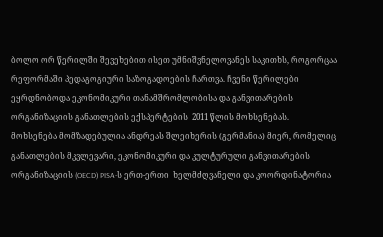ბოლო ორ წერილში შევეხებით ისეთ უმნიშვნელოვანეს საკითხს, როგორცაა რეფორმაში პედაგოგიური საზოგადოების ჩართვა. ჩვენი წერილები ეყრდნობოდა ეკონომიკური თანამშრომლობისა და განვითარების ორგანიზაციის განათლების ექსპერტების  2011 წლის მოხსენებას.  მოხსენება მომზადებულია ანდრეას შლეიხერის (გერმანია) მიერ, რომელიც განათლების მკვლევარი, ეკონომიკური და კულტურული განვითარების ორგანიზაციის (OECD) PISA-ს ერთ-ერთი  ხელმძღვანელი და კოორდინატორია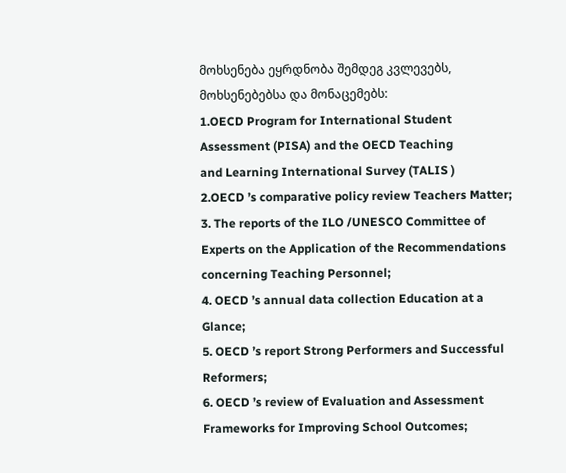მოხსენება ეყრდნობა შემდეგ კვლევებს, მოხსენებებსა და მონაცემებს:
1.OECD Program for International Student Assessment (PISA) and the OECD Teaching
and Learning International Survey (TALIS )
2.OECD ’s comparative policy review Teachers Matter;
3. The reports of the ILO /UNESCO Committee of Experts on the Application of the Recommendations concerning Teaching Personnel;
4. OECD ’s annual data collection Education at a Glance;
5. OECD ’s report Strong Performers and Successful Reformers;
6. OECD ’s review of Evaluation and Assessment Frameworks for Improving School Outcomes;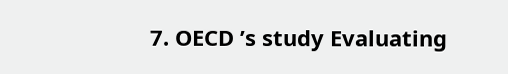7. OECD ’s study Evaluating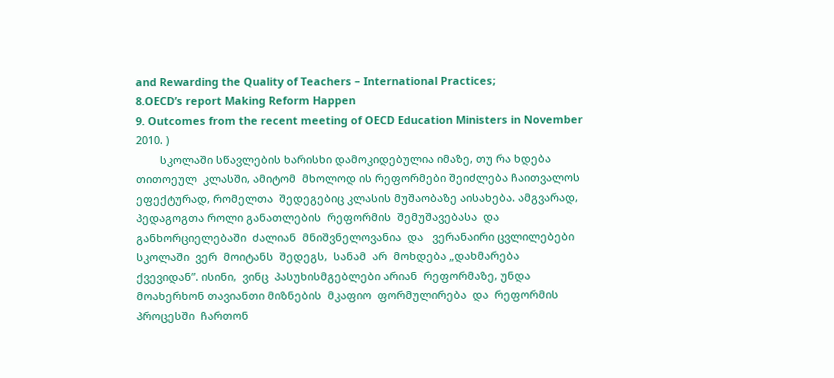and Rewarding the Quality of Teachers – International Practices;
8.OECD’s report Making Reform Happen
9. Outcomes from the recent meeting of OECD Education Ministers in November 2010. )
        სკოლაში სწავლების ხარისხი დამოკიდებულია იმაზე, თუ რა ხდება თითოეულ  კლასში, ამიტომ  მხოლოდ ის რეფორმები შეიძლება ჩაითვალოს  ეფექტურად, რომელთა  შედეგებიც კლასის მუშაობაზე აისახება. ამგვარად, პედაგოგთა როლი განათლების  რეფორმის  შემუშავებასა  და  განხორციელებაში  ძალიან  მნიშვნელოვანია  და   ვერანაირი ცვლილებები  სკოლაში  ვერ  მოიტანს  შედეგს,  სანამ  არ  მოხდება „დახმარება  ქვევიდან”. ისინი,  ვინც  პასუხისმგებლები არიან  რეფორმაზე, უნდა მოახერხონ თავიანთი მიზნების  მკაფიო  ფორმულირება  და  რეფორმის  პროცესში  ჩართონ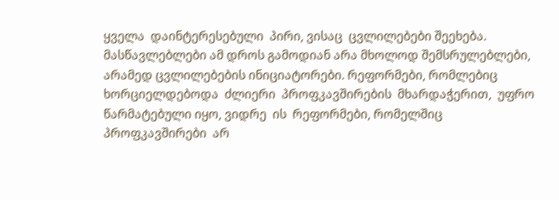ყველა  დაინტერესებული  პირი, ვისაც  ცვლილებები შეეხება.  მასწავლებლები ამ დროს გამოდიან არა მხოლოდ შემსრულებლები, არამედ ცვლილებების ინიციატორები. რეფორმები, რომლებიც ხორციელდებოდა  ძლიერი  პროფკავშირების  მხარდაჭერით,  უფრო  წარმატებული იყო, ვიდრე  ის  რეფორმები, რომელშიც  პროფკავშირები  არ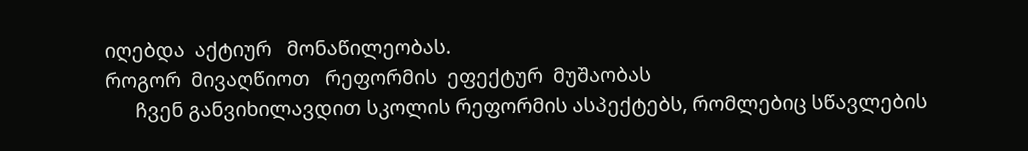იღებდა  აქტიურ   მონაწილეობას.
როგორ  მივაღწიოთ   რეფორმის  ეფექტურ  მუშაობას
      ჩვენ განვიხილავდით სკოლის რეფორმის ასპექტებს, რომლებიც სწავლების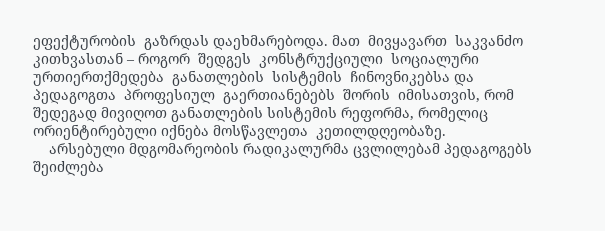ეფექტურობის  გაზრდას დაეხმარებოდა. მათ  მივყავართ  საკვანძო  კითხვასთან – როგორ  შედგეს  კონსტრუქციული  სოციალური  ურთიერთქმედება  განათლების  სისტემის  ჩინოვნიკებსა და  პედაგოგთა  პროფესიულ  გაერთიანებებს  შორის  იმისათვის, რომ  შედეგად მივიღოთ განათლების სისტემის რეფორმა, რომელიც ორიენტირებული იქნება მოსწავლეთა  კეთილდღეობაზე.
    არსებული მდგომარეობის რადიკალურმა ცვლილებამ პედაგოგებს შეიძლება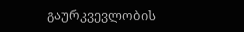გაურკვევლობის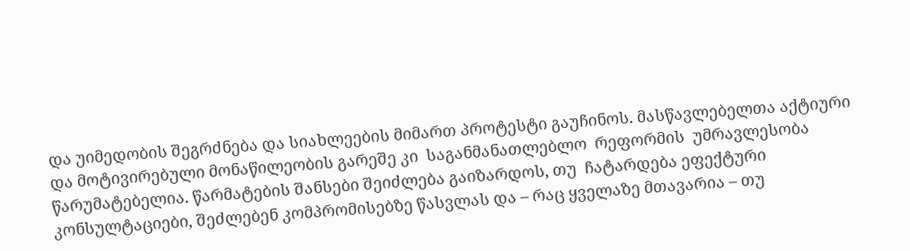და უიმედობის შეგრძნება და სიახლეების მიმართ პროტესტი გაუჩინოს. მასწავლებელთა აქტიური და მოტივირებული მონაწილეობის გარეშე კი  საგანმანათლებლო  რეფორმის  უმრავლესობა წარუმატებელია. წარმატების შანსები შეიძლება გაიზარდოს, თუ  ჩატარდება ეფექტური კონსულტაციები, შეძლებენ კომპრომისებზე წასვლას და – რაც ყველაზე მთავარია – თუ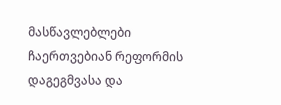მასწავლებლები ჩაერთვებიან რეფორმის დაგეგმვასა და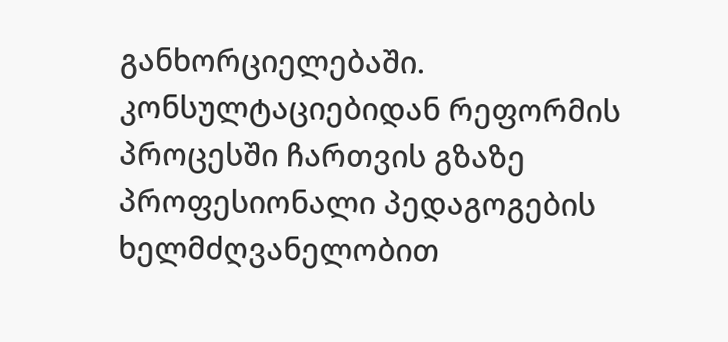განხორციელებაში. კონსულტაციებიდან რეფორმის პროცესში ჩართვის გზაზე პროფესიონალი პედაგოგების ხელმძღვანელობით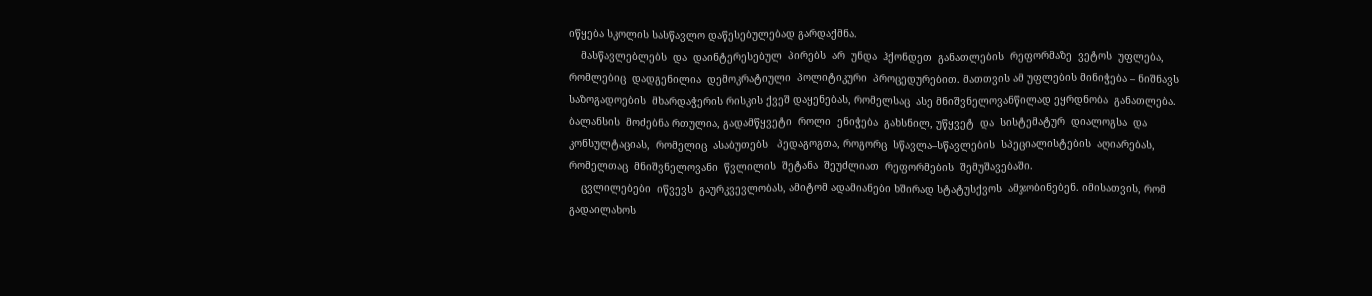იწყება სკოლის სასწავლო დაწესებულებად გარდაქმნა.
    მასწავლებლებს  და  დაინტერესებულ  პირებს  არ  უნდა  ჰქონდეთ  განათლების  რეფორმაზე  ვეტოს  უფლება, რომლებიც  დადგენილია  დემოკრატიული  პოლიტიკური  პროცედურებით. მათთვის ამ უფლების მინიჭება – ნიშნავს საზოგადოების  მხარდაჭერის რისკის ქვეშ დაყენებას, რომელსაც  ასე მნიშვნელოვანწილად ეყრდნობა  განათლება. ბალანსის  მოძებნა რთულია, გადამწყვეტი  როლი  ენიჭება  გახსნილ, უწყვეტ  და  სისტემატურ  დიალოგსა  და  კონსულტაციას,  რომელიც  ასაბუთებს   პედაგოგთა, როგორც  სწავლა–სწავლების  სპეციალისტების  აღიარებას, რომელთაც  მნიშვნელოვანი  წვლილის  შეტანა  შეუძლიათ  რეფორმების  შემუშავებაში.
    ცვლილებები  იწვევს  გაურკვევლობას, ამიტომ ადამიანები ხშირად სტატუსქვოს  ამჯობინებენ. იმისათვის, რომ გადაილახოს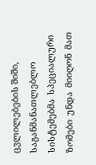ცვლილებების შიში, საგანმანათლებლო  სისტემებმა  სპეციალური  ზომები  უნდა  მიიღონ  მათ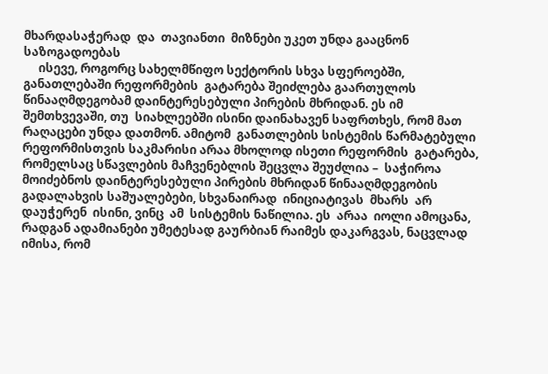მხარდასაჭერად  და  თავიანთი  მიზნები უკეთ უნდა გააცნონ საზოგადოებას
     ისევე, როგორც სახელმწიფო სექტორის სხვა სფეროებში, განათლებაში რეფორმების  გატარება შეიძლება გაართულოს წინააღმდეგობამ დაინტერესებული პირების მხრიდან. ეს იმ შემთხვევაში, თუ  სიახლეებში ისინი დაინახავენ საფრთხეს, რომ მათ რაღაცები უნდა დათმონ. ამიტომ  განათლების სისტემის წარმატებული რეფორმისთვის საკმარისი არაა მხოლოდ ისეთი რეფორმის  გატარება, რომელსაც სწავლების მაჩვენებლის შეცვლა შეუძლია –  საჭიროა მოიძებნოს დაინტერესებული პირების მხრიდან წინააღმდეგობის გადალახვის საშუალებები, სხვანაირად  ინიციატივას  მხარს  არ  დაუჭერენ  ისინი, ვინც  ამ  სისტემის ნაწილია. ეს  არაა  იოლი ამოცანა, რადგან ადამიანები უმეტესად გაურბიან რაიმეს დაკარგვას, ნაცვლად იმისა, რომ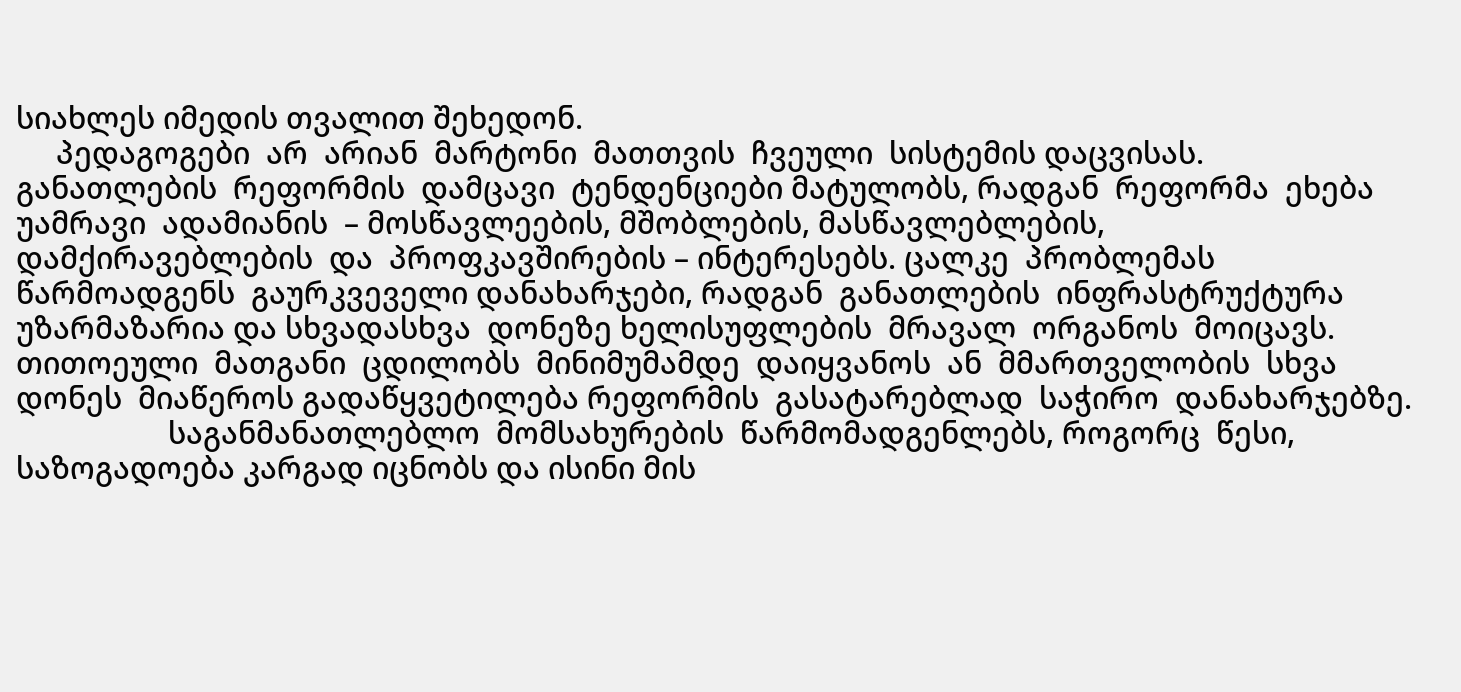სიახლეს იმედის თვალით შეხედონ.
     პედაგოგები  არ  არიან  მარტონი  მათთვის  ჩვეული  სისტემის დაცვისას.  განათლების  რეფორმის  დამცავი  ტენდენციები მატულობს, რადგან  რეფორმა  ეხება  უამრავი  ადამიანის  – მოსწავლეების, მშობლების, მასწავლებლების,  დამქირავებლების  და  პროფკავშირების – ინტერესებს. ცალკე  პრობლემას  წარმოადგენს  გაურკვეველი დანახარჯები, რადგან  განათლების  ინფრასტრუქტურა  უზარმაზარია და სხვადასხვა  დონეზე ხელისუფლების  მრავალ  ორგანოს  მოიცავს.  თითოეული  მათგანი  ცდილობს  მინიმუმამდე  დაიყვანოს  ან  მმართველობის  სხვა  დონეს  მიაწეროს გადაწყვეტილება რეფორმის  გასატარებლად  საჭირო  დანახარჯებზე.
                   საგანმანათლებლო  მომსახურების  წარმომადგენლებს, როგორც  წესი, საზოგადოება კარგად იცნობს და ისინი მის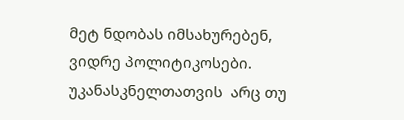მეტ ნდობას იმსახურებენ, ვიდრე პოლიტიკოსები. უკანასკნელთათვის  არც თუ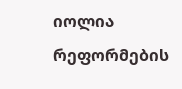იოლია  რეფორმების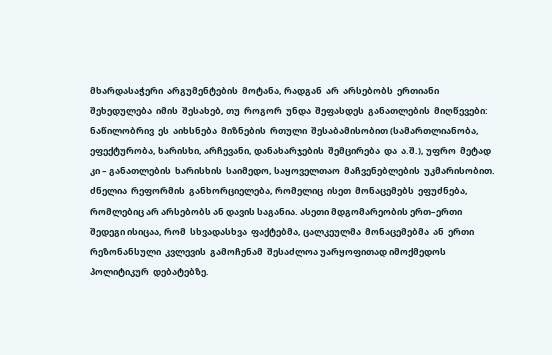მხარდასაჭერი  არგუმენტების  მოტანა, რადგან  არ  არსებობს  ერთიანი  შეხედულება  იმის  შესახებ, თუ  როგორ  უნდა  შეფასდეს  განათლების  მიღწევები: ნაწილობრივ  ეს  აიხსნება  მიზნების  რთული  შესაბამისობით (სამართლიანობა, ეფექტურობა, ხარისხი, არჩევანი, დანახარჯების  შემცირება  და  ა.შ.), უფრო  მეტად  კი – განათლების  ხარისხის  საიმედო, საყოველთაო  მაჩვენებლების  უკმარისობით. ძნელია  რეფორმის  განხორციელება, რომელიც  ისეთ  მონაცემებს  ეფუძნება, რომლებიც არ არსებობს ან დავის საგანია. ასეთი მდგომარეობის ერთ–ერთი  შედეგი ისიცაა, რომ  სხვადასხვა  ფაქტებმა, ცალკეულმა  მონაცემებმა  ან  ერთი  რეზონანსული  კვლევის  გამოჩენამ  შესაძლოა უარყოფითად იმოქმედოს პოლიტიკურ  დებატებზე.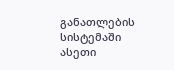განათლების სისტემაში ასეთი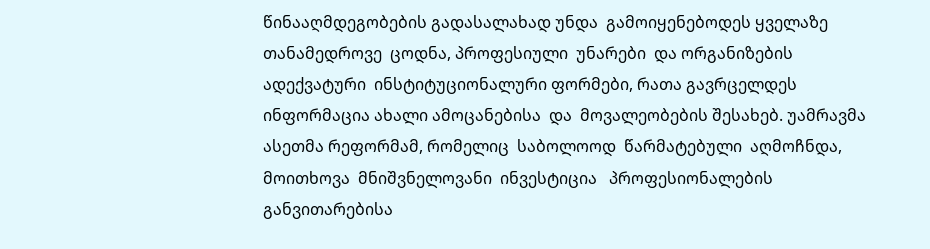წინააღმდეგობების გადასალახად უნდა  გამოიყენებოდეს ყველაზე  თანამედროვე  ცოდნა, პროფესიული  უნარები  და ორგანიზების  ადექვატური  ინსტიტუციონალური ფორმები, რათა გავრცელდეს  ინფორმაცია ახალი ამოცანებისა  და  მოვალეობების შესახებ. უამრავმა ასეთმა რეფორმამ, რომელიც  საბოლოოდ  წარმატებული  აღმოჩნდა,  მოითხოვა  მნიშვნელოვანი  ინვესტიცია   პროფესიონალების  განვითარებისა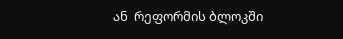ან  რეფორმის ბლოკში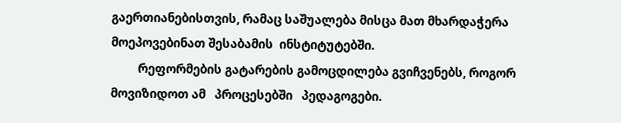გაერთიანებისთვის, რამაც საშუალება მისცა მათ მხარდაჭერა მოეპოვებინათ შესაბამის  ინსტიტუტებში.
         რეფორმების გატარების გამოცდილება გვიჩვენებს, როგორ მოვიზიდოთ ამ   პროცესებში   პედაგოგები.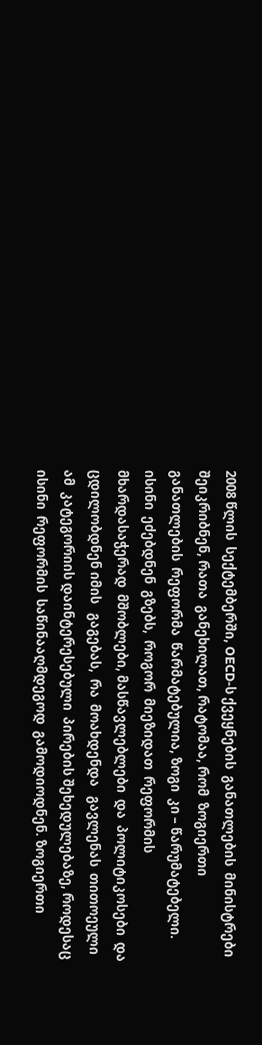2008 წლის  სექტემბერში, OECD-ს ქვეყნების  განათლების  მინისტრები შეიკრიბნენ, რათა  განეხილათ, რატომაა, რომ  ზოგიერთი  განათლების  რეფორმა  წარმატებულია, ზოგი  კი – წარუმატებელი. ისინი  ეძებდნენ  გზებს,  როგორ  მიეზიდათ  რეფორმის  მხარდასაჭერად  მშობლები, მასწავლებლები  და  პოლიტიკოსები  და  ცდილობდნენ იმის   გაგებას,  რა  მოახდენდა   გავლენას  თითოეული  ამ  კატეგორიის დაინტერესებული  პირების შეხედულებაზე, როდესაც  ისინი  რეფორმის  საწინააღმდეგოდ  გამოდიოდნენ. ზოგიერთი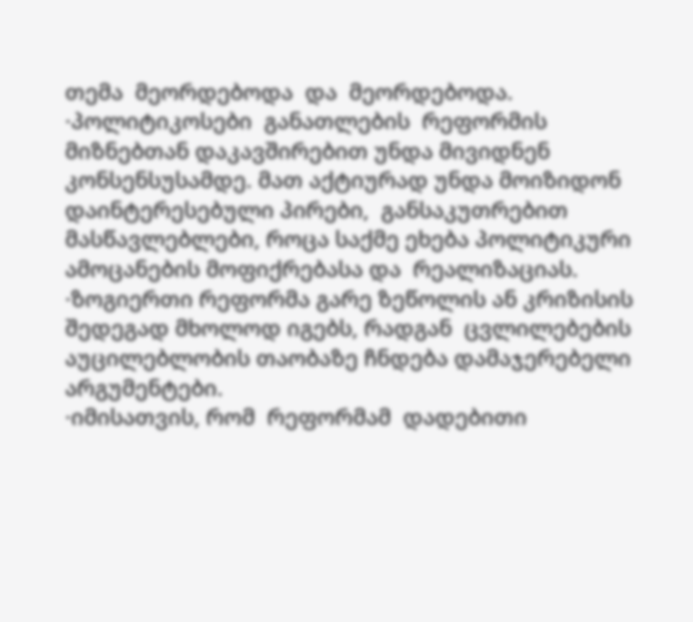თემა  მეორდებოდა  და  მეორდებოდა.
·პოლიტიკოსები  განათლების  რეფორმის  მიზნებთან დაკავშირებით უნდა მივიდნენ  კონსენსუსამდე. მათ აქტიურად უნდა მოიზიდონ დაინტერესებული პირები,  განსაკუთრებით მასწავლებლები, როცა საქმე ეხება პოლიტიკური ამოცანების მოფიქრებასა და  რეალიზაციას.
·ზოგიერთი რეფორმა გარე ზეწოლის ან კრიზისის შედეგად მხოლოდ იგებს, რადგან  ცვლილებების  აუცილებლობის თაობაზე ჩნდება დამაჯერებელი არგუმენტები.
·იმისათვის, რომ  რეფორმამ  დადებითი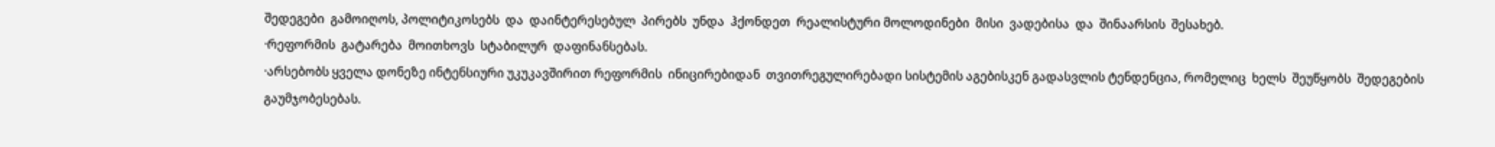შედეგები  გამოიღოს, პოლიტიკოსებს  და  დაინტერესებულ  პირებს  უნდა  ჰქონდეთ  რეალისტური მოლოდინები  მისი  ვადებისა  და  შინაარსის  შესახებ.
·რეფორმის  გატარება  მოითხოვს  სტაბილურ  დაფინანსებას.
·არსებობს ყველა დონეზე ინტენსიური უკუკავშირით რეფორმის  ინიცირებიდან  თვითრეგულირებადი სისტემის აგებისკენ გადასვლის ტენდენცია, რომელიც  ხელს  შეუწყობს  შედეგების  გაუმჯობესებას.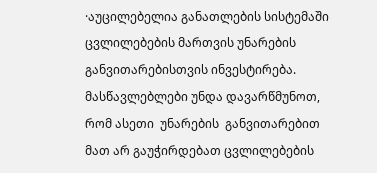·აუცილებელია განათლების სისტემაში ცვლილებების მართვის უნარების  განვითარებისთვის ინვესტირება. მასწავლებლები უნდა დავარწმუნოთ, რომ ასეთი  უნარების  განვითარებით  მათ არ გაუჭირდებათ ცვლილებების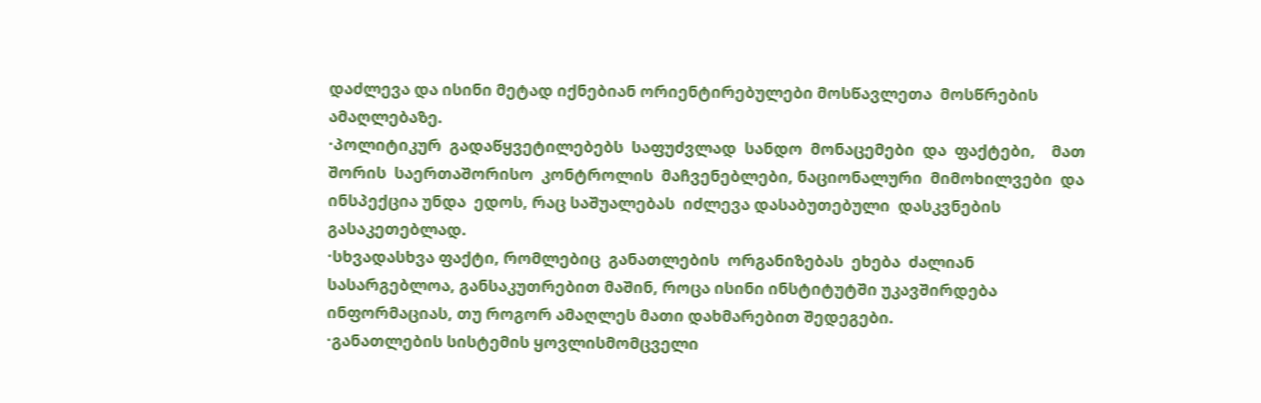დაძლევა და ისინი მეტად იქნებიან ორიენტირებულები მოსწავლეთა  მოსწრების  ამაღლებაზე.
·პოლიტიკურ  გადაწყვეტილებებს  საფუძვლად  სანდო  მონაცემები  და  ფაქტები,    მათ  შორის  საერთაშორისო  კონტროლის  მაჩვენებლები, ნაციონალური  მიმოხილვები  და  ინსპექცია უნდა  ედოს, რაც საშუალებას  იძლევა დასაბუთებული  დასკვნების გასაკეთებლად.
·სხვადასხვა ფაქტი, რომლებიც  განათლების  ორგანიზებას  ეხება  ძალიან  სასარგებლოა, განსაკუთრებით მაშინ, როცა ისინი ინსტიტუტში უკავშირდება ინფორმაციას, თუ როგორ ამაღლეს მათი დახმარებით შედეგები.
·განათლების სისტემის ყოვლისმომცველი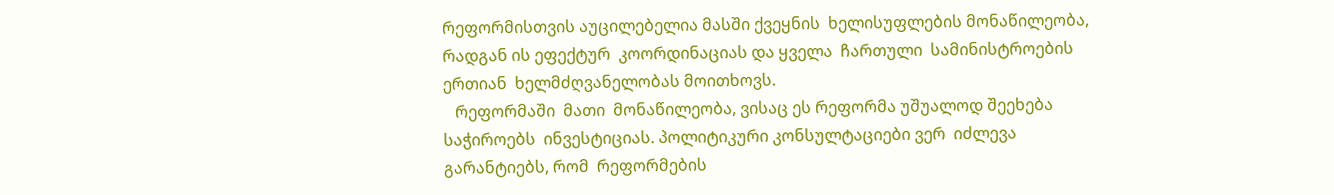რეფორმისთვის აუცილებელია მასში ქვეყნის  ხელისუფლების მონაწილეობა, რადგან ის ეფექტურ  კოორდინაციას და ყველა  ჩართული  სამინისტროების ერთიან  ხელმძღვანელობას მოითხოვს.
   რეფორმაში  მათი  მონაწილეობა, ვისაც ეს რეფორმა უშუალოდ შეეხება საჭიროებს  ინვესტიციას. პოლიტიკური კონსულტაციები ვერ  იძლევა გარანტიებს, რომ  რეფორმების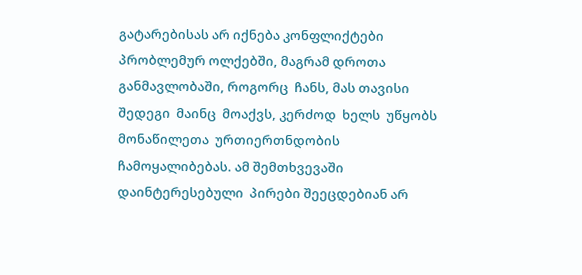გატარებისას არ იქნება კონფლიქტები პრობლემურ ოლქებში, მაგრამ დროთა  განმავლობაში, როგორც  ჩანს, მას თავისი  შედეგი  მაინც  მოაქვს, კერძოდ  ხელს  უწყობს  მონაწილეთა  ურთიერთნდობის  ჩამოყალიბებას. ამ შემთხვევაში დაინტერესებული  პირები შეეცდებიან არ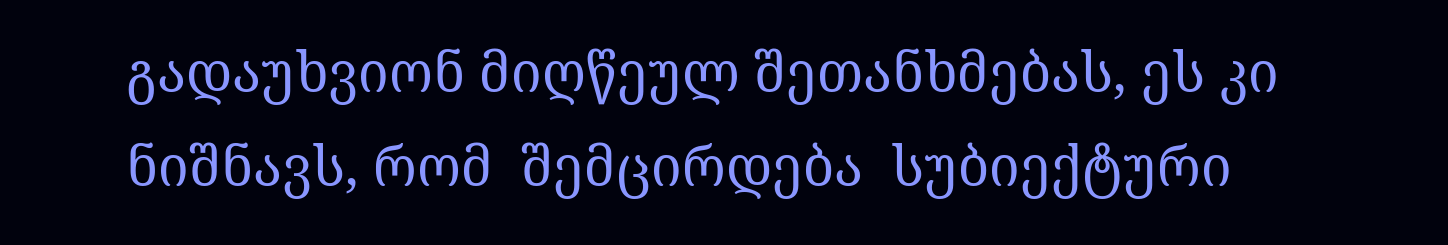გადაუხვიონ მიღწეულ შეთანხმებას, ეს კი ნიშნავს, რომ  შემცირდება  სუბიექტური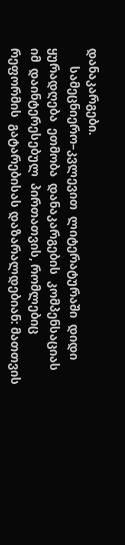დანაკარგები.
      სამეცნიერო–კვლევით  ლიტერატურაში  დიდი  ყურადღება  ეთმობა  დანაკარგების  კომპენსაციას  იმ  დაინტერესებულ  პირთათვის, რომლებიც  რეფორმის  გატარებისას დაზარალდებიან: მათთვის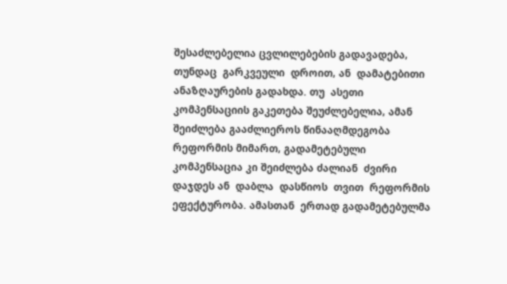შესაძლებელია ცვლილებების გადავადება, თუნდაც  გარკვეული  დროით, ან  დამატებითი  ანაზღაურების გადახდა. თუ  ასეთი  კომპენსაციის გაკეთება შეუძლებელია, ამან შეიძლება გააძლიეროს წინააღმდეგობა რეფორმის მიმართ, გადამეტებული  კომპენსაცია კი შეიძლება ძალიან  ძვირი დაჯდეს ან  დაბლა  დასწიოს  თვით  რეფორმის  ეფექტურობა. ამასთან  ერთად გადამეტებულმა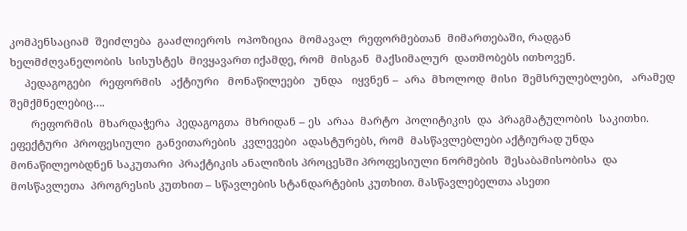კომპენსაციამ  შეიძლება  გააძლიეროს  ოპოზიცია  მომავალ  რეფორმებთან  მიმართებაში, რადგან  ხელმძღვანელობის  სისუსტეს  მივყავართ იქამდე, რომ  მისგან  მაქსიმალურ  დათმობებს ითხოვენ.
     პედაგოგები   რეფორმის   აქტიური   მონაწილეები   უნდა   იყვნენ –  არა  მხოლოდ  მისი  შემსრულებლები,   არამედ შემქმნელებიც….
       რეფორმის  მხარდაჭერა  პედაგოგთა  მხრიდან – ეს  არაა  მარტო  პოლიტიკის  და  პრაგმატულობის  საკითხი. ეფექტური  პროფესიული  განვითარების  კვლევები  ადასტურებს, რომ  მასწავლებლები აქტიურად უნდა მონაწილეობდნენ საკუთარი  პრაქტიკის ანალიზის პროცესში პროფესიული ნორმების  შესაბამისობისა  და  მოსწავლეთა  პროგრესის კუთხით – სწავლების სტანდარტების კუთხით. მასწავლებელთა ასეთი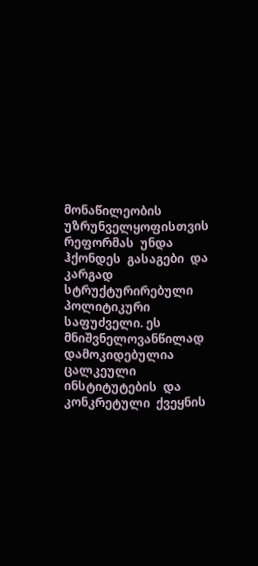მონაწილეობის  უზრუნველყოფისთვის რეფორმას  უნდა  ჰქონდეს  გასაგები  და  კარგად  სტრუქტურირებული პოლიტიკური საფუძველი. ეს მნიშვნელოვანწილად  დამოკიდებულია  ცალკეული  ინსტიტუტების  და  კონკრეტული  ქვეყნის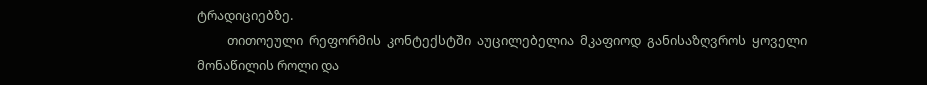ტრადიციებზე.
          თითოეული  რეფორმის  კონტექსტში  აუცილებელია  მკაფიოდ  განისაზღვროს  ყოველი მონაწილის როლი და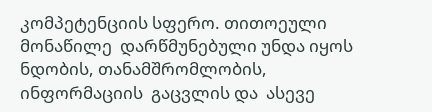კომპეტენციის სფერო. თითოეული მონაწილე  დარწმუნებული უნდა იყოს ნდობის, თანამშრომლობის, ინფორმაციის  გაცვლის და  ასევე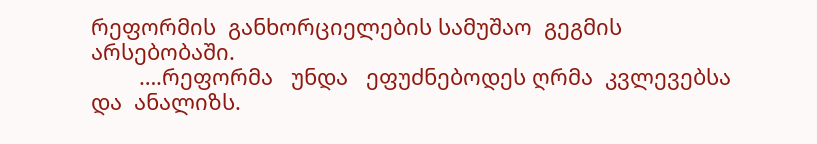რეფორმის  განხორციელების სამუშაო  გეგმის  არსებობაში.
        ….რეფორმა   უნდა   ეფუძნებოდეს ღრმა  კვლევებსა   და  ანალიზს.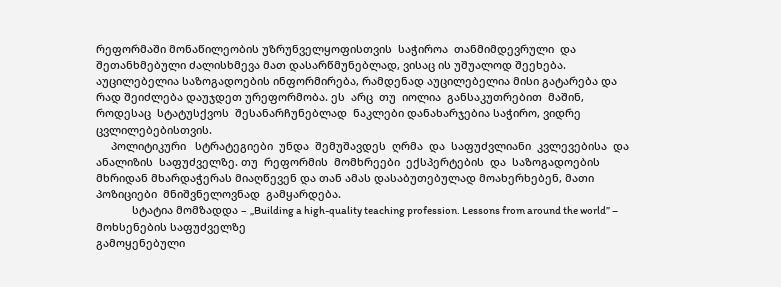რეფორმაში მონაწილეობის უზრუნველყოფისთვის  საჭიროა  თანმიმდევრული  და  შეთანხმებული ძალისხმევა მათ დასარწმუნებლად, ვისაც ის უშუალოდ შეეხება. აუცილებელია საზოგადოების ინფორმირება, რამდენად აუცილებელია მისი გატარება და  რად შეიძლება დაუჯდეთ ურეფორმობა. ეს  არც  თუ  იოლია  განსაკუთრებით  მაშინ, როდესაც  სტატუსქვოს  შესანარჩუნებლად  ნაკლები დანახარჯებია საჭირო, ვიდრე  ცვლილებებისთვის.
     პოლიტიკური   სტრატეგიები  უნდა  შემუშავდეს  ღრმა  და  საფუძვლიანი  კვლევებისა  და  ანალიზის  საფუძველზე. თუ  რეფორმის  მომხრეები  ექსპერტების  და  საზოგადოების  მხრიდან მხარდაჭერას მიაღწევენ და თან ამას დასაბუთებულად მოახერხებენ, მათი  პოზიციები  მნიშვნელოვნად  გამყარდება.
            სტატია მომზადდა – „Building a high-quality teaching profession. Lessons from around the world” – მოხსენების საფუძველზე
გამოყენებული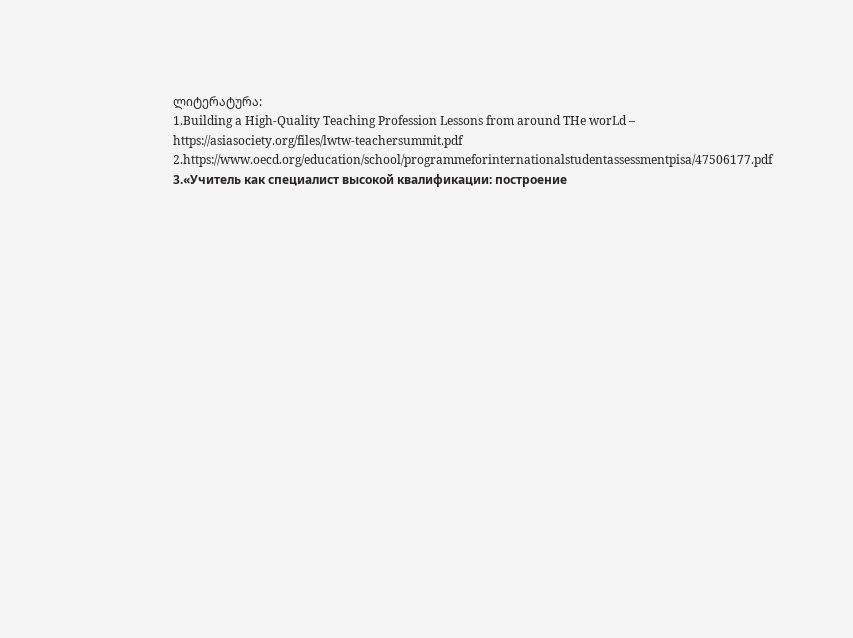ლიტერატურა:
1.Building a High-Quality Teaching Profession Lessons from around THe worLd – https://asiasociety.org/files/lwtw-teachersummit.pdf
2.https://www.oecd.org/education/school/programmeforinternationalstudentassessmentpisa/47506177.pdf
3.«Учитель как специалист высокой квалификации: построение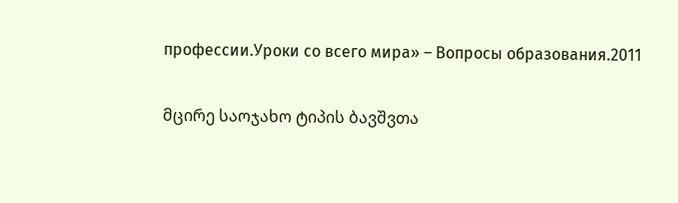профессии.Уроки со всего мира» – Вопросы образования.2011

მცირე საოჯახო ტიპის ბავშვთა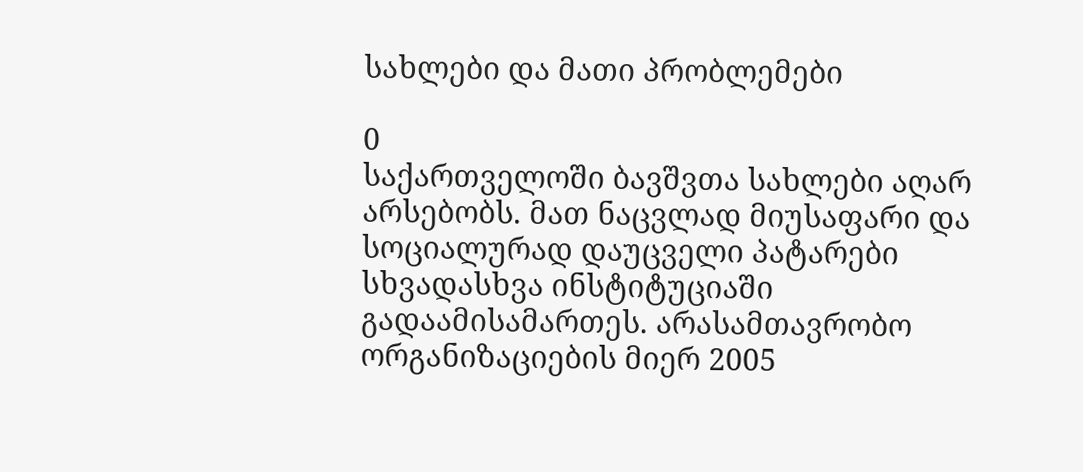სახლები და მათი პრობლემები

0
საქართველოში ბავშვთა სახლები აღარ არსებობს. მათ ნაცვლად მიუსაფარი და სოციალურად დაუცველი პატარები სხვადასხვა ინსტიტუციაში გადაამისამართეს. არასამთავრობო ორგანიზაციების მიერ 2005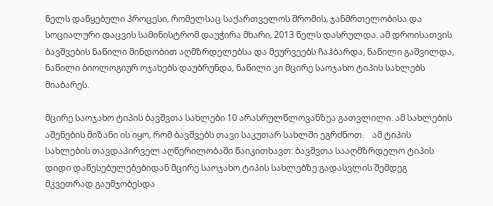წელს დაწყებული პროცესი, რომელსაც საქართველოს შრომის, ჯანმრთელობისა და სოციალური დაცვის სამინისტრომ დაუჭირა მხარი, 2013 წელს დასრულდა. ამ დროისათვის ბავშვების ნაწილი მინდობით აღმზრდელებსა და მეურვეებს ჩაჰბარდა, ნაწილი გაშვილდა, ნაწილი ბიოლოგიურ ოჯახებს დაუბრუნდა, ნაწილი კი მცირე საოჯახო ტიპის სახლებს მიაბარეს.

მცირე საოჯახო ტიპის ბავშვთა სახლები 10 არასრულწლოვანზეა გათვლილი. ამ სახლების აშენების მიზანი ის იყო, რომ ბავშვებს თავი საკუთარ სახლში ეგრძნოთ.    ამ ტიპის სახლების თავდაპირველ აღწერილობაში წაიკითხავთ: ბავშვთა სააღმზრდელო ტიპის დიდი დაწესებულებებიდან მცირე საოჯახო ტიპის სახლებზე გადასვლის შემდეგ მკვეთრად გაუმჯობესდა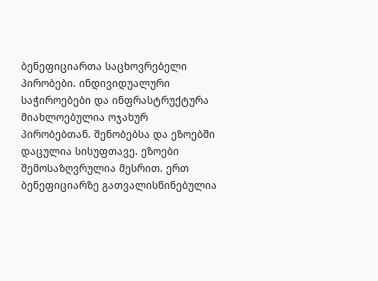ბენეფიციართა საცხოვრებელი პირობები. ინდივიდუალური საჭიროებები და ინფრასტრუქტურა მიახლოებულია ოჯახურ პირობებთან. შენობებსა და ეზოებში დაცულია სისუფთავე. ეზოები შემოსაზღვრულია მესრით. ერთ ბენეფიციარზე გათვალისწინებულია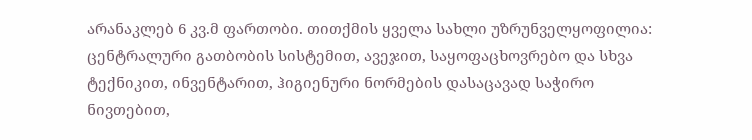არანაკლებ 6 კვ.მ ფართობი. თითქმის ყველა სახლი უზრუნველყოფილია: ცენტრალური გათბობის სისტემით, ავეჯით, საყოფაცხოვრებო და სხვა ტექნიკით, ინვენტარით, ჰიგიენური ნორმების დასაცავად საჭირო ნივთებით,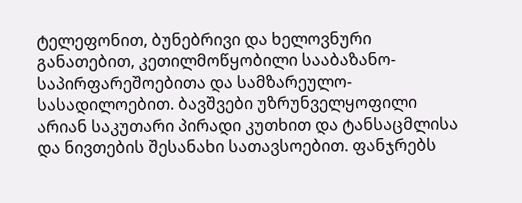ტელეფონით, ბუნებრივი და ხელოვნური განათებით, კეთილმოწყობილი სააბაზანო-საპირფარეშოებითა და სამზარეულო-სასადილოებით. ბავშვები უზრუნველყოფილი არიან საკუთარი პირადი კუთხით და ტანსაცმლისა და ნივთების შესანახი სათავსოებით. ფანჯრებს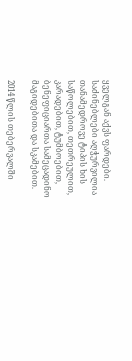ყველგან აქვს ფარდები. საძინებლები აღჭურვილია თანამედროვე ტიპის ხის საწოლებით, თეთრეულით, კარადებით, ტუმბოებით, ბენეფიციართა სამეცადინო მაგიდებითა და სკამებით.

2014 წლის თებერვალში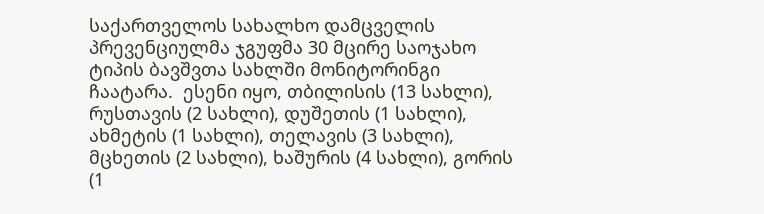საქართველოს სახალხო დამცველის პრევენციულმა ჯგუფმა 30 მცირე საოჯახო ტიპის ბავშვთა სახლში მონიტორინგი ჩაატარა.  ესენი იყო, თბილისის (13 სახლი), რუსთავის (2 სახლი), დუშეთის (1 სახლი), ახმეტის (1 სახლი), თელავის (3 სახლი), მცხეთის (2 სახლი), ხაშურის (4 სახლი), გორის (1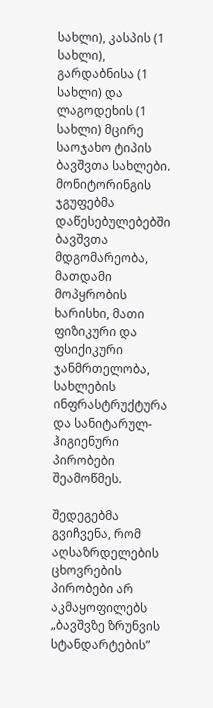სახლი), კასპის (1 სახლი), გარდაბნისა (1 სახლი) და ლაგოდეხის (1 სახლი) მცირე საოჯახო ტიპის ბავშვთა სახლები.
მონიტორინგის ჯგუფებმა დაწესებულებებში ბავშვთა მდგომარეობა, მათდამი მოპყრობის ხარისხი, მათი ფიზიკური და ფსიქიკური ჯანმრთელობა, სახლების ინფრასტრუქტურა და სანიტარულ-ჰიგიენური პირობები შეამოწმეს.

შედეგებმა გვიჩვენა, რომ აღსაზრდელების ცხოვრების პირობები არ აკმაყოფილებს „ბავშვზე ზრუნვის სტანდარტების”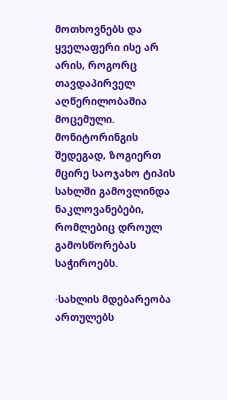მოთხოვნებს და ყველაფერი ისე არ არის, როგორც თავდაპირველ აღწერილობაშია მოცემული. მონიტორინგის შედეგად, ზოგიერთ მცირე საოჯახო ტიპის სახლში გამოვლინდა ნაკლოვანებები, რომლებიც დროულ გამოსწორებას საჭიროებს.

·სახლის მდებარეობა ართულებს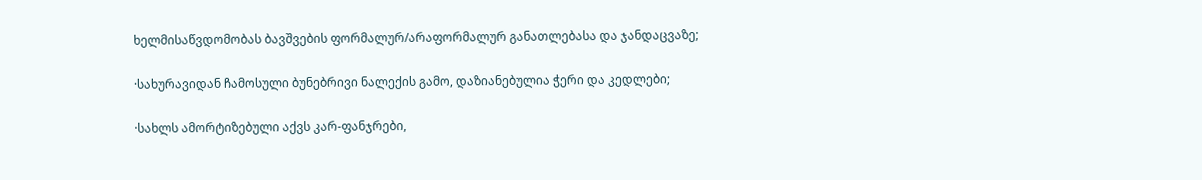ხელმისაწვდომობას ბავშვების ფორმალურ/არაფორმალურ განათლებასა და ჯანდაცვაზე;

·სახურავიდან ჩამოსული ბუნებრივი ნალექის გამო, დაზიანებულია ჭერი და კედლები;

·სახლს ამორტიზებული აქვს კარ-ფანჯრები,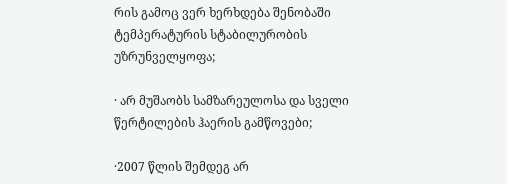რის გამოც ვერ ხერხდება შენობაში ტემპერატურის სტაბილურობის უზრუნველყოფა;

· არ მუშაობს სამზარეულოსა და სველი წერტილების ჰაერის გამწოვები;

·2007 წლის შემდეგ არ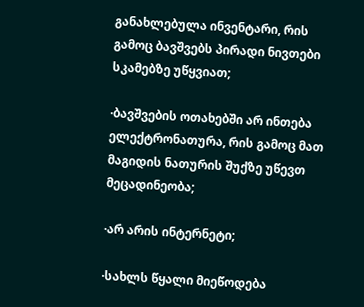განახლებულა ინვენტარი, რის გამოც ბავშვებს პირადი ნივთები სკამებზე უწყვიათ;

·ბავშვების ოთახებში არ ინთება ელექტრონათურა, რის გამოც მათ მაგიდის ნათურის შუქზე უწევთ მეცადინეობა;

·არ არის ინტერნეტი;

·სახლს წყალი მიეწოდება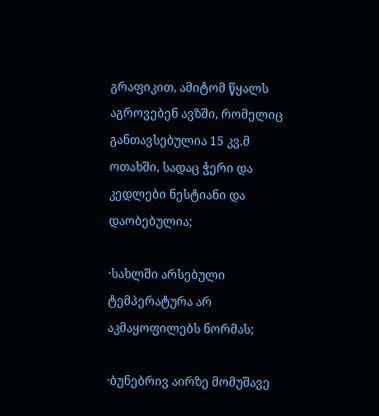გრაფიკით, ამიტომ წყალს აგროვებენ ავზში, რომელიც განთავსებულია 15 კვ.მ ოთახში, სადაც ჭერი და კედლები ნესტიანი და დაობებულია;

·სახლში არსებული ტემპერატურა არ აკმაყოფილებს ნორმას;

·ბუნებრივ აირზე მომუშავე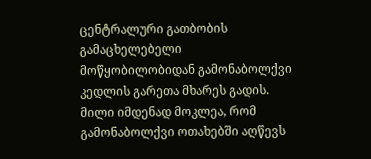ცენტრალური გათბობის გამაცხელებელი მოწყობილობიდან გამონაბოლქვი კედლის გარეთა მხარეს გადის. მილი იმდენად მოკლეა, რომ გამონაბოლქვი ოთახებში აღწევს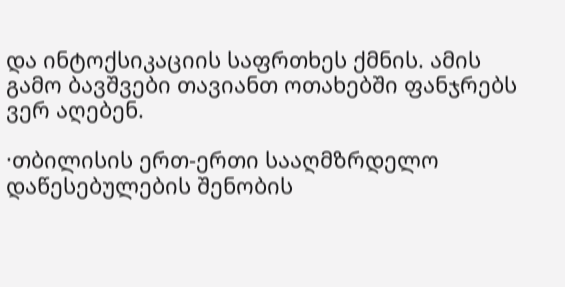და ინტოქსიკაციის საფრთხეს ქმნის. ამის გამო ბავშვები თავიანთ ოთახებში ფანჯრებს ვერ აღებენ.

·თბილისის ერთ-ერთი სააღმზრდელო დაწესებულების შენობის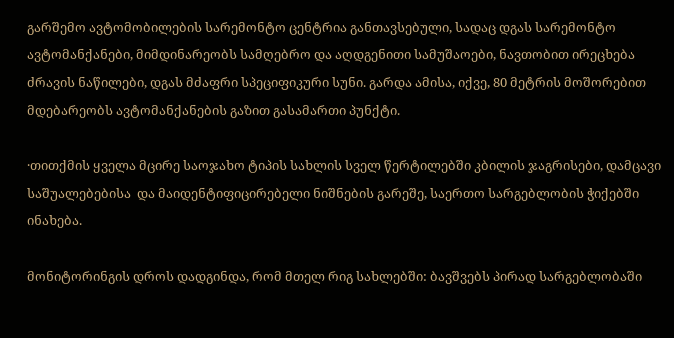გარშემო ავტომობილების სარემონტო ცენტრია განთავსებული, სადაც დგას სარემონტო ავტომანქანები, მიმდინარეობს სამღებრო და აღდგენითი სამუშაოები, ნავთობით ირეცხება ძრავის ნაწილები, დგას მძაფრი სპეციფიკური სუნი. გარდა ამისა, იქვე, 80 მეტრის მოშორებით მდებარეობს ავტომანქანების გაზით გასამართი პუნქტი.

·თითქმის ყველა მცირე საოჯახო ტიპის სახლის სველ წერტილებში კბილის ჯაგრისები, დამცავი საშუალებებისა  და მაიდენტიფიცირებელი ნიშნების გარეშე, საერთო სარგებლობის ჭიქებში ინახება.

მონიტორინგის დროს დადგინდა, რომ მთელ რიგ სახლებში: ბავშვებს პირად სარგებლობაში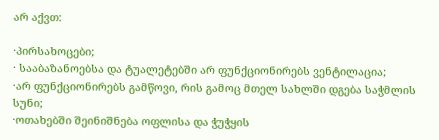არ აქვთ:

·პირსახოცები;
· სააბაზანოებსა და ტუალეტებში არ ფუნქციონირებს ვენტილაცია;
·არ ფუნქციონირებს გამწოვი, რის გამოც მთელ სახლში დგება საჭმლის სუნი;
·ოთახებში შეინიშნება ოფლისა და ჭუჭყის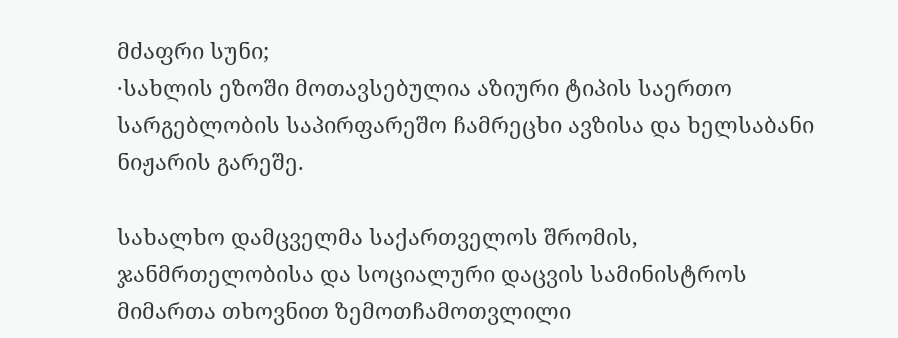მძაფრი სუნი;
·სახლის ეზოში მოთავსებულია აზიური ტიპის საერთო სარგებლობის საპირფარეშო ჩამრეცხი ავზისა და ხელსაბანი ნიჟარის გარეშე.

სახალხო დამცველმა საქართველოს შრომის, ჯანმრთელობისა და სოციალური დაცვის სამინისტროს მიმართა თხოვნით ზემოთჩამოთვლილი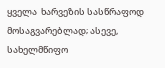ყველა  ხარვეზის სასწრაფოდ მოსაგვარებლად; ასევე, სახელმწიფო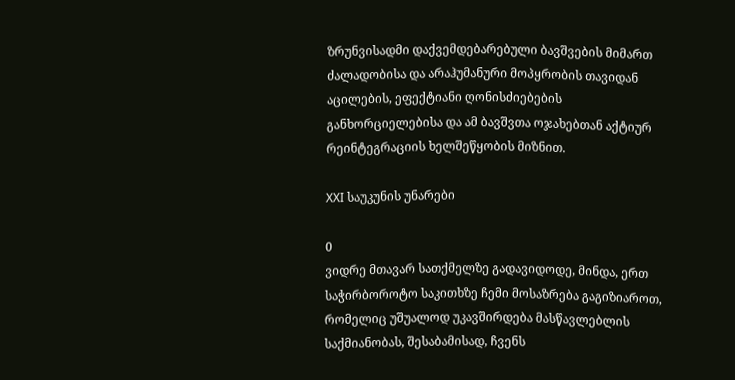ზრუნვისადმი დაქვემდებარებული ბავშვების მიმართ ძალადობისა და არაჰუმანური მოპყრობის თავიდან აცილების, ეფექტიანი ღონისძიებების განხორციელებისა და ამ ბავშვთა ოჯახებთან აქტიურ რეინტეგრაციის ხელშეწყობის მიზნით.

XXI საუკუნის უნარები

0
ვიდრე მთავარ სათქმელზე გადავიდოდე, მინდა, ერთ საჭირბოროტო საკითხზე ჩემი მოსაზრება გაგიზიაროთ, რომელიც უშუალოდ უკავშირდება მასწავლებლის საქმიანობას, შესაბამისად, ჩვენს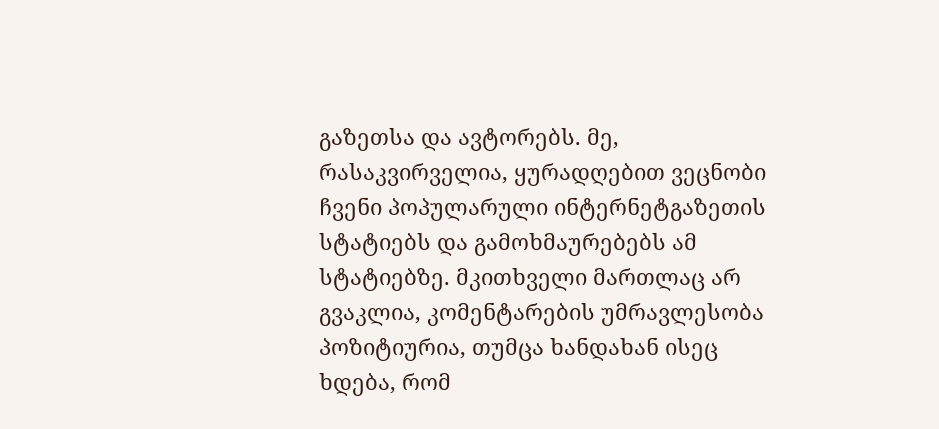გაზეთსა და ავტორებს. მე, რასაკვირველია, ყურადღებით ვეცნობი ჩვენი პოპულარული ინტერნეტგაზეთის სტატიებს და გამოხმაურებებს ამ სტატიებზე. მკითხველი მართლაც არ გვაკლია, კომენტარების უმრავლესობა პოზიტიურია, თუმცა ხანდახან ისეც ხდება, რომ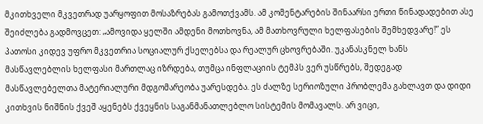მკითხველი მკვეთრად უარყოფით მოსაზრებას გამოთქვამს. ამ კომენტარების შინაარსი ერთი წინადადებით ასე შეიძლება გადმოვცეთ: „ამოვიდა ყელში ამდენი მოთხოვნა, ამ მათხოვრული ხელფასების შემხედვარე!” ეს პათოსი კიდევ უფრო მკვეთრია სოციალურ ქსელებსა და რეალურ ცხოვრებაში. უკანასკნელ ხანს მასწავლებლის ხელფასი მართლაც იზრდება, თუმცა ინფლაციის ტემპს ვერ უსწრებს, შედეგად მასწავლებელთა მატერიალური მდგომარეობა უარესდება. ეს ძალზე სერიოზული პრობლემა გახლავთ და დიდი კითხვის ნიშნის ქვეშ აყენებს ქვეყნის საგანმანათლებლო სისტემის მომავალს. არ ვიცი,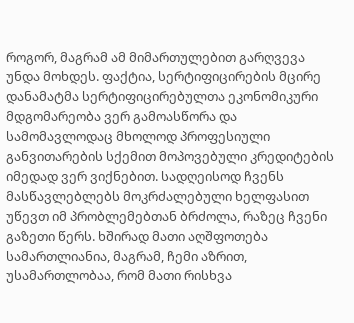როგორ, მაგრამ ამ მიმართულებით გარღვევა უნდა მოხდეს. ფაქტია, სერტიფიცირების მცირე დანამატმა სერტიფიცირებულთა ეკონომიკური მდგომარეობა ვერ გამოასწორა და სამომავლოდაც მხოლოდ პროფესიული განვითარების სქემით მოპოვებული კრედიტების იმედად ვერ ვიქნებით. სადღეისოდ ჩვენს მასწავლებლებს მოკრძალებული ხელფასით უწევთ იმ პრობლემებთან ბრძოლა, რაზეც ჩვენი გაზეთი წერს. ხშირად მათი აღშფოთება სამართლიანია, მაგრამ, ჩემი აზრით, უსამართლობაა, რომ მათი რისხვა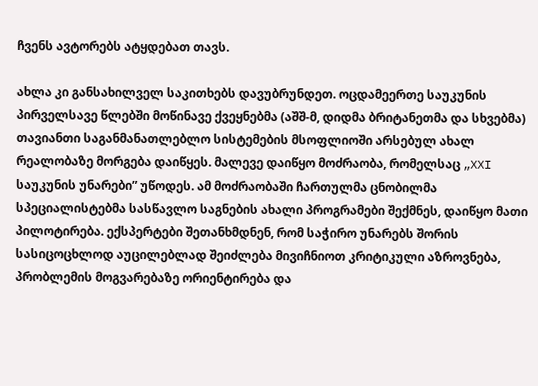ჩვენს ავტორებს ატყდებათ თავს.

ახლა კი განსახილველ საკითხებს დავუბრუნდეთ. ოცდამეერთე საუკუნის პირველსავე წლებში მოწინავე ქვეყნებმა (აშშ-მ, დიდმა ბრიტანეთმა და სხვებმა) თავიანთი საგანმანათლებლო სისტემების მსოფლიოში არსებულ ახალ რეალობაზე მორგება დაიწყეს. მალევე დაიწყო მოძრაობა, რომელსაც „XXI საუკუნის უნარები” უწოდეს. ამ მოძრაობაში ჩართულმა ცნობილმა სპეციალისტებმა სასწავლო საგნების ახალი პროგრამები შექმნეს, დაიწყო მათი პილოტირება. ექსპერტები შეთანხმდნენ, რომ საჭირო უნარებს შორის სასიცოცხლოდ აუცილებლად შეიძლება მივიჩნიოთ კრიტიკული აზროვნება, პრობლემის მოგვარებაზე ორიენტირება და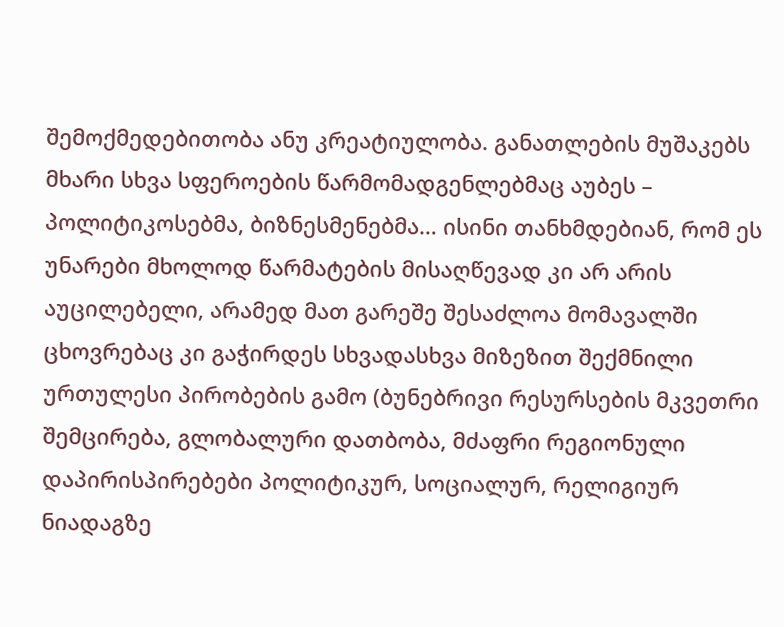შემოქმედებითობა ანუ კრეატიულობა. განათლების მუშაკებს მხარი სხვა სფეროების წარმომადგენლებმაც აუბეს – პოლიტიკოსებმა, ბიზნესმენებმა… ისინი თანხმდებიან, რომ ეს უნარები მხოლოდ წარმატების მისაღწევად კი არ არის აუცილებელი, არამედ მათ გარეშე შესაძლოა მომავალში ცხოვრებაც კი გაჭირდეს სხვადასხვა მიზეზით შექმნილი ურთულესი პირობების გამო (ბუნებრივი რესურსების მკვეთრი შემცირება, გლობალური დათბობა, მძაფრი რეგიონული დაპირისპირებები პოლიტიკურ, სოციალურ, რელიგიურ ნიადაგზე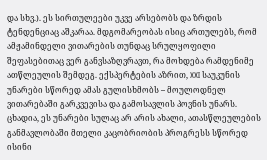და სხვ.). ეს სირთულეები უკვე არსებობს და ზრდის ტენდენციაც აშკარაა. მდგომარეობას ისიც ართულებს, რომ ამჟამინდელი ვითარების თუნდაც სრულყოფილი შეფასებითაც ვერ განვსაზღვრავთ, რა მოხდება რამდენიმე ათწლეულის შემდეგ. ექსპერტების აზრით, XXI საუკუნის უნარები სწორედ ამას გულისხმობს – მოულოდნელ ვითარებაში გარკვევისა და გამოსავლის პოვნის უნარს. ცხადია, ეს უნარები სულაც არ არის ახალი, ათასწლეულების განმავლობაში მთელი კაცობრიობის პროგრესს სწორედ ისინი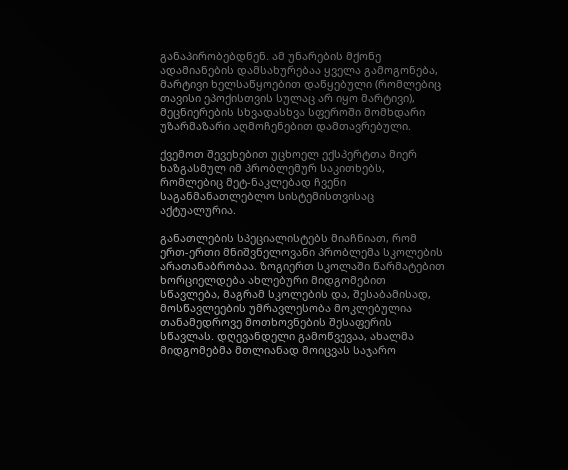განაპირობებდნენ. ამ უნარების მქონე ადამიანების დამსახურებაა ყველა გამოგონება, მარტივი ხელსაწყოებით დაწყებული (რომლებიც თავისი ეპოქისთვის სულაც არ იყო მარტივი), მეცნიერების სხვადასხვა სფეროში მომხდარი უზარმაზარი აღმოჩენებით დამთავრებული.

ქვემოთ შევეხებით უცხოელ ექსპერტთა მიერ ხაზგასმულ იმ პრობლემურ საკითხებს, რომლებიც მეტ-ნაკლებად ჩვენი საგანმანათლებლო სისტემისთვისაც აქტუალურია.

განათლების სპეციალისტებს მიაჩნიათ, რომ ერთ-ერთი მნიშვნელოვანი პრობლემა სკოლების არათანაბრობაა. ზოგიერთ სკოლაში წარმატებით ხორციელდება ახლებური მიდგომებით სწავლება, მაგრამ სკოლების და, შესაბამისად, მოსწავლეების უმრავლესობა მოკლებულია თანამედროვე მოთხოვნების შესაფერის სწავლას. დღევანდელი გამოწვევაა, ახალმა მიდგომებმა მთლიანად მოიცვას საჯარო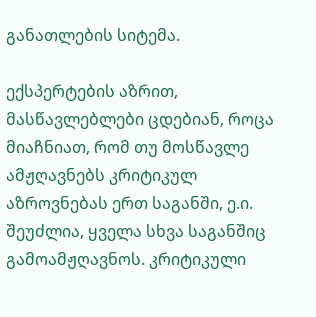განათლების სიტემა.

ექსპერტების აზრით, მასწავლებლები ცდებიან, როცა მიაჩნიათ, რომ თუ მოსწავლე ამჟღავნებს კრიტიკულ აზროვნებას ერთ საგანში, ე.ი. შეუძლია, ყველა სხვა საგანშიც გამოამჟღავნოს. კრიტიკული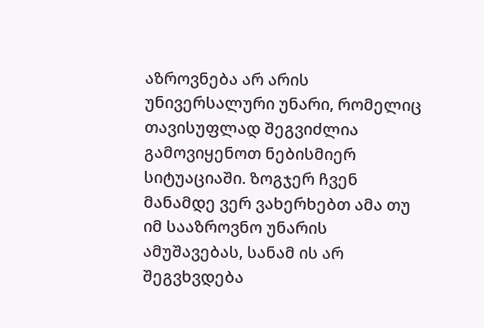აზროვნება არ არის უნივერსალური უნარი, რომელიც თავისუფლად შეგვიძლია გამოვიყენოთ ნებისმიერ სიტუაციაში. ზოგჯერ ჩვენ მანამდე ვერ ვახერხებთ ამა თუ იმ სააზროვნო უნარის ამუშავებას, სანამ ის არ შეგვხვდება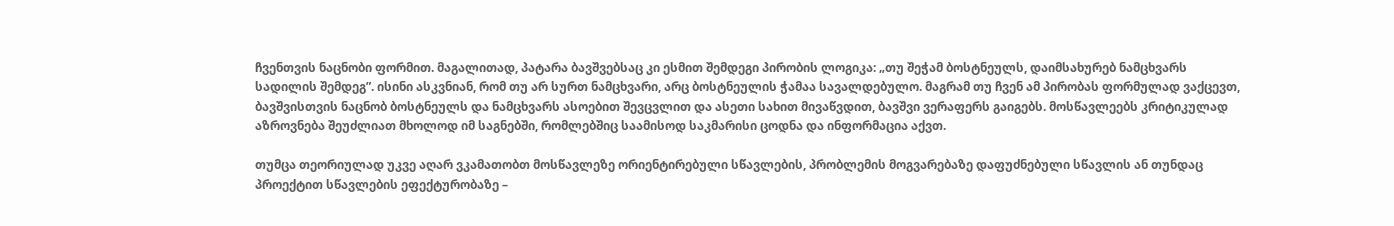ჩვენთვის ნაცნობი ფორმით. მაგალითად, პატარა ბავშვებსაც კი ესმით შემდეგი პირობის ლოგიკა: „თუ შეჭამ ბოსტნეულს, დაიმსახურებ ნამცხვარს სადილის შემდეგ”. ისინი ასკვნიან, რომ თუ არ სურთ ნამცხვარი, არც ბოსტნეულის ჭამაა სავალდებულო. მაგრამ თუ ჩვენ ამ პირობას ფორმულად ვაქცევთ, ბავშვისთვის ნაცნობ ბოსტნეულს და ნამცხვარს ასოებით შევცვლით და ასეთი სახით მივაწვდით, ბავშვი ვერაფერს გაიგებს. მოსწავლეებს კრიტიკულად აზროვნება შეუძლიათ მხოლოდ იმ საგნებში, რომლებშიც საამისოდ საკმარისი ცოდნა და ინფორმაცია აქვთ.

თუმცა თეორიულად უკვე აღარ ვკამათობთ მოსწავლეზე ორიენტირებული სწავლების, პრობლემის მოგვარებაზე დაფუძნებული სწავლის ან თუნდაც პროექტით სწავლების ეფექტურობაზე –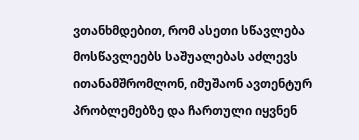ვთანხმდებით, რომ ასეთი სწავლება მოსწავლეებს საშუალებას აძლევს ითანამშრომლონ, იმუშაონ ავთენტურ პრობლემებზე და ჩართული იყვნენ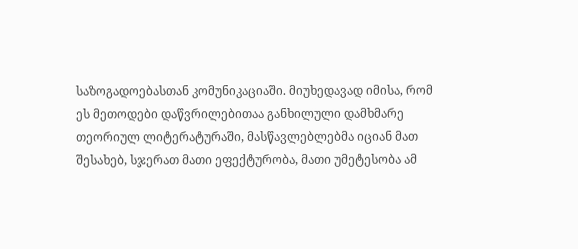საზოგადოებასთან კომუნიკაციაში. მიუხედავად იმისა, რომ ეს მეთოდები დაწვრილებითაა განხილული დამხმარე თეორიულ ლიტერატურაში, მასწავლებლებმა იციან მათ შესახებ, სჯერათ მათი ეფექტურობა, მათი უმეტესობა ამ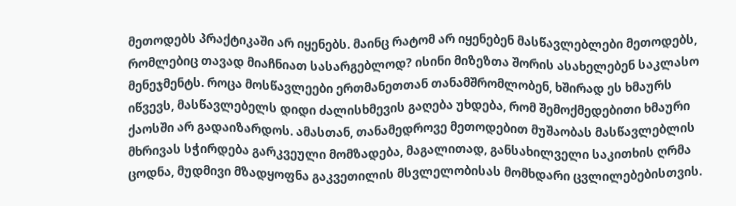მეთოდებს პრაქტიკაში არ იყენებს. მაინც რატომ არ იყენებენ მასწავლებლები მეთოდებს, რომლებიც თავად მიაჩნიათ სასარგებლოდ? ისინი მიზეზთა შორის ასახელებენ საკლასო მენეჯმენტს. როცა მოსწავლეები ერთმანეთთან თანამშრომლობენ, ხშირად ეს ხმაურს იწვევს, მასწავლებელს დიდი ძალისხმევის გაღება უხდება, რომ შემოქმედებითი ხმაური ქაოსში არ გადაიზარდოს. ამასთან, თანამედროვე მეთოდებით მუშაობას მასწავლებლის მხრივას სჭირდება გარკვეული მომზადება, მაგალითად, განსახილველი საკითხის ღრმა ცოდნა, მუდმივი მზადყოფნა გაკვეთილის მსვლელობისას მომხდარი ცვლილებებისთვის.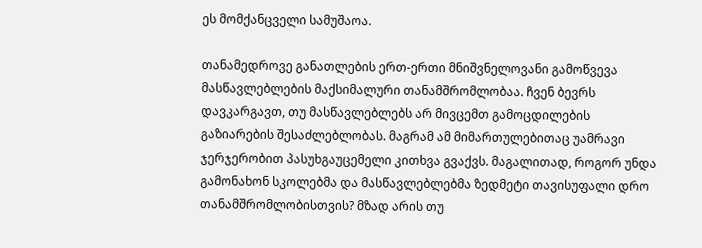ეს მომქანცველი სამუშაოა.

თანამედროვე განათლების ერთ-ერთი მნიშვნელოვანი გამოწვევა მასწავლებლების მაქსიმალური თანამშრომლობაა. ჩვენ ბევრს დავკარგავთ, თუ მასწავლებლებს არ მივცემთ გამოცდილების გაზიარების შესაძლებლობას. მაგრამ ამ მიმართულებითაც უამრავი ჯერჯერობით პასუხგაუცემელი კითხვა გვაქვს. მაგალითად, როგორ უნდა გამონახონ სკოლებმა და მასწავლებლებმა ზედმეტი თავისუფალი დრო თანამშრომლობისთვის? მზად არის თუ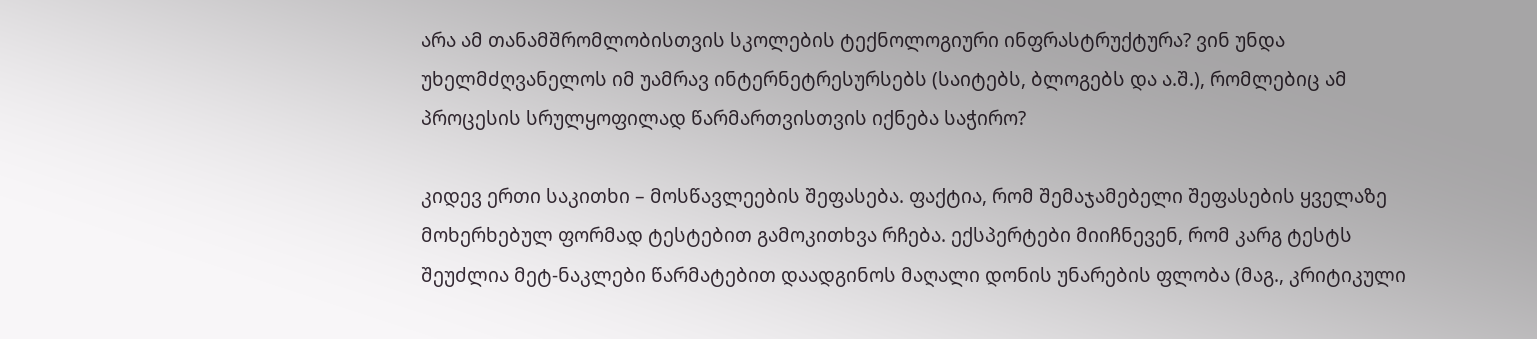არა ამ თანამშრომლობისთვის სკოლების ტექნოლოგიური ინფრასტრუქტურა? ვინ უნდა უხელმძღვანელოს იმ უამრავ ინტერნეტრესურსებს (საიტებს, ბლოგებს და ა.შ.), რომლებიც ამ პროცესის სრულყოფილად წარმართვისთვის იქნება საჭირო?

კიდევ ერთი საკითხი – მოსწავლეების შეფასება. ფაქტია, რომ შემაჯამებელი შეფასების ყველაზე მოხერხებულ ფორმად ტესტებით გამოკითხვა რჩება. ექსპერტები მიიჩნევენ, რომ კარგ ტესტს შეუძლია მეტ-ნაკლები წარმატებით დაადგინოს მაღალი დონის უნარების ფლობა (მაგ., კრიტიკული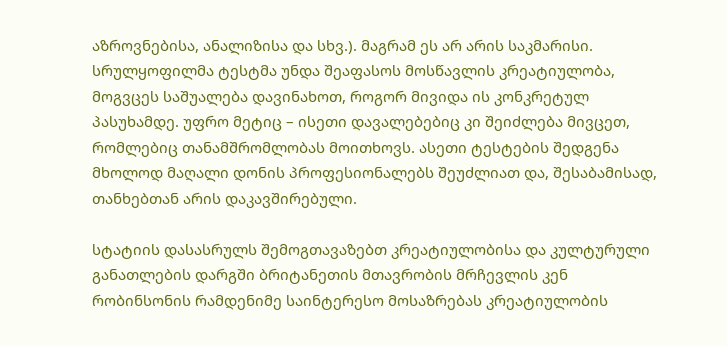აზროვნებისა, ანალიზისა და სხვ.). მაგრამ ეს არ არის საკმარისი. სრულყოფილმა ტესტმა უნდა შეაფასოს მოსწავლის კრეატიულობა, მოგვცეს საშუალება დავინახოთ, როგორ მივიდა ის კონკრეტულ პასუხამდე. უფრო მეტიც – ისეთი დავალებებიც კი შეიძლება მივცეთ, რომლებიც თანამშრომლობას მოითხოვს. ასეთი ტესტების შედგენა მხოლოდ მაღალი დონის პროფესიონალებს შეუძლიათ და, შესაბამისად, თანხებთან არის დაკავშირებული.

სტატიის დასასრულს შემოგთავაზებთ კრეატიულობისა და კულტურული განათლების დარგში ბრიტანეთის მთავრობის მრჩევლის კენ რობინსონის რამდენიმე საინტერესო მოსაზრებას კრეატიულობის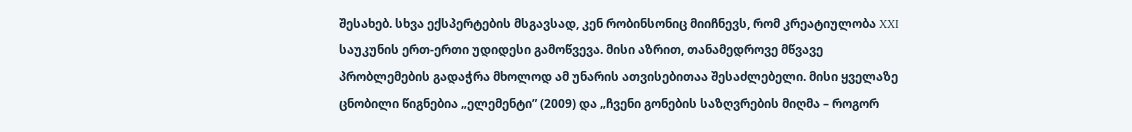შესახებ. სხვა ექსპერტების მსგავსად, კენ რობინსონიც მიიჩნევს, რომ კრეატიულობა XXI საუკუნის ერთ-ერთი უდიდესი გამოწვევა. მისი აზრით, თანამედროვე მწვავე პრობლემების გადაჭრა მხოლოდ ამ უნარის ათვისებითაა შესაძლებელი. მისი ყველაზე ცნობილი წიგნებია „ელემენტი” (2009) და „ჩვენი გონების საზღვრების მიღმა – როგორ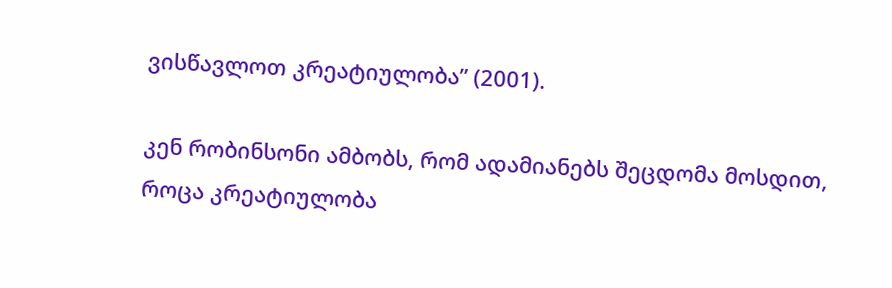ვისწავლოთ კრეატიულობა” (2001).

კენ რობინსონი ამბობს, რომ ადამიანებს შეცდომა მოსდით, როცა კრეატიულობა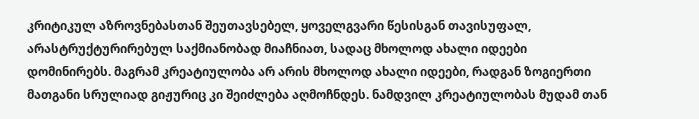კრიტიკულ აზროვნებასთან შეუთავსებელ, ყოველგვარი წესისგან თავისუფალ, არასტრუქტურირებულ საქმიანობად მიაჩნიათ, სადაც მხოლოდ ახალი იდეები დომინირებს. მაგრამ კრეატიულობა არ არის მხოლოდ ახალი იდეები, რადგან ზოგიერთი მათგანი სრულიად გიჟურიც კი შეიძლება აღმოჩნდეს. ნამდვილ კრეატიულობას მუდამ თან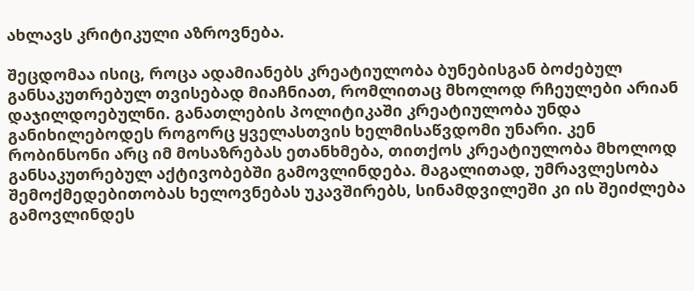ახლავს კრიტიკული აზროვნება.

შეცდომაა ისიც, როცა ადამიანებს კრეატიულობა ბუნებისგან ბოძებულ განსაკუთრებულ თვისებად მიაჩნიათ, რომლითაც მხოლოდ რჩეულები არიან დაჯილდოებულნი. განათლების პოლიტიკაში კრეატიულობა უნდა განიხილებოდეს როგორც ყველასთვის ხელმისაწვდომი უნარი. კენ რობინსონი არც იმ მოსაზრებას ეთანხმება, თითქოს კრეატიულობა მხოლოდ განსაკუთრებულ აქტივობებში გამოვლინდება. მაგალითად, უმრავლესობა შემოქმედებითობას ხელოვნებას უკავშირებს, სინამდვილეში კი ის შეიძლება გამოვლინდეს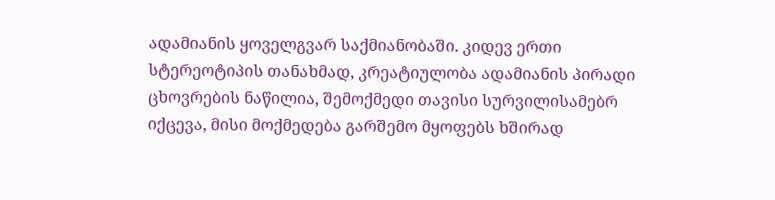ადამიანის ყოველგვარ საქმიანობაში. კიდევ ერთი სტერეოტიპის თანახმად, კრეატიულობა ადამიანის პირადი ცხოვრების ნაწილია, შემოქმედი თავისი სურვილისამებრ იქცევა, მისი მოქმედება გარშემო მყოფებს ხშირად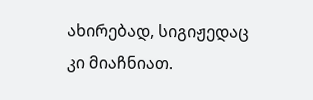ახირებად, სიგიჟედაც კი მიაჩნიათ.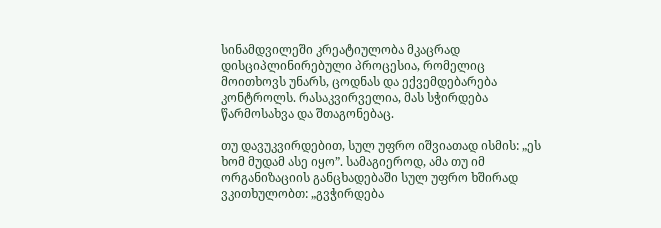სინამდვილეში კრეატიულობა მკაცრად დისციპლინირებული პროცესია, რომელიც მოითხოვს უნარს, ცოდნას და ექვემდებარება კონტროლს. რასაკვირველია, მას სჭირდება წარმოსახვა და შთაგონებაც.

თუ დავუკვირდებით, სულ უფრო იშვიათად ისმის: „ეს ხომ მუდამ ასე იყო”. სამაგიეროდ, ამა თუ იმ ორგანიზაციის განცხადებაში სულ უფრო ხშირად ვკითხულობთ: „გვჭირდება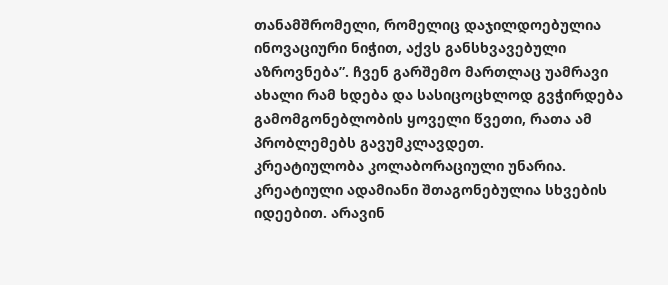თანამშრომელი, რომელიც დაჯილდოებულია ინოვაციური ნიჭით, აქვს განსხვავებული აზროვნება”. ჩვენ გარშემო მართლაც უამრავი ახალი რამ ხდება და სასიცოცხლოდ გვჭირდება გამომგონებლობის ყოველი წვეთი, რათა ამ პრობლემებს გავუმკლავდეთ.
კრეატიულობა კოლაბორაციული უნარია. კრეატიული ადამიანი შთაგონებულია სხვების იდეებით. არავინ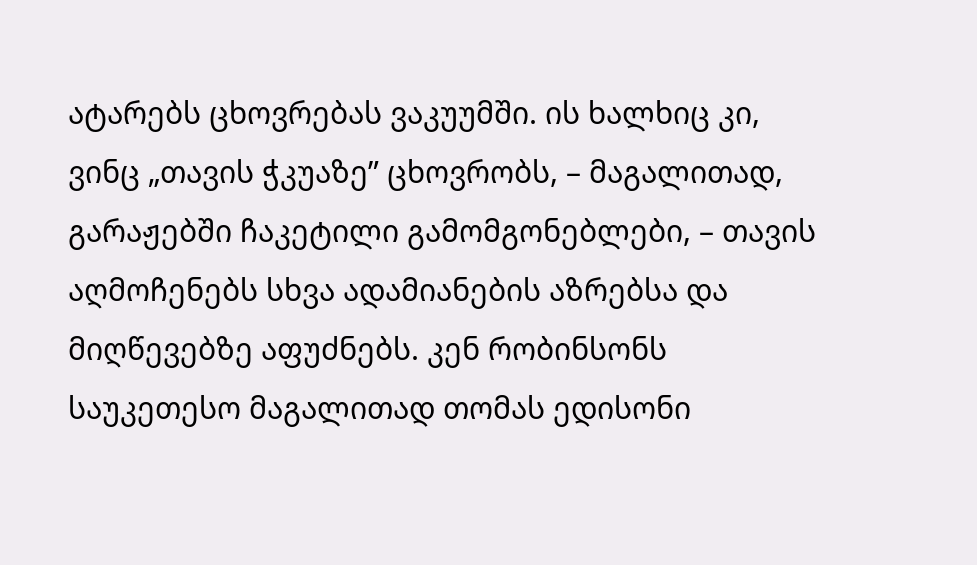ატარებს ცხოვრებას ვაკუუმში. ის ხალხიც კი, ვინც „თავის ჭკუაზე” ცხოვრობს, – მაგალითად, გარაჟებში ჩაკეტილი გამომგონებლები, – თავის აღმოჩენებს სხვა ადამიანების აზრებსა და მიღწევებზე აფუძნებს. კენ რობინსონს საუკეთესო მაგალითად თომას ედისონი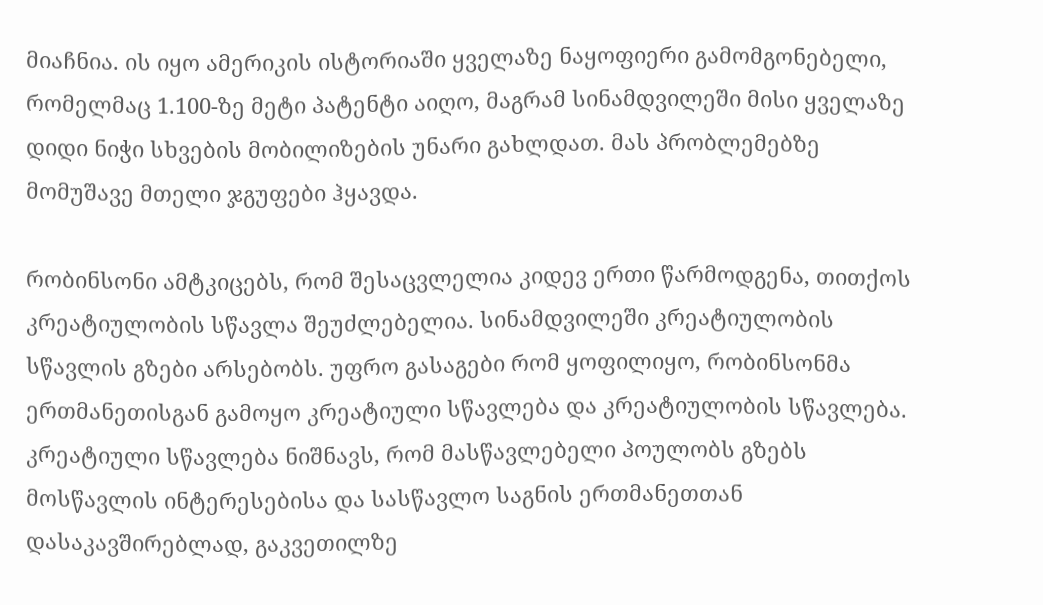მიაჩნია. ის იყო ამერიკის ისტორიაში ყველაზე ნაყოფიერი გამომგონებელი, რომელმაც 1.100-ზე მეტი პატენტი აიღო, მაგრამ სინამდვილეში მისი ყველაზე დიდი ნიჭი სხვების მობილიზების უნარი გახლდათ. მას პრობლემებზე მომუშავე მთელი ჯგუფები ჰყავდა.

რობინსონი ამტკიცებს, რომ შესაცვლელია კიდევ ერთი წარმოდგენა, თითქოს კრეატიულობის სწავლა შეუძლებელია. სინამდვილეში კრეატიულობის სწავლის გზები არსებობს. უფრო გასაგები რომ ყოფილიყო, რობინსონმა ერთმანეთისგან გამოყო კრეატიული სწავლება და კრეატიულობის სწავლება. კრეატიული სწავლება ნიშნავს, რომ მასწავლებელი პოულობს გზებს მოსწავლის ინტერესებისა და სასწავლო საგნის ერთმანეთთან დასაკავშირებლად, გაკვეთილზე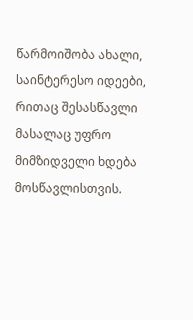წარმოიშობა ახალი, საინტერესო იდეები, რითაც შესასწავლი მასალაც უფრო მიმზიდველი ხდება მოსწავლისთვის.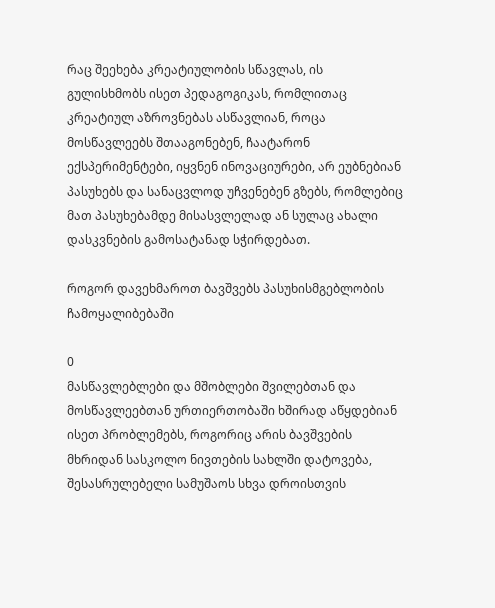რაც შეეხება კრეატიულობის სწავლას, ის გულისხმობს ისეთ პედაგოგიკას, რომლითაც კრეატიულ აზროვნებას ასწავლიან, როცა მოსწავლეებს შთააგონებენ, ჩაატარონ ექსპერიმენტები, იყვნენ ინოვაციურები, არ ეუბნებიან პასუხებს და სანაცვლოდ უჩვენებენ გზებს, რომლებიც მათ პასუხებამდე მისასვლელად ან სულაც ახალი დასკვნების გამოსატანად სჭირდებათ.

როგორ დავეხმაროთ ბავშვებს პასუხისმგებლობის ჩამოყალიბებაში

0
მასწავლებლები და მშობლები შვილებთან და მოსწავლეებთან ურთიერთობაში ხშირად აწყდებიან ისეთ პრობლემებს, როგორიც არის ბავშვების მხრიდან სასკოლო ნივთების სახლში დატოვება, შესასრულებელი სამუშაოს სხვა დროისთვის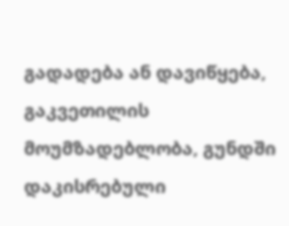გადადება ან დავიწყება, გაკვეთილის მოუმზადებლობა, გუნდში დაკისრებული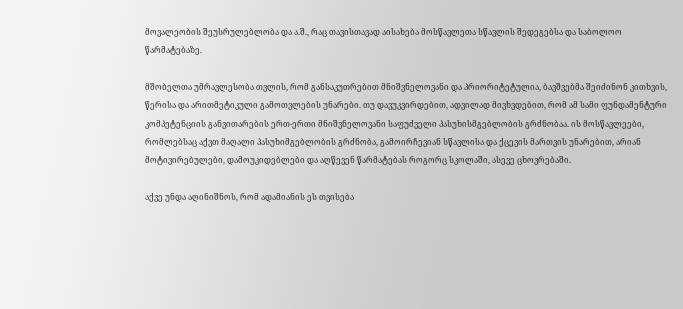მოვალეობის შეუსრულებლობა და ა.შ., რაც თავისთავად აისახება მოსწავლეთა სწავლის შედეგებსა და საბოლოო წარმატებაზე.

მშობელთა უმრავლესობა თვლის, რომ განსაკუთრებით მნიშვნელოვანი და პრიორიტეტულია, ბავშვებმა შეიძინონ კითხვის, წერისა და არითმეტიკული გამოთვლების უნარები. თუ დავუკვირდებით, ადვილად მივხვდებით, რომ ამ სამი ფუნდამენტური კომპეტენციის განვითარების ერთ-ერთი მნიშვნელოვანი საფუძველი პასუხისმგებლობის გრძნობაა. ის მოსწავლეები, რომლებსაც აქვთ მაღალი პასუხიმგებლობის გრძნობა, გამოირჩევიან სწავლისა და ქცევის მართვის უნარებით, არიან მოტივირებულები, დამოუკიდებლები და აღწევენ წარმატებას როგორც სკოლაში, ასევე ცხოვრებაში.

აქვე უნდა აღინიშნოს, რომ ადამიანის ეს თვისება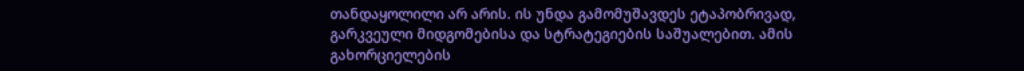თანდაყოლილი არ არის. ის უნდა გამომუშავდეს ეტაპობრივად, გარკვეული მიდგომებისა და სტრატეგიების საშუალებით. ამის გახორციელების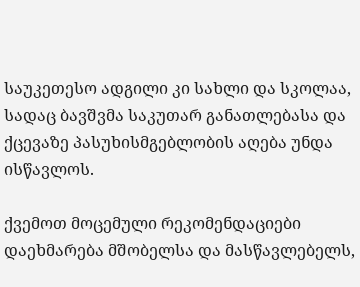საუკეთესო ადგილი კი სახლი და სკოლაა, სადაც ბავშვმა საკუთარ განათლებასა და ქცევაზე პასუხისმგებლობის აღება უნდა ისწავლოს.

ქვემოთ მოცემული რეკომენდაციები დაეხმარება მშობელსა და მასწავლებელს,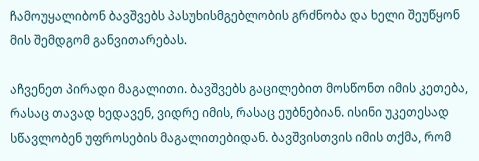ჩამოუყალიბონ ბავშვებს პასუხისმგებლობის გრძნობა და ხელი შეუწყონ მის შემდგომ განვითარებას.

აჩვენეთ პირადი მაგალითი. ბავშვებს გაცილებით მოსწონთ იმის კეთება, რასაც თავად ხედავენ, ვიდრე იმის, რასაც ეუბნებიან. ისინი უკეთესად სწავლობენ უფროსების მაგალითებიდან. ბავშვისთვის იმის თქმა, რომ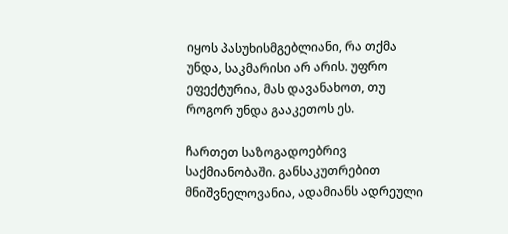იყოს პასუხისმგებლიანი, რა თქმა უნდა, საკმარისი არ არის. უფრო ეფექტურია, მას დავანახოთ, თუ როგორ უნდა გააკეთოს ეს.

ჩართეთ საზოგადოებრივ საქმიანობაში. განსაკუთრებით მნიშვნელოვანია, ადამიანს ადრეული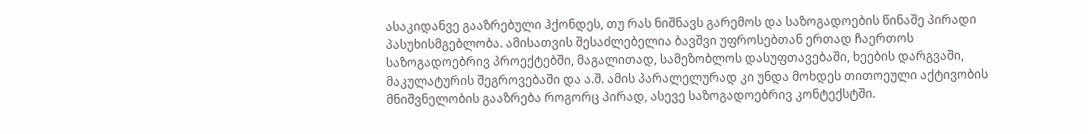ასაკიდანვე გააზრებული ჰქონდეს, თუ რას ნიშნავს გარემოს და საზოგადოების წინაშე პირადი პასუხისმგებლობა. ამისათვის შესაძლებელია ბავშვი უფროსებთან ერთად ჩაერთოს საზოგადოებრივ პროექტებში, მაგალითად, სამეზობლოს დასუფთავებაში, ხეების დარგვაში, მაკულატურის შეგროვებაში და ა.შ. ამის პარალელურად კი უნდა მოხდეს თითოეული აქტივობის მნიშვნელობის გააზრება როგორც პირად, ასევე საზოგადოებრივ კონტექსტში.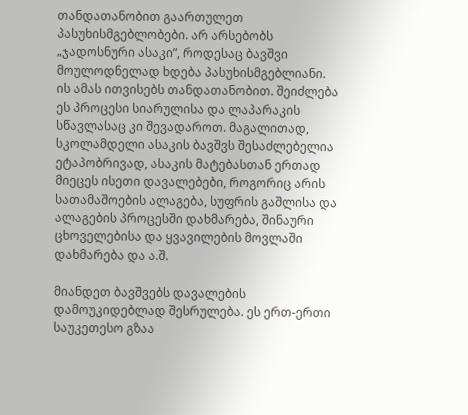თანდათანობით გაართულეთ პასუხისმგებლობები. არ არსებობს „ჯადოსნური ასაკი”, როდესაც ბავშვი მოულოდნელად ხდება პასუხისმგებლიანი. ის ამას ითვისებს თანდათანობით. შეიძლება ეს პროცესი სიარულისა და ლაპარაკის სწავლასაც კი შევადაროთ. მაგალითად, სკოლამდელი ასაკის ბავშვს შესაძლებელია ეტაპობრივად, ასაკის მატებასთან ერთად მიეცეს ისეთი დავალებები, როგორიც არის სათამაშოების ალაგება, სუფრის გაშლისა და ალაგების პროცესში დახმარება, შინაური ცხოველებისა და ყვავილების მოვლაში დახმარება და ა.შ.

მიანდეთ ბავშვებს დავალების დამოუკიდებლად შესრულება. ეს ერთ-ერთი საუკეთესო გზაა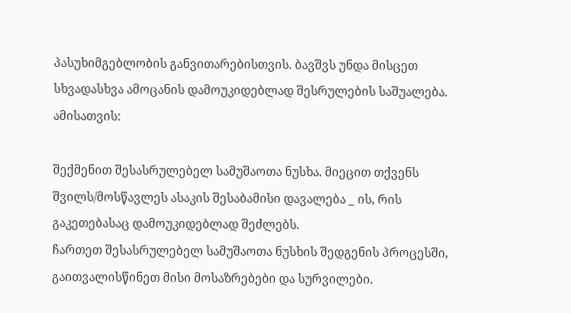პასუხიმგებლობის განვითარებისთვის. ბავშვს უნდა მისცეთ სხვადასხვა ამოცანის დამოუკიდებლად შესრულების საშუალება. ამისათვის:

შექმენით შესასრულებელ სამუშაოთა ნუსხა. მიეცით თქვენს შვილს/მოსწავლეს ასაკის შესაბამისი დავალება _ ის, რის გაკეთებასაც დამოუკიდებლად შეძლებს.
ჩართეთ შესასრულებელ სამუშაოთა ნუსხის შედგენის პროცესში, გაითვალისწინეთ მისი მოსაზრებები და სურვილები.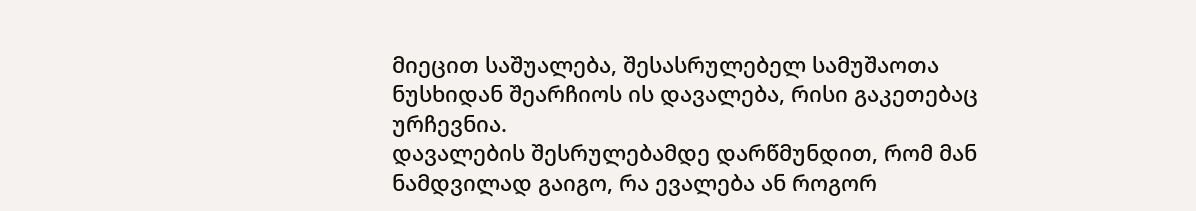მიეცით საშუალება, შესასრულებელ სამუშაოთა ნუსხიდან შეარჩიოს ის დავალება, რისი გაკეთებაც ურჩევნია.
დავალების შესრულებამდე დარწმუნდით, რომ მან ნამდვილად გაიგო, რა ევალება ან როგორ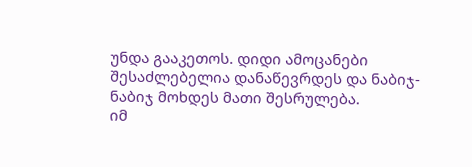უნდა გააკეთოს. დიდი ამოცანები შესაძლებელია დანაწევრდეს და ნაბიჯ-ნაბიჯ მოხდეს მათი შესრულება.
იმ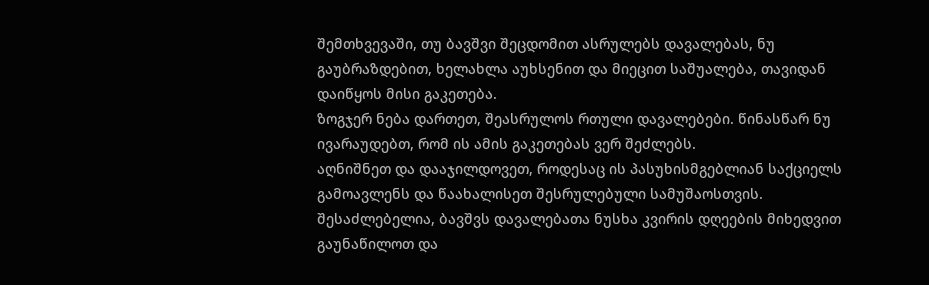შემთხვევაში, თუ ბავშვი შეცდომით ასრულებს დავალებას, ნუ გაუბრაზდებით, ხელახლა აუხსენით და მიეცით საშუალება, თავიდან დაიწყოს მისი გაკეთება.
ზოგჯერ ნება დართეთ, შეასრულოს რთული დავალებები. წინასწარ ნუ ივარაუდებთ, რომ ის ამის გაკეთებას ვერ შეძლებს.
აღნიშნეთ და დააჯილდოვეთ, როდესაც ის პასუხისმგებლიან საქციელს გამოავლენს და წაახალისეთ შესრულებული სამუშაოსთვის.
შესაძლებელია, ბავშვს დავალებათა ნუსხა კვირის დღეების მიხედვით გაუნაწილოთ და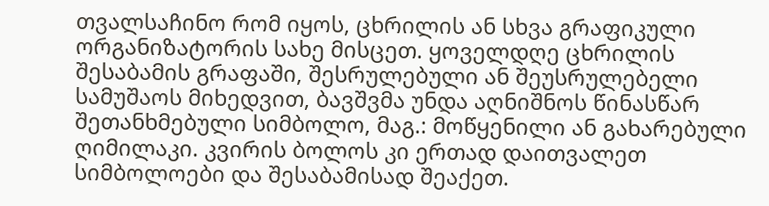თვალსაჩინო რომ იყოს, ცხრილის ან სხვა გრაფიკული ორგანიზატორის სახე მისცეთ. ყოველდღე ცხრილის შესაბამის გრაფაში, შესრულებული ან შეუსრულებელი სამუშაოს მიხედვით, ბავშვმა უნდა აღნიშნოს წინასწარ შეთანხმებული სიმბოლო, მაგ.: მოწყენილი ან გახარებული ღიმილაკი. კვირის ბოლოს კი ერთად დაითვალეთ სიმბოლოები და შესაბამისად შეაქეთ.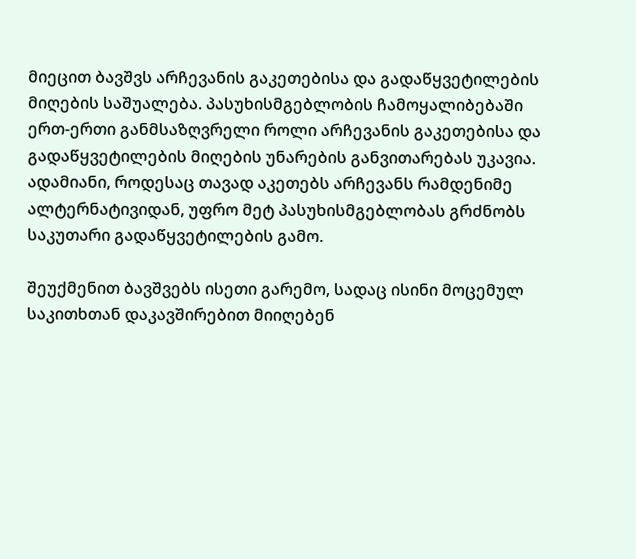მიეცით ბავშვს არჩევანის გაკეთებისა და გადაწყვეტილების მიღების საშუალება. პასუხისმგებლობის ჩამოყალიბებაში ერთ-ერთი განმსაზღვრელი როლი არჩევანის გაკეთებისა და გადაწყვეტილების მიღების უნარების განვითარებას უკავია. ადამიანი, როდესაც თავად აკეთებს არჩევანს რამდენიმე ალტერნატივიდან, უფრო მეტ პასუხისმგებლობას გრძნობს საკუთარი გადაწყვეტილების გამო.

შეუქმენით ბავშვებს ისეთი გარემო, სადაც ისინი მოცემულ საკითხთან დაკავშირებით მიიღებენ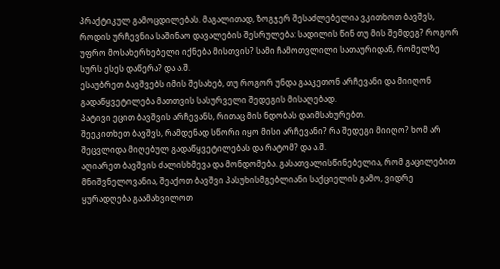პრაქტიკულ გამოცდილებას. მაგალითად, ზოგჯერ შესაძლებელია ვკითხოთ ბავშვს, როდის ურჩევნია საშინაო დავალების შესრულება: სადილის წინ თუ მის შემდეგ? როგორ უფრო მოსახერხებელი იქნება მისთვის? სამი ჩამოთვლილი სათაურიდან, რომელზე სურს ესეს დაწერა? და ა.შ.
ესაუბრეთ ბავშვებს იმის შესახებ, თუ როგორ უნდა გააკეთონ არჩევანი და მიიღონ გადაწყვეტილება მათთვის სასურველი შედეგის მისაღებად.
პატივი ეცით ბავშვის არჩევანს, რითაც მის ნდობას დაიმსახურებთ.
შეეკითხეთ ბავშვს, რამდენად სწორი იყო მისი არჩევანი? რა შედეგი მიიღო? ხომ არ შეცვლიდა მიღებულ გადაწყვეტილებას და რატომ? და ა.შ.
აღიარეთ ბავშვის ძალისხმევა და მონდომება. გასათვალისწინებელია, რომ გაცილებით მნიშვნელოვანია, შეაქოთ ბავშვი პასუხისმგებლიანი საქციელის გამო, ვიდრე ყურადღება გაამახვილოთ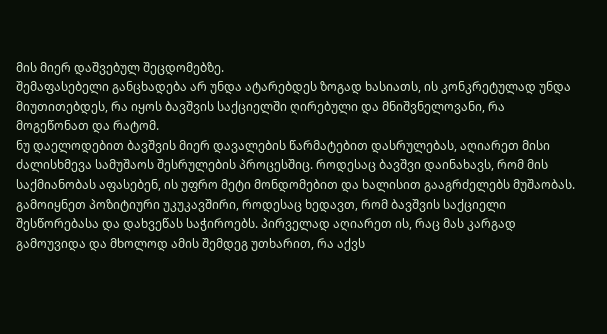მის მიერ დაშვებულ შეცდომებზე.
შემაფასებელი განცხადება არ უნდა ატარებდეს ზოგად ხასიათს, ის კონკრეტულად უნდა მიუთითებდეს, რა იყოს ბავშვის საქციელში ღირებული და მნიშვნელოვანი, რა მოგეწონათ და რატომ.
ნუ დაელოდებით ბავშვის მიერ დავალების წარმატებით დასრულებას, აღიარეთ მისი ძალისხმევა სამუშაოს შესრულების პროცესშიც. როდესაც ბავშვი დაინახავს, რომ მის საქმიანობას აფასებენ, ის უფრო მეტი მონდომებით და ხალისით გააგრძელებს მუშაობას.
გამოიყნეთ პოზიტიური უკუკავშირი, როდესაც ხედავთ, რომ ბავშვის საქციელი შესწორებასა და დახვეწას საჭიროებს. პირველად აღიარეთ ის, რაც მას კარგად გამოუვიდა და მხოლოდ ამის შემდეგ უთხარით, რა აქვს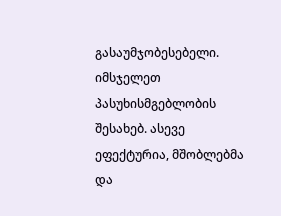გასაუმჯობესებელი.
იმსჯელეთ პასუხისმგებლობის შესახებ. ასევე ეფექტურია, მშობლებმა და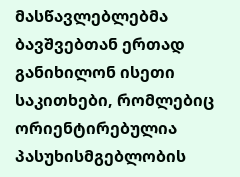მასწავლებლებმა ბავშვებთან ერთად განიხილონ ისეთი საკითხები, რომლებიც ორიენტირებულია პასუხისმგებლობის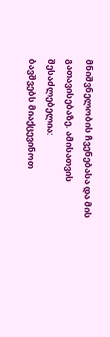მნიშვნელობის ჩვენებასა და მის გათავისებაზე. ამისათვის შესაძლებელია:
ბავშვებს მიაქცევინოთ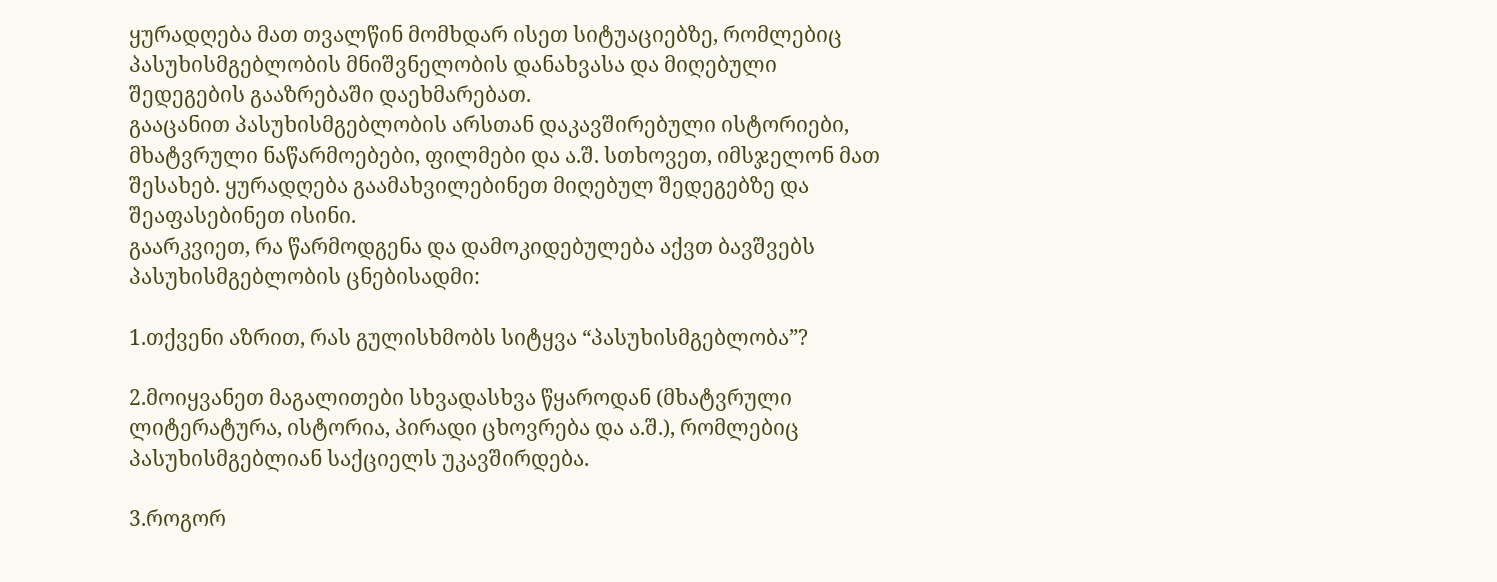ყურადღება მათ თვალწინ მომხდარ ისეთ სიტუაციებზე, რომლებიც პასუხისმგებლობის მნიშვნელობის დანახვასა და მიღებული შედეგების გააზრებაში დაეხმარებათ.
გააცანით პასუხისმგებლობის არსთან დაკავშირებული ისტორიები, მხატვრული ნაწარმოებები, ფილმები და ა.შ. სთხოვეთ, იმსჯელონ მათ შესახებ. ყურადღება გაამახვილებინეთ მიღებულ შედეგებზე და შეაფასებინეთ ისინი.
გაარკვიეთ, რა წარმოდგენა და დამოკიდებულება აქვთ ბავშვებს პასუხისმგებლობის ცნებისადმი:

1.თქვენი აზრით, რას გულისხმობს სიტყვა “პასუხისმგებლობა”?

2.მოიყვანეთ მაგალითები სხვადასხვა წყაროდან (მხატვრული ლიტერატურა, ისტორია, პირადი ცხოვრება და ა.შ.), რომლებიც პასუხისმგებლიან საქციელს უკავშირდება.

3.როგორ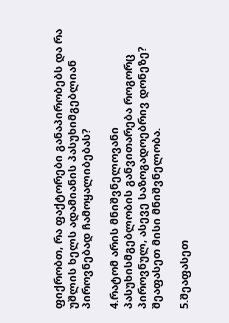ფიქრობთ, რა ფაქტორები განაპირობებს და რა უშლის ხელს ადამიანის პასუხიმგებლიან პიროვნებად ჩამოყალიბებას?

4.რატომ არის მნიშვნელოვანი პასუხისმგებლობის განვითარება როგორც პიროვნულ, ასევე საზოგადოებრივ დონეზე? შეაფასეთ მისი მნიშვნელობა.

5.შეაფასეთ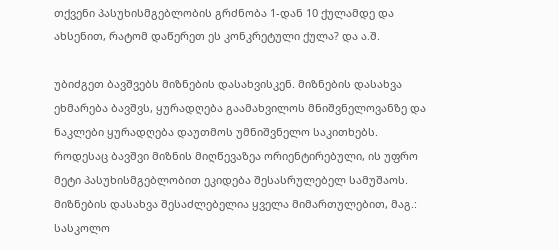თქვენი პასუხისმგებლობის გრძნობა 1-დან 10 ქულამდე და ახსენით, რატომ დაწერეთ ეს კონკრეტული ქულა? და ა.შ.

უბიძგეთ ბავშვებს მიზნების დასახვისკენ. მიზნების დასახვა ეხმარება ბავშვს, ყურადღება გაამახვილოს მნიშვნელოვანზე და ნაკლები ყურადღება დაუთმოს უმნიშვნელო საკითხებს. როდესაც ბავშვი მიზნის მიღწევაზეა ორიენტირებული, ის უფრო მეტი პასუხისმგებლობით ეკიდება შესასრულებელ სამუშაოს. მიზნების დასახვა შესაძლებელია ყველა მიმართულებით, მაგ.: სასკოლო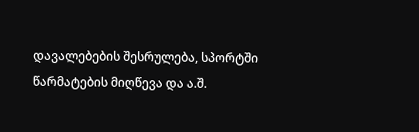დავალებების შესრულება, სპორტში წარმატების მიღწევა და ა.შ.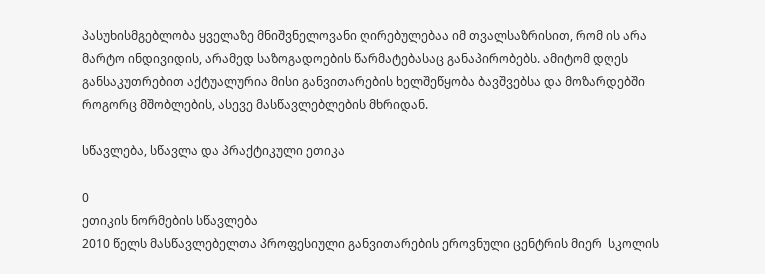პასუხისმგებლობა ყველაზე მნიშვნელოვანი ღირებულებაა იმ თვალსაზრისით, რომ ის არა მარტო ინდივიდის, არამედ საზოგადოების წარმატებასაც განაპირობებს. ამიტომ დღეს განსაკუთრებით აქტუალურია მისი განვითარების ხელშეწყობა ბავშვებსა და მოზარდებში როგორც მშობლების, ასევე მასწავლებლების მხრიდან.

სწავლება, სწავლა და პრაქტიკული ეთიკა

0
ეთიკის ნორმების სწავლება
2010 წელს მასწავლებელთა პროფესიული განვითარების ეროვნული ცენტრის მიერ  სკოლის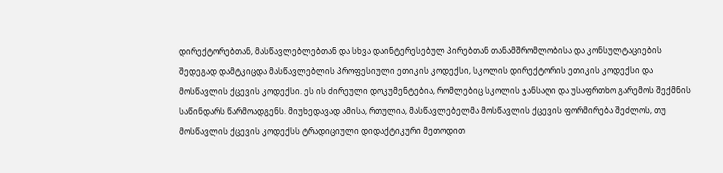დირექტორებთან, მასწავლებლებთან და სხვა დაინტერესებულ პირებთან თანამშრომლობისა და კონსულტაციების შედეგად დამტკიცდა მასწავლებლის პროფესიული ეთიკის კოდექსი, სკოლის დირექტორის ეთიკის კოდექსი და მოსწავლის ქცევის კოდექსი. ეს ის ძირეული დოკუმენტებია, რომლებიც სკოლის ჯანსაღი და უსაფრთხო გარემოს შექმნის საწინდარს წარმოადგენს. მიუხედავად ამისა, რთულია, მასწავლებელმა მოსწავლის ქცევის ფორმირება შეძლოს, თუ მოსწავლის ქცევის კოდექსს ტრადიციული დიდაქტიკური მეთოდით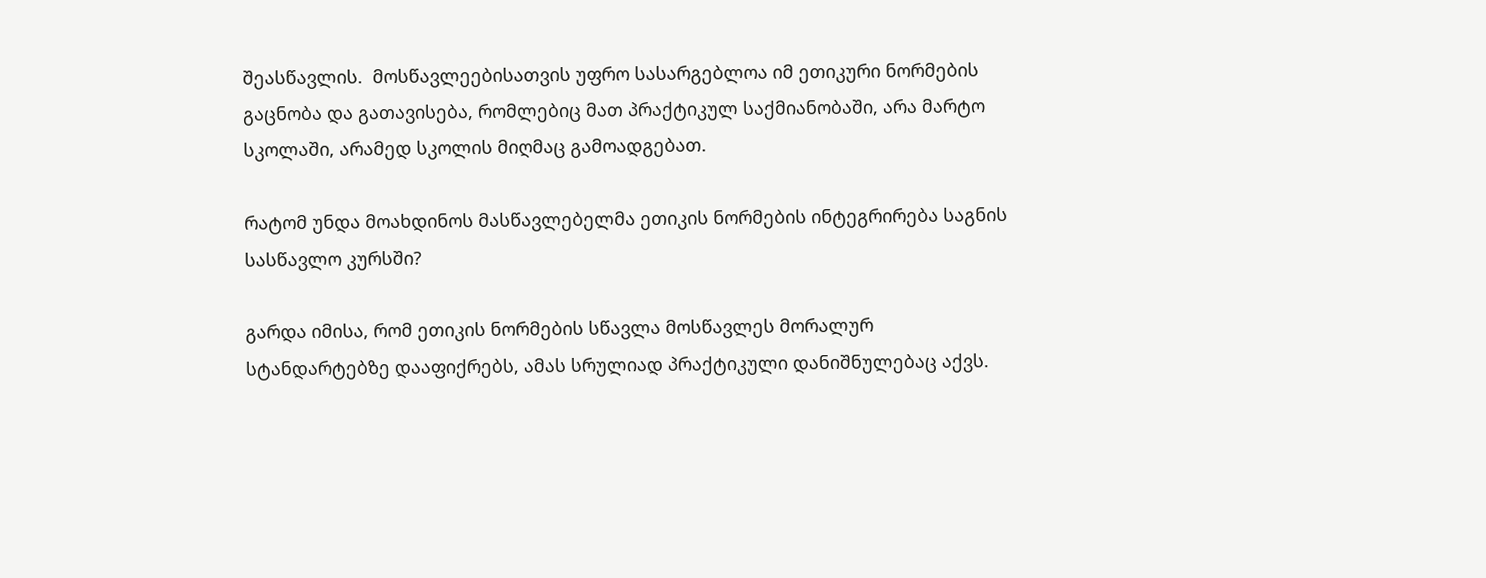შეასწავლის.  მოსწავლეებისათვის უფრო სასარგებლოა იმ ეთიკური ნორმების გაცნობა და გათავისება, რომლებიც მათ პრაქტიკულ საქმიანობაში, არა მარტო სკოლაში, არამედ სკოლის მიღმაც გამოადგებათ.

რატომ უნდა მოახდინოს მასწავლებელმა ეთიკის ნორმების ინტეგრირება საგნის სასწავლო კურსში?

გარდა იმისა, რომ ეთიკის ნორმების სწავლა მოსწავლეს მორალურ სტანდარტებზე დააფიქრებს, ამას სრულიად პრაქტიკული დანიშნულებაც აქვს.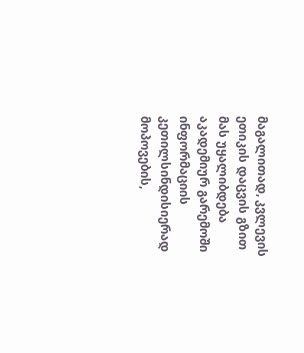მაგალითად, კვლევის ეთიკის დაცვის გზით მას უყალიბდება აკადემიურ გარემოში ინფორმაციის კეთილსინდისიერად მოპოვების,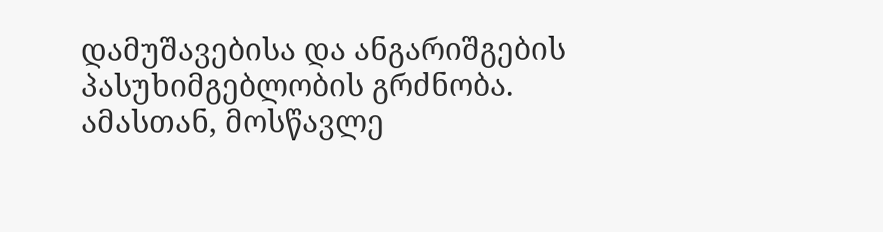დამუშავებისა და ანგარიშგების პასუხიმგებლობის გრძნობა. ამასთან, მოსწავლე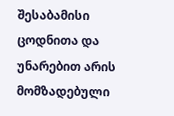შესაბამისი ცოდნითა და უნარებით არის მომზადებული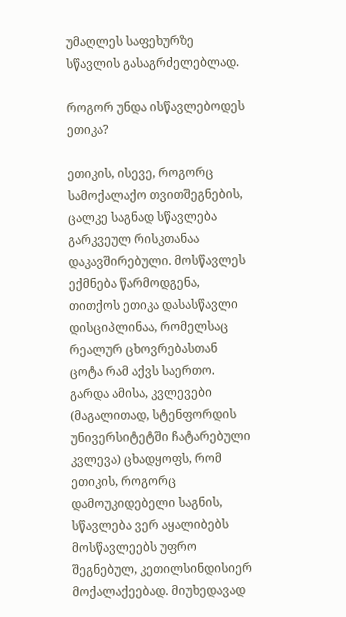უმაღლეს საფეხურზე სწავლის გასაგრძელებლად.

როგორ უნდა ისწავლებოდეს ეთიკა?

ეთიკის, ისევე, როგორც სამოქალაქო თვითშეგნების, ცალკე საგნად სწავლება გარკვეულ რისკთანაა დაკავშირებული. მოსწავლეს ექმნება წარმოდგენა, თითქოს ეთიკა დასასწავლი დისციპლინაა, რომელსაც რეალურ ცხოვრებასთან ცოტა რამ აქვს საერთო. გარდა ამისა, კვლევები (მაგალითად, სტენფორდის უნივერსიტეტში ჩატარებული კვლევა) ცხადყოფს, რომ ეთიკის, როგორც დამოუკიდებელი საგნის, სწავლება ვერ აყალიბებს მოსწავლეებს უფრო შეგნებულ, კეთილსინდისიერ მოქალაქეებად. მიუხედავად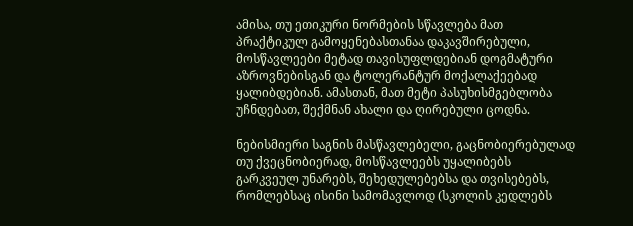ამისა, თუ ეთიკური ნორმების სწავლება მათ პრაქტიკულ გამოყენებასთანაა დაკავშირებული, მოსწავლეები მეტად თავისუფლდებიან დოგმატური აზროვნებისგან და ტოლერანტურ მოქალაქეებად ყალიბდებიან. ამასთან, მათ მეტი პასუხისმგებლობა უჩნდებათ, შექმნან ახალი და ღირებული ცოდნა.

ნებისმიერი საგნის მასწავლებელი, გაცნობიერებულად თუ ქვეცნობიერად, მოსწავლეებს უყალიბებს გარკვეულ უნარებს, შეხედულებებსა და თვისებებს, რომლებსაც ისინი სამომავლოდ (სკოლის კედლებს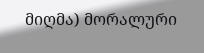მიღმა) მორალური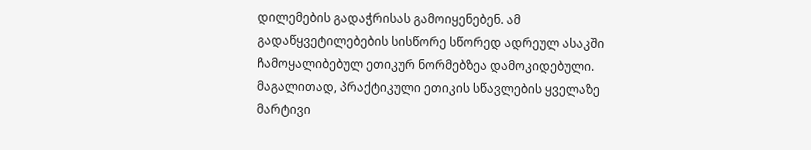დილემების გადაჭრისას გამოიყენებენ. ამ გადაწყვეტილებების სისწორე სწორედ ადრეულ ასაკში ჩამოყალიბებულ ეთიკურ ნორმებზეა დამოკიდებული. მაგალითად, პრაქტიკული ეთიკის სწავლების ყველაზე მარტივი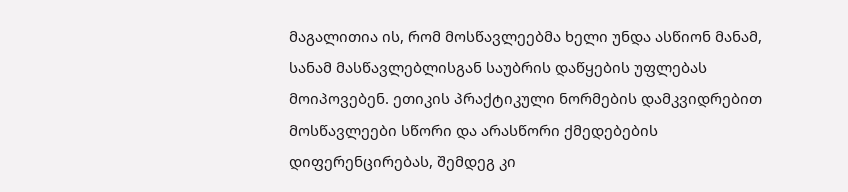მაგალითია ის, რომ მოსწავლეებმა ხელი უნდა ასწიონ მანამ, სანამ მასწავლებლისგან საუბრის დაწყების უფლებას მოიპოვებენ. ეთიკის პრაქტიკული ნორმების დამკვიდრებით მოსწავლეები სწორი და არასწორი ქმედებების დიფერენცირებას, შემდეგ კი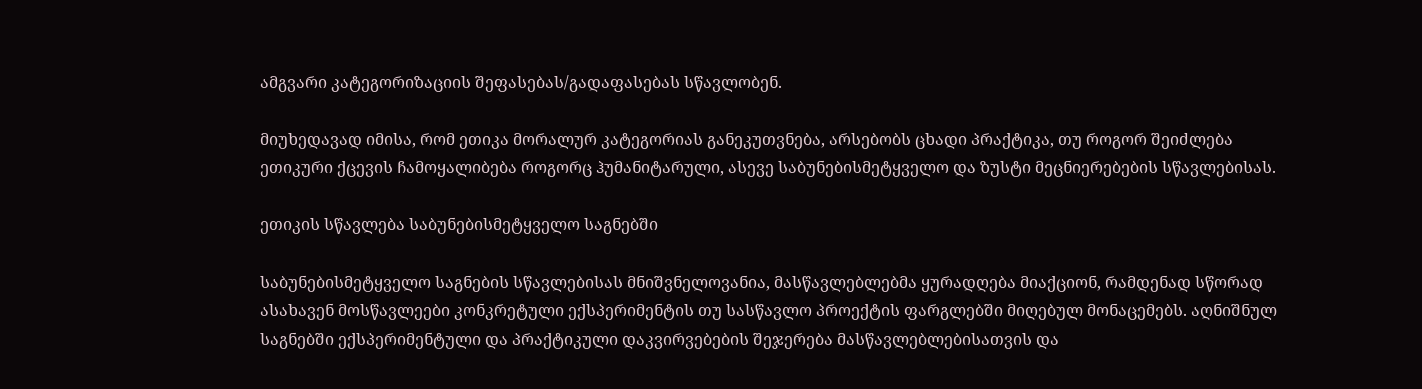ამგვარი კატეგორიზაციის შეფასებას/გადაფასებას სწავლობენ.

მიუხედავად იმისა, რომ ეთიკა მორალურ კატეგორიას განეკუთვნება, არსებობს ცხადი პრაქტიკა, თუ როგორ შეიძლება ეთიკური ქცევის ჩამოყალიბება როგორც ჰუმანიტარული, ასევე საბუნებისმეტყველო და ზუსტი მეცნიერებების სწავლებისას.

ეთიკის სწავლება საბუნებისმეტყველო საგნებში

საბუნებისმეტყველო საგნების სწავლებისას მნიშვნელოვანია, მასწავლებლებმა ყურადღება მიაქციონ, რამდენად სწორად ასახავენ მოსწავლეები კონკრეტული ექსპერიმენტის თუ სასწავლო პროექტის ფარგლებში მიღებულ მონაცემებს. აღნიშნულ საგნებში ექსპერიმენტული და პრაქტიკული დაკვირვებების შეჯერება მასწავლებლებისათვის და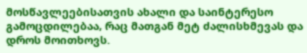მოსწავლეებისათვის ახალი და საინტერესო გამოცდილებაა, რაც მათგან მეტ ძალისხმევას და დროს მოითხოვს.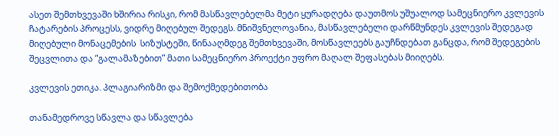ასეთ შემთხვევაში ხშირია რისკი, რომ მასწავლებელმა მეტი ყურადღება დაუთმოს უშუალოდ სამეცნიერო კვლევის ჩატარების პროცესს, ვიდრე მიღებულ შედეგს. მნიშვნელოვანია, მასწავლებელი დარწმუნდეს კვლევის შედეგად მიღებული მონაცემების  სიზუსტეში, წინააღმდეგ შემთხვევაში, მოსწავლეებს გაუჩნდებათ განცდა, რომ შედეგების შეცვლითა და “გალამაზებით” მათი სამეცნიერო პროექტი უფრო მაღალ შეფასებას მიიღებს.

კვლევის ეთიკა. პლაგიარიზმი და შემოქმედებითობა

თანამედროვე სწავლა და სწავლება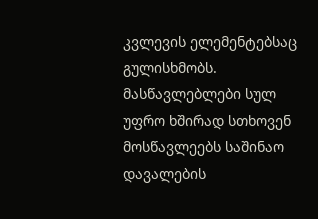კვლევის ელემენტებსაც გულისხმობს. მასწავლებლები სულ უფრო ხშირად სთხოვენ მოსწავლეებს საშინაო დავალების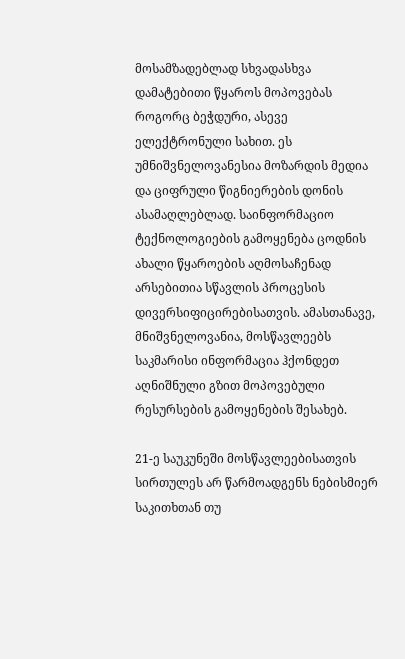მოსამზადებლად სხვადასხვა დამატებითი წყაროს მოპოვებას როგორც ბეჭდური, ასევე ელექტრონული სახით. ეს უმნიშვნელოვანესია მოზარდის მედია და ციფრული წიგნიერების დონის ასამაღლებლად. საინფორმაციო ტექნოლოგიების გამოყენება ცოდნის ახალი წყაროების აღმოსაჩენად არსებითია სწავლის პროცესის დივერსიფიცირებისათვის. ამასთანავე, მნიშვნელოვანია, მოსწავლეებს საკმარისი ინფორმაცია ჰქონდეთ აღნიშნული გზით მოპოვებული რესურსების გამოყენების შესახებ.

21-ე საუკუნეში მოსწავლეებისათვის სირთულეს არ წარმოადგენს ნებისმიერ საკითხთან თუ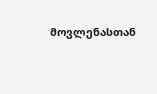მოვლენასთან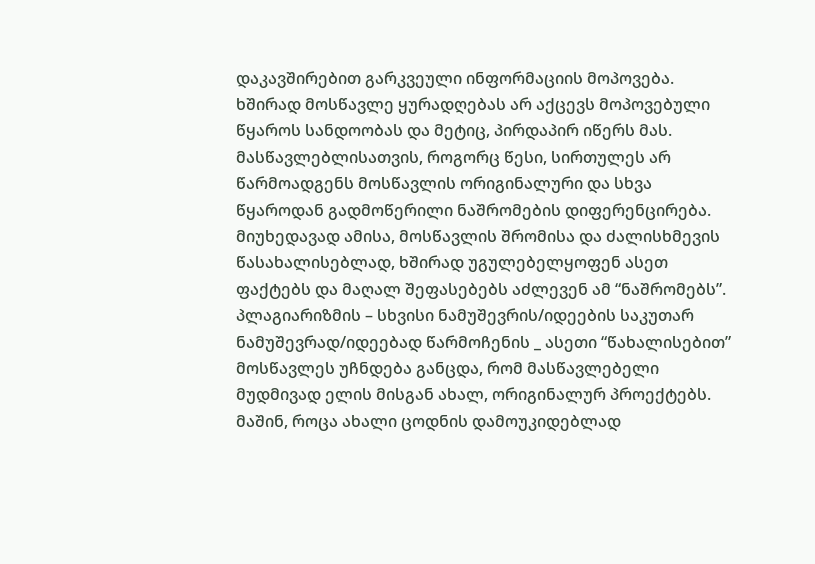დაკავშირებით გარკვეული ინფორმაციის მოპოვება. ხშირად მოსწავლე ყურადღებას არ აქცევს მოპოვებული წყაროს სანდოობას და მეტიც, პირდაპირ იწერს მას. მასწავლებლისათვის, როგორც წესი, სირთულეს არ წარმოადგენს მოსწავლის ორიგინალური და სხვა წყაროდან გადმოწერილი ნაშრომების დიფერენცირება. მიუხედავად ამისა, მოსწავლის შრომისა და ძალისხმევის წასახალისებლად, ხშირად უგულებელყოფენ ასეთ ფაქტებს და მაღალ შეფასებებს აძლევენ ამ “ნაშრომებს”. პლაგიარიზმის – სხვისი ნამუშევრის/იდეების საკუთარ ნამუშევრად/იდეებად წარმოჩენის _ ასეთი “წახალისებით” მოსწავლეს უჩნდება განცდა, რომ მასწავლებელი მუდმივად ელის მისგან ახალ, ორიგინალურ პროექტებს. მაშინ, როცა ახალი ცოდნის დამოუკიდებლად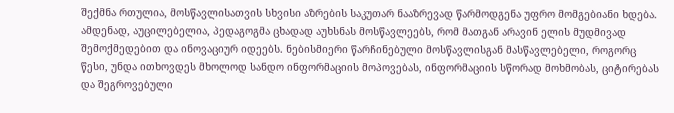შექმნა რთულია, მოსწავლისათვის სხვისი აზრების საკუთარ ნააზრევად წარმოდგენა უფრო მომგებიანი ხდება. ამდენად, აუცილებელია, პედაგოგმა ცხადად აუხსნას მოსწავლეებს, რომ მათგან არავინ ელის მუდმივად შემოქმედებით და ინოვაციურ იდეებს. ნებისმიერი წარჩინებული მოსწავლისგან მასწავლებელი, როგორც წესი, უნდა ითხოვდეს მხოლოდ სანდო ინფორმაციის მოპოვებას, ინფორმაციის სწორად მოხმობას, ციტირებას და შეგროვებული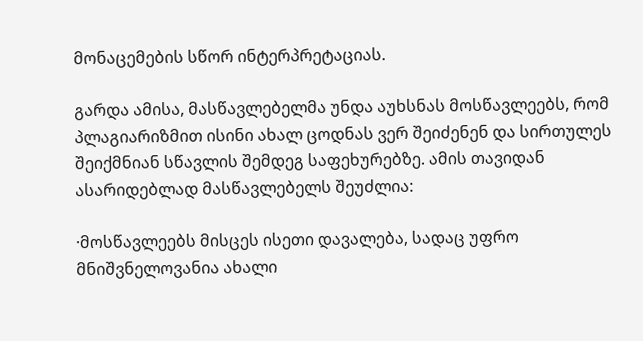მონაცემების სწორ ინტერპრეტაციას.

გარდა ამისა, მასწავლებელმა უნდა აუხსნას მოსწავლეებს, რომ პლაგიარიზმით ისინი ახალ ცოდნას ვერ შეიძენენ და სირთულეს შეიქმნიან სწავლის შემდეგ საფეხურებზე. ამის თავიდან ასარიდებლად მასწავლებელს შეუძლია:

·მოსწავლეებს მისცეს ისეთი დავალება, სადაც უფრო მნიშვნელოვანია ახალი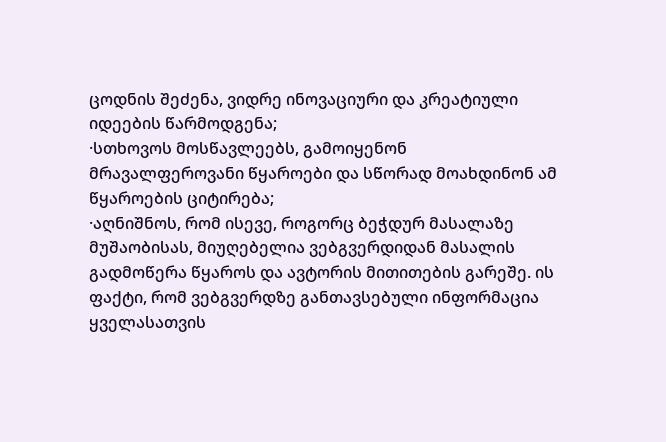ცოდნის შეძენა, ვიდრე ინოვაციური და კრეატიული იდეების წარმოდგენა;
·სთხოვოს მოსწავლეებს, გამოიყენონ მრავალფეროვანი წყაროები და სწორად მოახდინონ ამ წყაროების ციტირება;
·აღნიშნოს, რომ ისევე, როგორც ბეჭდურ მასალაზე მუშაობისას, მიუღებელია ვებგვერდიდან მასალის გადმოწერა წყაროს და ავტორის მითითების გარეშე. ის ფაქტი, რომ ვებგვერდზე განთავსებული ინფორმაცია ყველასათვის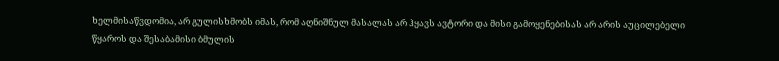ხელმისაწვდომია, არ გულისხმობს იმას, რომ აღნიშნულ მასალას არ ჰყავს ავტორი და მისი გამოყენებისას არ არის აუცილებელი წყაროს და შესაბამისი ბმულის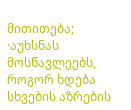მითითება;
·აუხსნას მოსწავლეებს, როგორ ხდება სხვების აზრების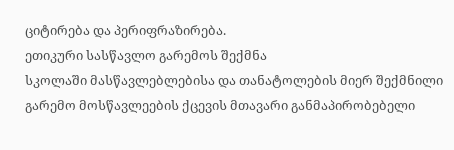ციტირება და პერიფრაზირება.
ეთიკური სასწავლო გარემოს შექმნა
სკოლაში მასწავლებლებისა და თანატოლების მიერ შექმნილი გარემო მოსწავლეების ქცევის მთავარი განმაპირობებელი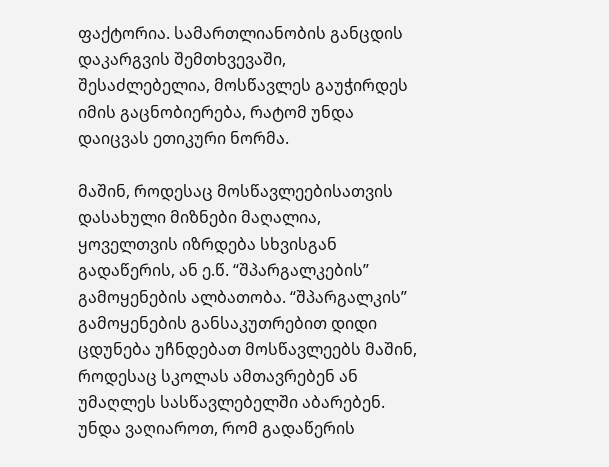ფაქტორია. სამართლიანობის განცდის დაკარგვის შემთხვევაში, შესაძლებელია, მოსწავლეს გაუჭირდეს იმის გაცნობიერება, რატომ უნდა დაიცვას ეთიკური ნორმა.

მაშინ, როდესაც მოსწავლეებისათვის დასახული მიზნები მაღალია, ყოველთვის იზრდება სხვისგან გადაწერის, ან ე.წ. “შპარგალკების” გამოყენების ალბათობა. “შპარგალკის” გამოყენების განსაკუთრებით დიდი ცდუნება უჩნდებათ მოსწავლეებს მაშინ, როდესაც სკოლას ამთავრებენ ან უმაღლეს სასწავლებელში აბარებენ. უნდა ვაღიაროთ, რომ გადაწერის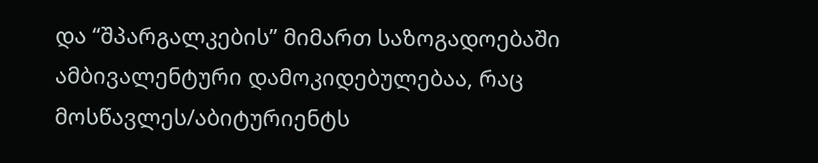და “შპარგალკების” მიმართ საზოგადოებაში ამბივალენტური დამოკიდებულებაა, რაც მოსწავლეს/აბიტურიენტს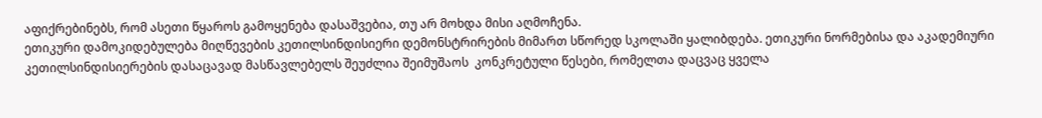აფიქრებინებს, რომ ასეთი წყაროს გამოყენება დასაშვებია, თუ არ მოხდა მისი აღმოჩენა.
ეთიკური დამოკიდებულება მიღწევების კეთილსინდისიერი დემონსტრირების მიმართ სწორედ სკოლაში ყალიბდება. ეთიკური ნორმებისა და აკადემიური კეთილსინდისიერების დასაცავად მასწავლებელს შეუძლია შეიმუშაოს  კონკრეტული წესები, რომელთა დაცვაც ყველა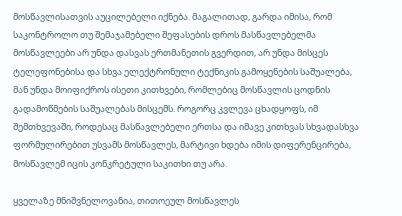მოსწავლისათვის აუცილებელი იქნება. მაგალითად, გარდა იმისა, რომ საკონტროლო თუ შემაჯამებელი შეფასების დროს მასწავლებელმა მოსწავლეები არ უნდა დასვას ერთმანეთის გვერდით, არ უნდა მისცეს ტელეფონებისა და სხვა ელექტრონული ტექნიკის გამოყენების საშუალება, მან უნდა მოიფიქროს ისეთი კითხვები, რომლებიც მოსწავლის ცოდნის გადამოწმების საშუალებას მისცემს. როგორც კვლევა ცხადყოფს, იმ შემთხვევაში, როდესაც მასწავლებელი ერთსა და იმავე კითხვას სხვადასხვა ფორმულირებით უსვამს მოსწავლეს, მარტივი ხდება იმის დიფერენცირება, მოსწავლემ იცის კონკრეტული საკითხი თუ არა.

ყველაზე მნიშვნელოვანია, თითოეულ მოსწავლეს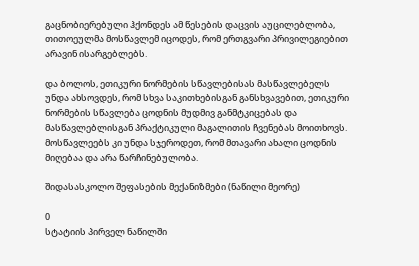გაცნობიერებული ჰქონდეს ამ წესების დაცვის აუცილებლობა, თითოეულმა მოსწავლემ იცოდეს, რომ ერთგვარი პრივილეგიებით არავინ ისარგებლებს.

და ბოლოს, ეთიკური ნორმების სწავლებისას მასწავლებელს უნდა ახსოვდეს, რომ სხვა საკითხებისგან განსხვავებით, ეთიკური ნორმების სწავლება ცოდნის მუდმივ განმტკიცებას და მასწავლებლისგან პრაქტიკული მაგალითის ჩვენებას მოითხოვს. მოსწავლეებს კი უნდა სჯეროდეთ, რომ მთავარი ახალი ცოდნის მიღებაა და არა წარჩინებულობა.

შიდასასკოლო შეფასების მექანიზმები (ნაწილი მეორე)

0
სტატიის პირველ ნაწილში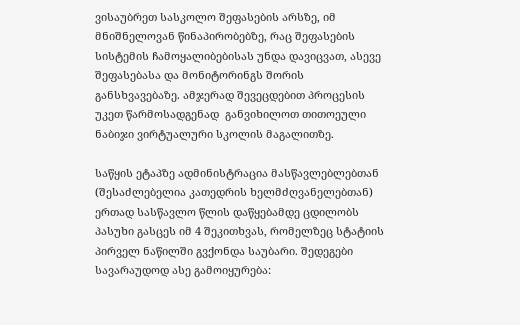ვისაუბრეთ სასკოლო შეფასების არსზე, იმ მნიშნელოვან წინაპირობებზე, რაც შეფასების სისტემის ჩამოყალიბებისას უნდა დავიცვათ, ასევე შეფასებასა და მონიტორინგს შორის განსხვავებაზე. ამჯერად შევეცდებით პროცესის უკეთ წარმოსადგენად  განვიხილოთ თითოეული ნაბიჯი ვირტუალური სკოლის მაგალითზე.

საწყის ეტაპზე ადმინისტრაცია მასწავლებლებთან (შესაძლებელია კათედრის ხელმძღვანელებთან) ერთად სასწავლო წლის დაწყებამდე ცდილობს პასუხი გასცეს იმ 4 შეკითხვას, რომელზეც სტატიის პირველ ნაწილში გვქონდა საუბარი. შედეგები სავარაუდოდ ასე გამოიყურება: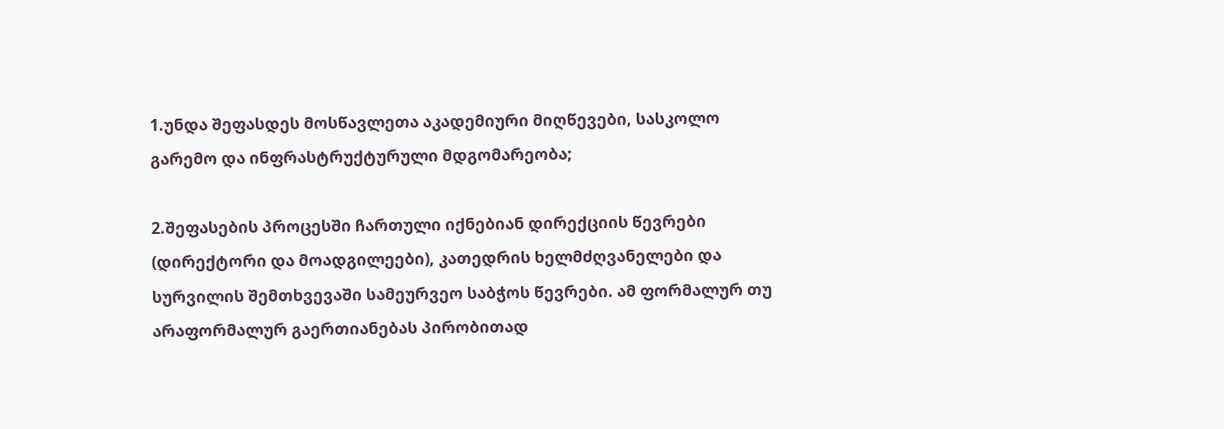1.უნდა შეფასდეს მოსწავლეთა აკადემიური მიღწევები, სასკოლო გარემო და ინფრასტრუქტურული მდგომარეობა;

2.შეფასების პროცესში ჩართული იქნებიან დირექციის წევრები (დირექტორი და მოადგილეები), კათედრის ხელმძღვანელები და სურვილის შემთხვევაში სამეურვეო საბჭოს წევრები. ამ ფორმალურ თუ არაფორმალურ გაერთიანებას პირობითად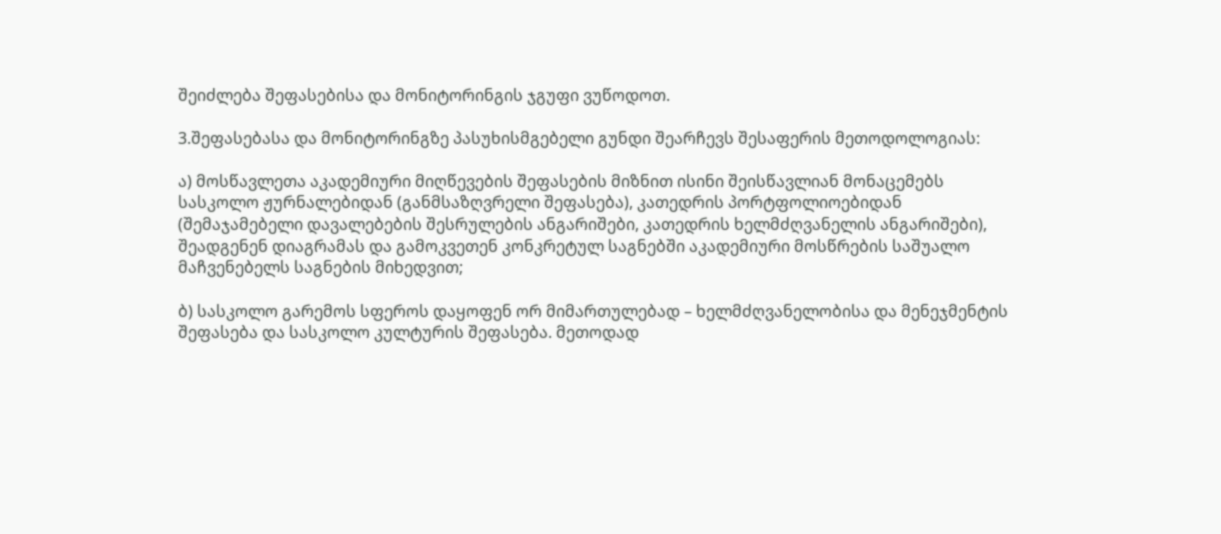შეიძლება შეფასებისა და მონიტორინგის ჯგუფი ვუწოდოთ.

3.შეფასებასა და მონიტორინგზე პასუხისმგებელი გუნდი შეარჩევს შესაფერის მეთოდოლოგიას:

ა) მოსწავლეთა აკადემიური მიღწევების შეფასების მიზნით ისინი შეისწავლიან მონაცემებს სასკოლო ჟურნალებიდან (განმსაზღვრელი შეფასება), კათედრის პორტფოლიოებიდან (შემაჯამებელი დავალებების შესრულების ანგარიშები, კათედრის ხელმძღვანელის ანგარიშები), შეადგენენ დიაგრამას და გამოკვეთენ კონკრეტულ საგნებში აკადემიური მოსწრების საშუალო მაჩვენებელს საგნების მიხედვით;

ბ) სასკოლო გარემოს სფეროს დაყოფენ ორ მიმართულებად – ხელმძღვანელობისა და მენეჯმენტის შეფასება და სასკოლო კულტურის შეფასება. მეთოდად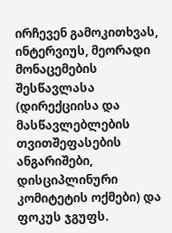ირჩევენ გამოკითხვას, ინტერვიუს, მეორადი მონაცემების შესწავლასა (დირექციისა და მასწავლებლების თვითშეფასების ანგარიშები, დისციპლინური კომიტეტის ოქმები) და ფოკუს ჯგუფს.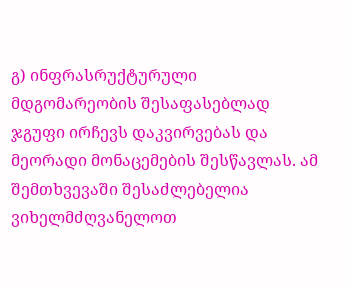გ) ინფრასრუქტურული მდგომარეობის შესაფასებლად ჯგუფი ირჩევს დაკვირვებას და მეორადი მონაცემების შესწავლას. ამ შემთხვევაში შესაძლებელია ვიხელმძღვანელოთ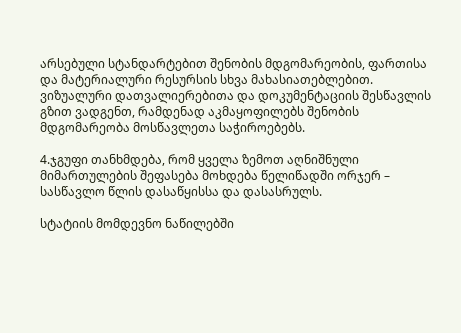არსებული სტანდარტებით შენობის მდგომარეობის, ფართისა და მატერიალური რესურსის სხვა მახასიათებლებით. ვიზუალური დათვალიერებითა და დოკუმენტაციის შესწავლის გზით ვადგენთ, რამდენად აკმაყოფილებს შენობის მდგომარეობა მოსწავლეთა საჭიროებებს.

4.ჯგუფი თანხმდება, რომ ყველა ზემოთ აღნიშნული მიმართულების შეფასება მოხდება წელიწადში ორჯერ – სასწავლო წლის დასაწყისსა და დასასრულს.

სტატიის მომდევნო ნაწილებში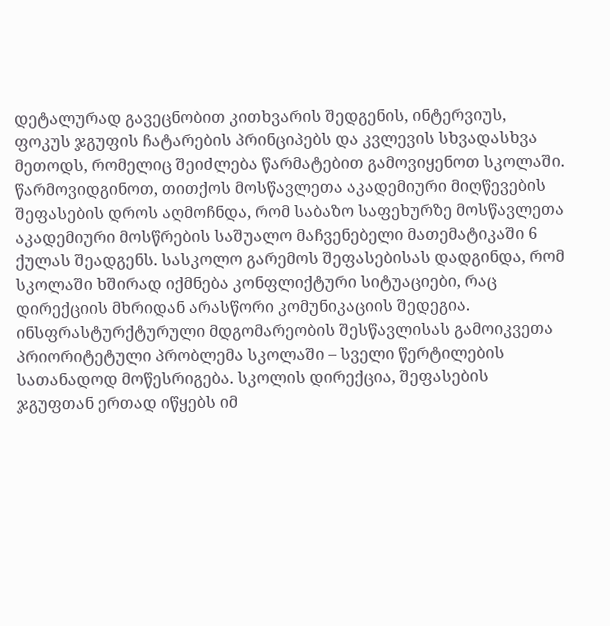დეტალურად გავეცნობით კითხვარის შედგენის, ინტერვიუს, ფოკუს ჯგუფის ჩატარების პრინციპებს და კვლევის სხვადასხვა მეთოდს, რომელიც შეიძლება წარმატებით გამოვიყენოთ სკოლაში.
წარმოვიდგინოთ, თითქოს მოსწავლეთა აკადემიური მიღწევების შეფასების დროს აღმოჩნდა, რომ საბაზო საფეხურზე მოსწავლეთა აკადემიური მოსწრების საშუალო მაჩვენებელი მათემატიკაში 6 ქულას შეადგენს. სასკოლო გარემოს შეფასებისას დადგინდა, რომ სკოლაში ხშირად იქმნება კონფლიქტური სიტუაციები, რაც დირექციის მხრიდან არასწორი კომუნიკაციის შედეგია. ინსფრასტურქტურული მდგომარეობის შესწავლისას გამოიკვეთა პრიორიტეტული პრობლემა სკოლაში – სველი წერტილების სათანადოდ მოწესრიგება. სკოლის დირექცია, შეფასების ჯგუფთან ერთად იწყებს იმ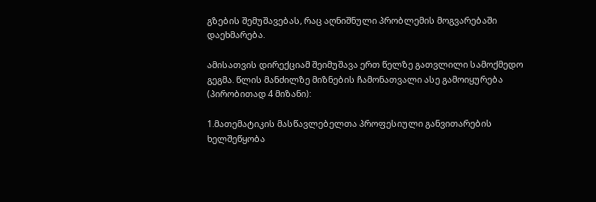გზების შემუშავებას, რაც აღნიშნული პრობლემის მოგვარებაში დაეხმარება.

ამისათვის დირექციამ შეიმუშავა ერთ წელზე გათვლილი სამოქმედო გეგმა. წლის მანძილზე მიზნების ჩამონათვალი ასე გამოიყურება (პირობითად 4 მიზანი):

1.მათემატიკის მასწავლებელთა პროფესიული განვითარების ხელშეწყობა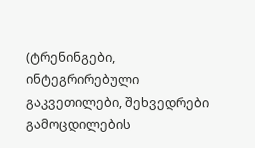(ტრენინგები, ინტეგრირებული გაკვეთილები, შეხვედრები გამოცდილების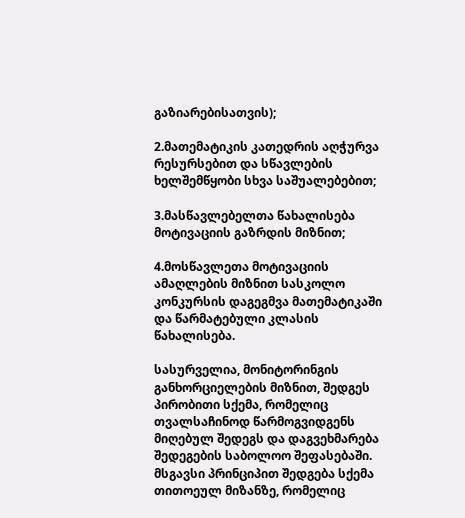გაზიარებისათვის);

2.მათემატიკის კათედრის აღჭურვა რესურსებით და სწავლების ხელშემწყობი სხვა საშუალებებით;

3.მასწავლებელთა წახალისება მოტივაციის გაზრდის მიზნით;

4.მოსწავლეთა მოტივაციის ამაღლების მიზნით სასკოლო კონკურსის დაგეგმვა მათემატიკაში და წარმატებული კლასის წახალისება.

სასურველია, მონიტორინგის განხორციელების მიზნით, შედგეს პირობითი სქემა, რომელიც თვალსაჩინოდ წარმოგვიდგენს მიღებულ შედეგს და დაგვეხმარება შედეგების საბოლოო შეფასებაში. მსგავსი პრინციპით შედგება სქემა თითოეულ მიზანზე, რომელიც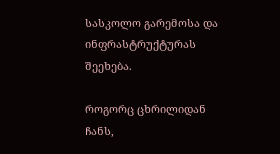სასკოლო გარემოსა და  ინფრასტრუქტურას შეეხება.

როგორც ცხრილიდან ჩანს,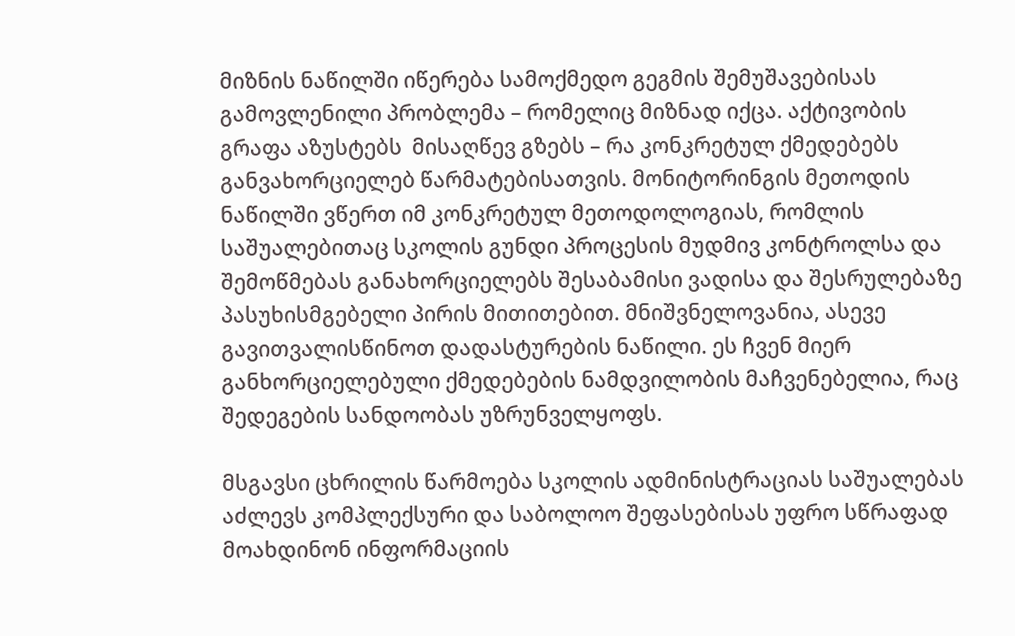მიზნის ნაწილში იწერება სამოქმედო გეგმის შემუშავებისას გამოვლენილი პრობლემა – რომელიც მიზნად იქცა. აქტივობის გრაფა აზუსტებს  მისაღწევ გზებს – რა კონკრეტულ ქმედებებს განვახორციელებ წარმატებისათვის. მონიტორინგის მეთოდის ნაწილში ვწერთ იმ კონკრეტულ მეთოდოლოგიას, რომლის საშუალებითაც სკოლის გუნდი პროცესის მუდმივ კონტროლსა და შემოწმებას განახორციელებს შესაბამისი ვადისა და შესრულებაზე პასუხისმგებელი პირის მითითებით. მნიშვნელოვანია, ასევე გავითვალისწინოთ დადასტურების ნაწილი. ეს ჩვენ მიერ განხორციელებული ქმედებების ნამდვილობის მაჩვენებელია, რაც შედეგების სანდოობას უზრუნველყოფს.

მსგავსი ცხრილის წარმოება სკოლის ადმინისტრაციას საშუალებას აძლევს კომპლექსური და საბოლოო შეფასებისას უფრო სწრაფად მოახდინონ ინფორმაციის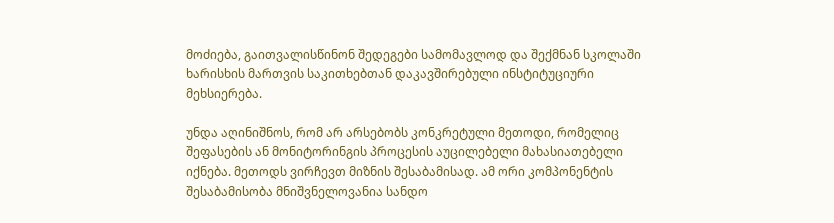მოძიება, გაითვალისწინონ შედეგები სამომავლოდ და შექმნან სკოლაში ხარისხის მართვის საკითხებთან დაკავშირებული ინსტიტუციური მეხსიერება.

უნდა აღინიშნოს, რომ არ არსებობს კონკრეტული მეთოდი, რომელიც შეფასების ან მონიტორინგის პროცესის აუცილებელი მახასიათებელი იქნება. მეთოდს ვირჩევთ მიზნის შესაბამისად. ამ ორი კომპონენტის შესაბამისობა მნიშვნელოვანია სანდო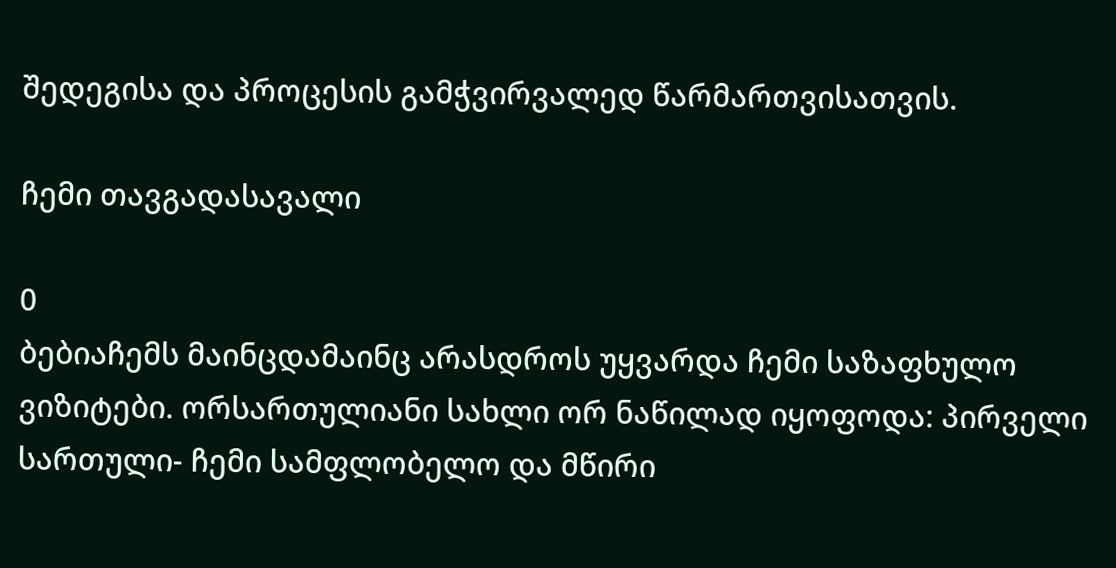შედეგისა და პროცესის გამჭვირვალედ წარმართვისათვის.

ჩემი თავგადასავალი

0
ბებიაჩემს მაინცდამაინც არასდროს უყვარდა ჩემი საზაფხულო ვიზიტები. ორსართულიანი სახლი ორ ნაწილად იყოფოდა: პირველი სართული- ჩემი სამფლობელო და მწირი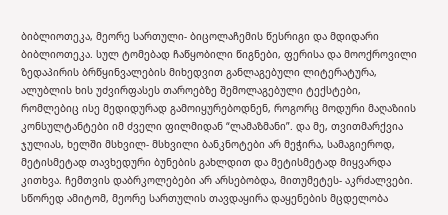ბიბლიოთეკა, მეორე სართული- ბიცოლაჩემის წესრიგი და მდიდარი ბიბლიოთეკა. სულ ტომებად ჩაწყობილი წიგნები, ფერისა და მოოქროვილი ზედაპირის ბრწყინვალების მიხედვით განლაგებული ლიტერატურა, ალუბლის ხის უძვირფასეს თაროებზე შემოლაგებული ტექსტები, რომლებიც ისე მედიდურად გამოიყურებოდნენ, როგორც მოდური მაღაზიის კონსულტანტები იმ ძველი ფილმიდან “ლამაზმანი”. და მე, თვითმარქვია ჯულიას, ხელში მსხვილ- მსხვილი ბანკნოტები არ მეჭირა, სამაგიეროდ, მეტისმეტად თავხედური ბუნების გახლდით და მეტისმეტად მიყვარდა კითხვა. ჩემთვის დაბრკოლებები არ არსებობდა, მითუმეტეს- აკრძალვები. სწორედ ამიტომ, მეორე სართულის თავდაყირა დაყენების მცდელობა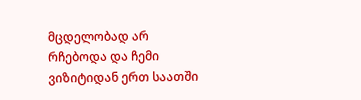მცდელობად არ რჩებოდა და ჩემი ვიზიტიდან ერთ საათში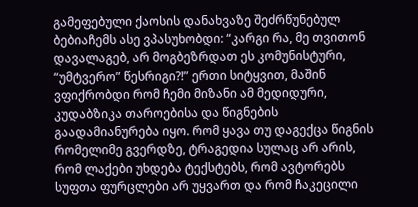გამეფებული ქაოსის დანახვაზე შეძრწუნებულ ბებიაჩემს ასე ვპასუხობდი: “კარგი რა, მე თვითონ დავალაგებ, არ მოგბეზრდათ ეს კომუნისტური, “უმტვერო” წესრიგი?!” ერთი სიტყვით, მაშინ ვფიქრობდი რომ ჩემი მიზანი ამ მედიდური, კუდაბზიკა თაროებისა და წიგნების გაადამიანურება იყო. რომ ყავა თუ დაგექცა წიგნის რომელიმე გვერდზე, ტრაგედია სულაც არ არის, რომ ლაქები უხდება ტექსტებს, რომ ავტორებს სუფთა ფურცლები არ უყვართ და რომ ჩაკეცილი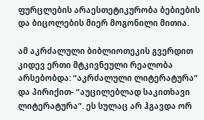ფურცლების არაესთეტიკურობა ბებიების და ბიცოლების მიერ მოგონილი მითია.

ამ აკრძალული ბიბლიოთეკის გვერდით კიდევ ერთი მტკივნეული რეალობა არსებობდა: “აკრძალული ლიტერატურა” და პირიქით- “აუცილებლად საკითხავი ლიტერატურა”. ეს სულაც არ ჰგავდა ორ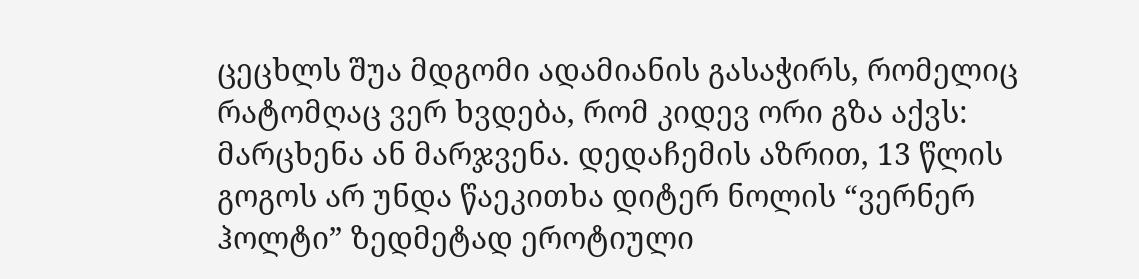ცეცხლს შუა მდგომი ადამიანის გასაჭირს, რომელიც რატომღაც ვერ ხვდება, რომ კიდევ ორი გზა აქვს: მარცხენა ან მარჯვენა. დედაჩემის აზრით, 13 წლის გოგოს არ უნდა წაეკითხა დიტერ ნოლის “ვერნერ ჰოლტი” ზედმეტად ეროტიული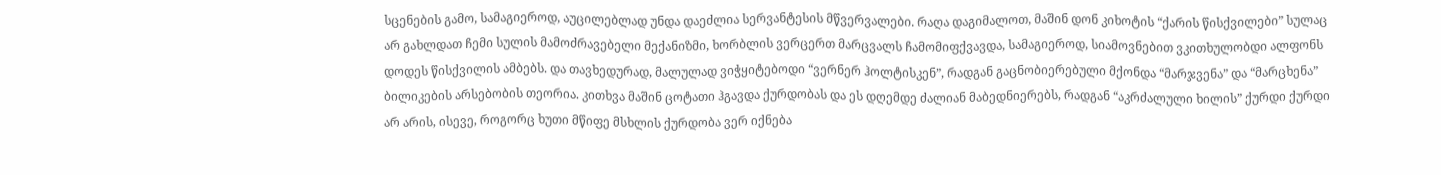სცენების გამო, სამაგიეროდ, აუცილებლად უნდა დაეძლია სერვანტესის მწვერვალები. რაღა დაგიმალოთ, მაშინ დონ კიხოტის “ქარის წისქვილები” სულაც არ გახლდათ ჩემი სულის მამოძრავებელი მექანიზმი, ხორბლის ვერცერთ მარცვალს ჩამომიფქვავდა, სამაგიეროდ, სიამოვნებით ვკითხულობდი ალფონს დოდეს წისქვილის ამბებს. და თავხედურად, მალულად ვიჭყიტებოდი “ვერნერ ჰოლტისკენ”, რადგან გაცნობიერებული მქონდა “მარჯვენა” და “მარცხენა” ბილიკების არსებობის თეორია. კითხვა მაშინ ცოტათი ჰგავდა ქურდობას და ეს დღემდე ძალიან მაბედნიერებს, რადგან “აკრძალული ხილის” ქურდი ქურდი არ არის, ისევე, როგორც ხუთი მწიფე მსხლის ქურდობა ვერ იქნება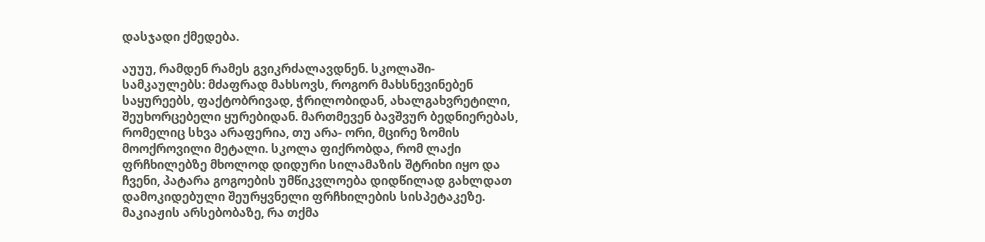დასჯადი ქმედება.

აუუუ, რამდენ რამეს გვიკრძალავდნენ. სკოლაში- სამკაულებს: მძაფრად მახსოვს, როგორ მახსნევინებენ საყურეებს, ფაქტობრივად, ჭრილობიდან, ახალგახვრეტილი, შეუხორცებელი ყურებიდან. მართმევენ ბავშვურ ბედნიერებას, რომელიც სხვა არაფერია, თუ არა- ორი, მცირე ზომის მოოქროვილი მეტალი. სკოლა ფიქრობდა, რომ ლაქი ფრჩხილებზე მხოლოდ დიდური სილამაზის შტრიხი იყო და ჩვენი, პატარა გოგოების უმწიკვლოება დიდწილად გახლდათ დამოკიდებული შეურყვნელი ფრჩხილების სისპეტაკეზე. მაკიაჟის არსებობაზე, რა თქმა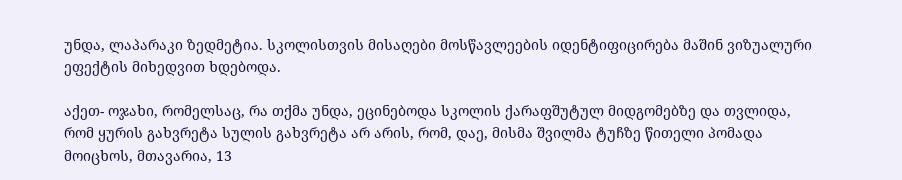უნდა, ლაპარაკი ზედმეტია. სკოლისთვის მისაღები მოსწავლეების იდენტიფიცირება მაშინ ვიზუალური ეფექტის მიხედვით ხდებოდა.

აქეთ- ოჯახი, რომელსაც, რა თქმა უნდა, ეცინებოდა სკოლის ქარაფშუტულ მიდგომებზე და თვლიდა, რომ ყურის გახვრეტა სულის გახვრეტა არ არის, რომ, დაე, მისმა შვილმა ტუჩზე წითელი პომადა მოიცხოს, მთავარია, 13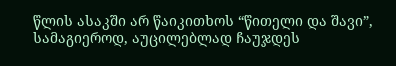წლის ასაკში არ წაიკითხოს “წითელი და შავი”, სამაგიეროდ, აუცილებლად ჩაუჯდეს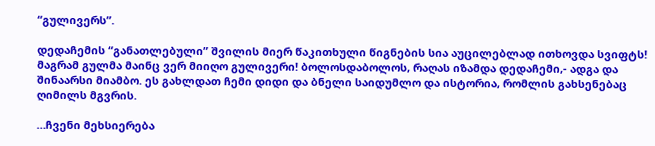“გულივერს”.

დედაჩემის “განათლებული” შვილის მიერ წაკითხული წიგნების სია აუცილებლად ითხოვდა სვიფტს! მაგრამ გულმა მაინც ვერ მიიღო გულივერი! ბოლოსდაბოლოს, რაღას იზამდა დედაჩემი,- ადგა და შინაარსი მიამბო. ეს გახლდათ ჩემი დიდი და ბნელი საიდუმლო და ისტორია, რომლის გახსენებაც ღიმილს მგვრის.

…ჩვენი მეხსიერება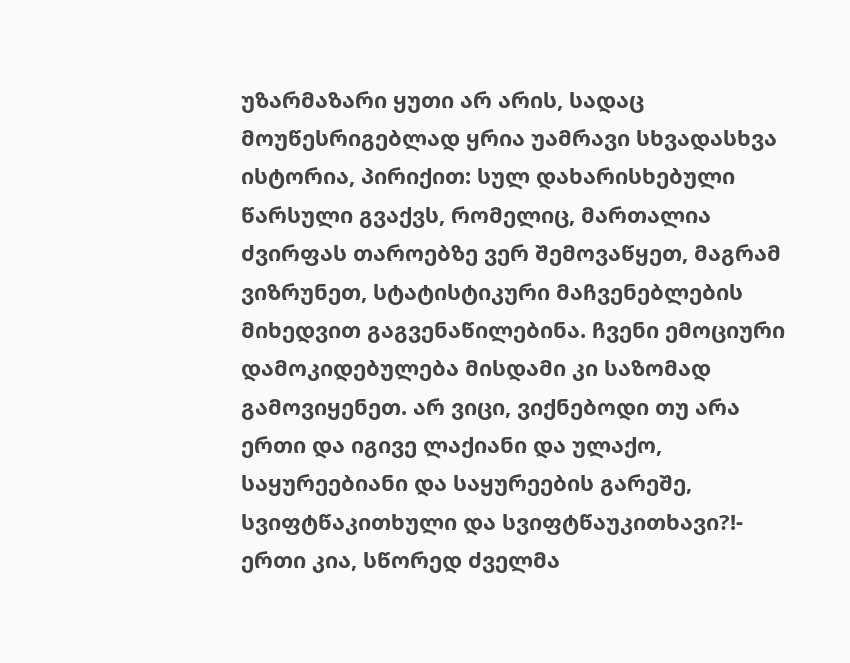უზარმაზარი ყუთი არ არის, სადაც მოუწესრიგებლად ყრია უამრავი სხვადასხვა ისტორია, პირიქით: სულ დახარისხებული წარსული გვაქვს, რომელიც, მართალია ძვირფას თაროებზე ვერ შემოვაწყეთ, მაგრამ ვიზრუნეთ, სტატისტიკური მაჩვენებლების მიხედვით გაგვენაწილებინა. ჩვენი ემოციური დამოკიდებულება მისდამი კი საზომად გამოვიყენეთ. არ ვიცი, ვიქნებოდი თუ არა ერთი და იგივე ლაქიანი და ულაქო, საყურეებიანი და საყურეების გარეშე, სვიფტწაკითხული და სვიფტწაუკითხავი?!- ერთი კია, სწორედ ძველმა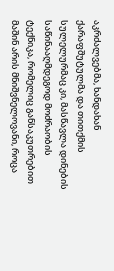აკრძალვებმა, ხანდახან ქარაფშუტულმა და თითქმის სულელურმაც კი, მასწავლა დინების საწინააღმდეგოდ მოძრაობის ტექნიკა, რომელიც განსაკუთრებით მაშინ არის მნიშვნელოვანი, როცა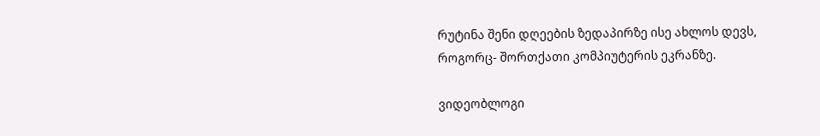რუტინა შენი დღეების ზედაპირზე ისე ახლოს დევს, როგორც- შორთქათი კომპიუტერის ეკრანზე.

ვიდეობლოგი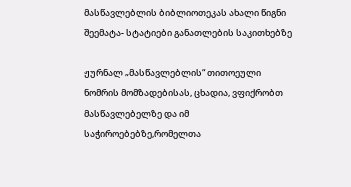მასწავლებლის ბიბლიოთეკას ახალი წიგნი შეემატა- სტატიები განათლების საკითხებზე

ჟურნალ „მასწავლებლის“ თითოეული ნომრის მომზადებისას, ცხადია, ვფიქრობთ მასწავლებელზე და იმ საჭიროებებზე,რომელთა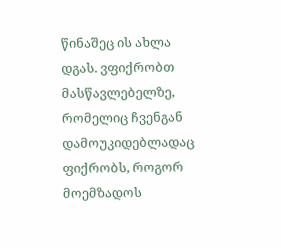წინაშეც ის ახლა დგას. ვფიქრობთ მასწავლებელზე, რომელიც ჩვენგან დამოუკიდებლადაც ფიქრობს, როგორ მოემზადოს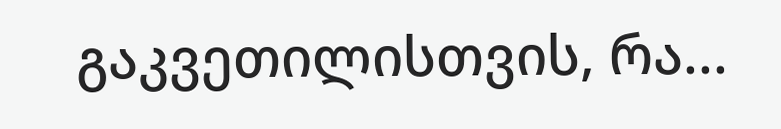გაკვეთილისთვის, რა...